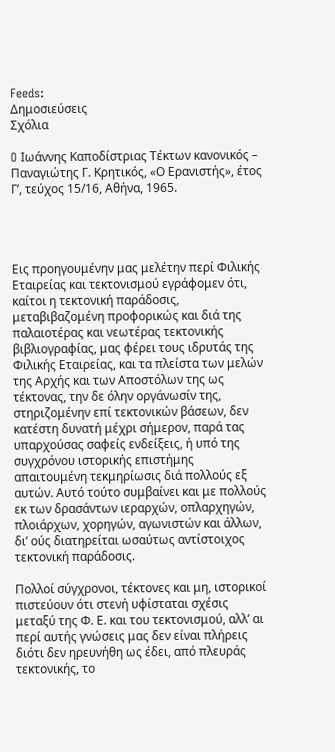Feeds:
Δημοσιεύσεις
Σχόλια

O Ιωάννης Καποδίστριας Τέκτων κανονικός – Παναγιώτης Γ. Κρητικός, «Ο Ερανιστής», έτος Γ’, τεύχος 15/16, Αθήνα, 1965.




Εις προηγουμένην μας μελέτην περί Φιλικής Εταιρείας και τεκτονισμού εγράφομεν ότι, καίτοι η τεκτονική παράδοσις, μεταβιβαζομένη προφορικώς και διά της παλαιοτέρας και νεωτέρας τεκτονικής βιβλιογραφίας, μας φέρει τους ιδρυτάς της Φιλικής Εταιρείας, και τα πλείστα των μελών της Αρχής και των Αποστόλων της ως τέκτονας, την δε όλην οργάνωσίν της, στηριζομένην επί τεκτονικών βάσεων, δεν κατέστη δυνατή μέχρι σήμερον, παρά τας υπαρχούσας σαφείς ενδείξεις, ή υπό της συγχρόνου ιστορικής επιστήμης απαιτουμένη τεκμηρίωσις διά πολλούς εξ αυτών. Αυτό τούτο συμβαίνει και με πολλούς εκ των δρασάντων ιεραρχών, οπλαρχηγών, πλοιάρχων, χορηγών, αγωνιστών και άλλων, δι’ ούς διατηρείται ωσαύτως αντίστοιχος τεκτονική παράδοσις.

Πολλοί σύγχρονοι, τέκτονες και μη, ιστορικοί πιστεύουν ότι στενή υφίσταται σχέσις μεταξύ της Φ. Ε. και του τεκτονισμού, αλλ’ αι περί αυτής γνώσεις μας δεν είναι πλήρεις διότι δεν ηρευνήθη ως έδει, από πλευράς τεκτονικής, το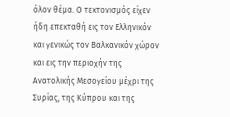όλον θέμα. Ο τεκτονισμός είχεν ήδη επεκταθή εις τον Ελληνικόν και γενικώς τον Βαλκανικόν χώρον και εις την περιοχήν της Ανατολικής Μεσογείου μέχρι της Συρίας, της Κύπρου και της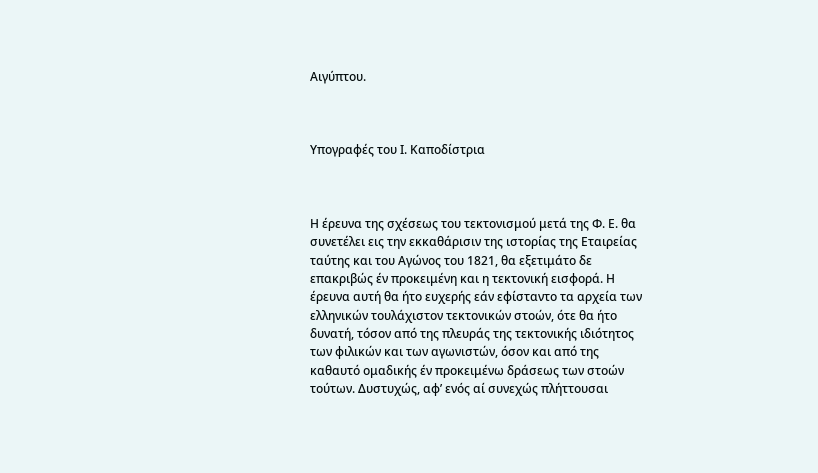Αιγύπτου.



Υπογραφές του Ι. Καποδίστρια



Η έρευνα της σχέσεως του τεκτονισμού μετά της Φ. Ε. θα συνετέλει εις την εκκαθάρισιν της ιστορίας της Εταιρείας ταύτης και του Αγώνος του 1821, θα εξετιμάτο δε επακριβώς έν προκειμένη και η τεκτονική εισφορά. Η έρευνα αυτή θα ήτο ευχερής εάν εφίσταντο τα αρχεία των ελληνικών τουλάχιστον τεκτονικών στοών, ότε θα ήτο δυνατή, τόσον από της πλευράς της τεκτονικής ιδιότητος των φιλικών και των αγωνιστών, όσον και από της καθαυτό ομαδικής έν προκειμένω δράσεως των στοών τούτων. Δυστυχώς, αφ’ ενός αί συνεχώς πλήττουσαι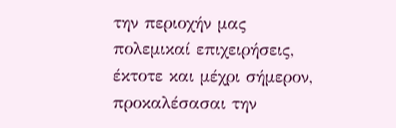την περιοχήν μας πολεμικαί επιχειρήσεις, έκτοτε και μέχρι σήμερον, προκαλέσασαι την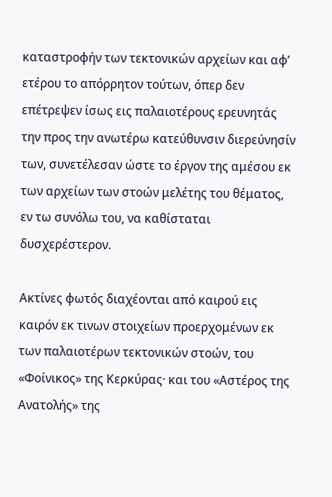καταστροφήν των τεκτονικών αρχείων και αφ’ ετέρου το απόρρητον τούτων, όπερ δεν επέτρεψεν ίσως εις παλαιοτέρους ερευνητάς την προς την ανωτέρω κατεύθυνσιν διερεύνησίν των, συνετέλεσαν ώστε το έργον της αμέσου εκ των αρχείων των στοών μελέτης του θέματος, εν τω συνόλω του, να καθίσταται δυσχερέστερον.

Ακτίνες φωτός διαχέονται από καιρού εις καιρόν εκ τινων στοιχείων προερχομένων εκ των παλαιοτέρων τεκτονικών στοών, του «Φοίνικος» της Κερκύρας· και του «Αστέρος της Ανατολής» της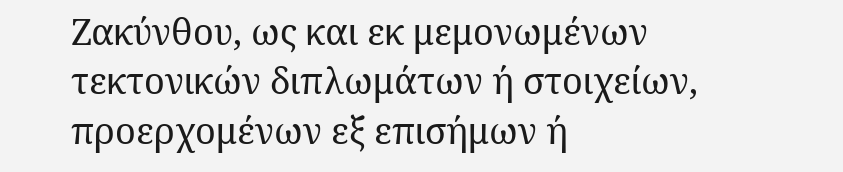Ζακύνθου, ως και εκ μεμονωμένων τεκτονικών διπλωμάτων ή στοιχείων, προερχομένων εξ επισήμων ή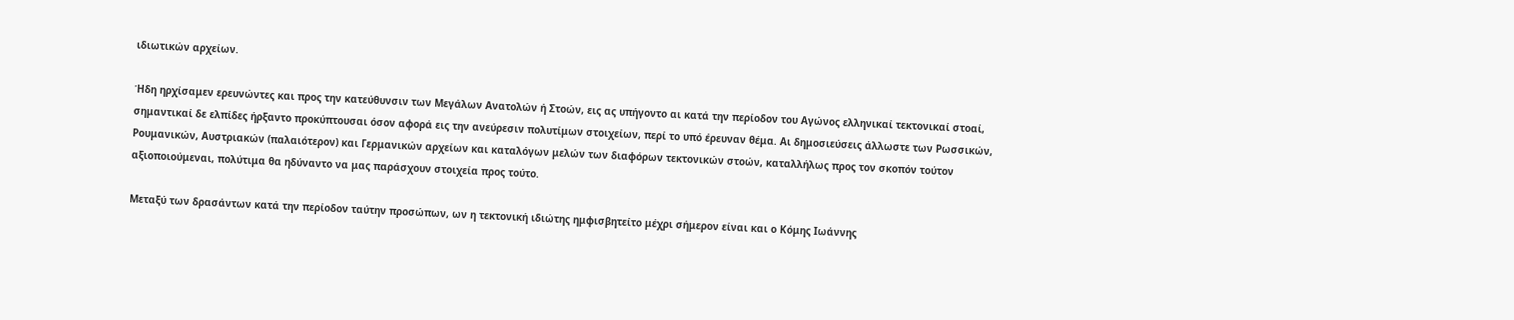ιδιωτικών αρχείων.

Ήδη ηρχίσαμεν ερευνώντες και προς την κατεύθυνσιν των Μεγάλων Ανατολών ή Στοών, εις ας υπήγοντο αι κατά την περίοδον του Αγώνος ελληνικαί τεκτονικαί στοαί, σημαντικαί δε ελπίδες ήρξαντο προκύπτουσαι όσον αφορά εις την ανεύρεσιν πολυτίμων στοιχείων, περί το υπό έρευναν θέμα. Aι δημοσιεύσεις άλλωστε των Ρωσσικών, Ρουμανικών, Αυστριακών (παλαιότερον) και Γερμανικών αρχείων και καταλόγων μελών των διαφόρων τεκτονικών στοών, καταλλήλως προς τον σκοπόν τούτον αξιοποιούμεναι, πολύτιμα θα ηδύναντο να μας παράσχουν στοιχεία προς τούτο.

Μεταξύ των δρασάντων κατά την περίοδον ταύτην προσώπων, ων η τεκτονική ιδιώτης ημφισβητείτο μέχρι σήμερον είναι και ο Κόμης Ιωάννης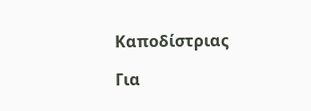Καποδίστριας

Για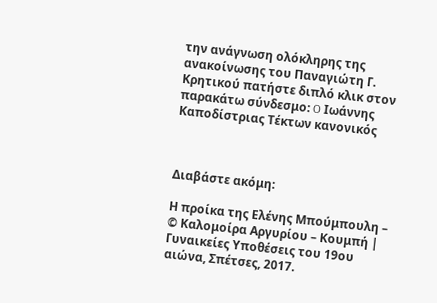την ανάγνωση ολόκληρης της ανακοίνωσης του Παναγιώτη Γ. Κρητικού πατήστε διπλό κλικ στον παρακάτω σύνδεσμο: O Ιωάννης Καποδίστριας Τέκτων κανονικός



Διαβάστε ακόμη:

Η προίκα της Ελένης Μπούμπουλη –  © Καλομοίρα Αργυρίου – Κουμπή | Γυναικείες Υποθέσεις του 19ου αιώνα, Σπέτσες, 2017.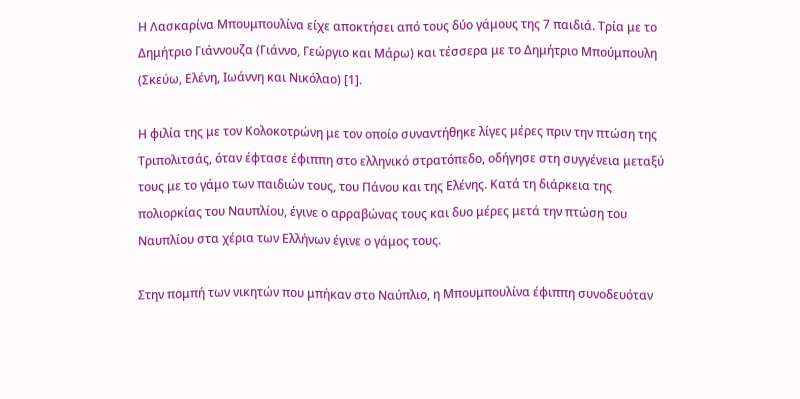Η Λασκαρίνα Μπουμπουλίνα είχε αποκτήσει από τους δύο γάμους της 7 παιδιά. Τρία με το Δημήτριο Γιάννουζα (Γιάννο, Γεώργιο και Μάρω) και τέσσερα με το Δημήτριο Μπούμπουλη (Σκεύω, Ελένη, Ιωάννη και Νικόλαο) [1].

Η φιλία της με τον Κολοκοτρώνη με τον οποίο συναντήθηκε λίγες μέρες πριν την πτώση της Τριπολιτσάς, όταν έφτασε έφιππη στο ελληνικό στρατόπεδο, οδήγησε στη συγγένεια μεταξύ τους με το γάμο των παιδιών τους, του Πάνου και της Ελένης. Κατά τη διάρκεια της πολιορκίας του Ναυπλίου, έγινε ο αρραβώνας τους και δυο μέρες μετά την πτώση του Ναυπλίου στα χέρια των Ελλήνων έγινε ο γάμος τους.

Στην πομπή των νικητών που μπήκαν στο Ναύπλιο, η Μπουμπουλίνα έφιππη συνοδευόταν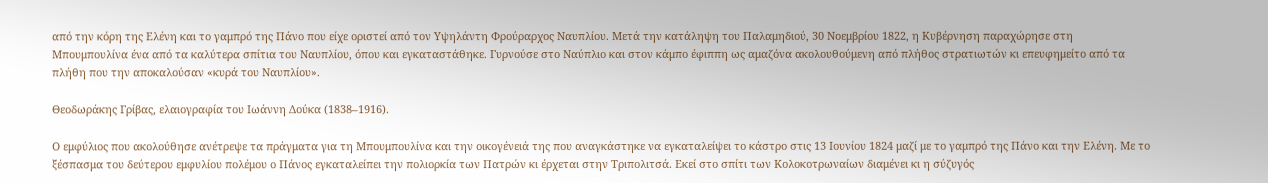από την κόρη της Ελένη και το γαμπρό της Πάνο που είχε οριστεί από τον Υψηλάντη Φρούραρχος Ναυπλίου. Μετά την κατάληψη του Παλαμηδιού, 30 Νοεμβρίου 1822, η Κυβέρνηση παραχώρησε στη Μπουμπουλίνα ένα από τα καλύτερα σπίτια του Ναυπλίου, όπου και εγκαταστάθηκε. Γυρνούσε στο Ναύπλιο και στον κάμπο έφιππη ως αμαζόνα ακολουθούμενη από πλήθος στρατιωτών κι επευφημείτο από τα πλήθη που την αποκαλούσαν «κυρά του Ναυπλίου».

Θεοδωράκης Γρίβας, ελαιογραφία του Ιωάννη Δούκα (1838–1916).

Ο εμφύλιος που ακολούθησε ανέτρεψε τα πράγματα για τη Μπουμπουλίνα και την οικογένειά της που αναγκάστηκε να εγκαταλείψει το κάστρο στις 13 Ιουνίου 1824 μαζί με το γαμπρό της Πάνο και την Ελένη. Με το ξέσπασμα του δεύτερου εμφυλίου πολέμου ο Πάνος εγκαταλείπει την πολιορκία των Πατρών κι έρχεται στην Τριπολιτσά. Εκεί στο σπίτι των Κολοκοτρωναίων διαμένει κι η σύζυγός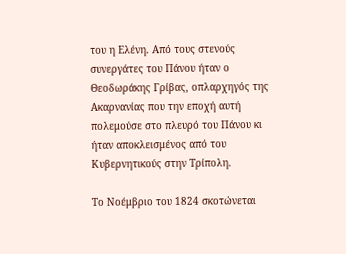του η Ελένη. Από τους στενούς συνεργάτες του Πάνου ήταν ο Θεοδωράκης Γρίβας, οπλαρχηγός της Ακαρνανίας που την εποχή αυτή πολεμούσε στο πλευρό του Πάνου κι ήταν αποκλεισμένος από του Κυβερνητικούς στην Τρίπολη.

Το Νοέμβριο του 1824 σκοτώνεται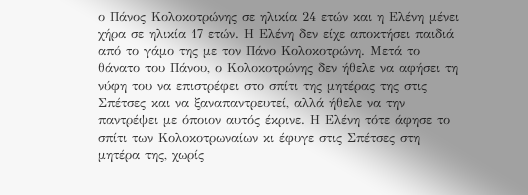ο Πάνος Κολοκοτρώνης σε ηλικία 24 ετών και η Ελένη μένει χήρα σε ηλικία 17 ετών. Η Ελένη δεν είχε αποκτήσει παιδιά από το γάμο της με τον Πάνο Κολοκοτρώνη. Μετά το θάνατο του Πάνου, ο Κολοκοτρώνης δεν ήθελε να αφήσει τη νύφη του να επιστρέφει στο σπίτι της μητέρας της στις Σπέτσες και να ξαναπαντρευτεί, αλλά ήθελε να την παντρέψει με όποιον αυτός έκρινε. Η Ελένη τότε άφησε το σπίτι των Κολοκοτρωναίων κι έφυγε στις Σπέτσες στη μητέρα της, χωρίς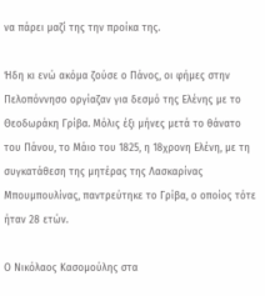να πάρει μαζί της την προίκα της.

Ήδη κι ενώ ακόμα ζούσε ο Πάνος, οι φήμες στην Πελοπόννησο οργίαζαν για δεσμό της Ελένης με το Θεοδωράκη Γρίβα. Μόλις έξι μήνες μετά το θάνατο του Πάνου, το Μάιο του 1825, η 18χρονη Ελένη, με τη συγκατάθεση της μητέρας της Λασκαρίνας Μπουμπουλίνας, παντρεύτηκε το Γρίβα, ο οποίος τότε ήταν 28 ετών.

Ο Νικόλαος Κασομούλης στα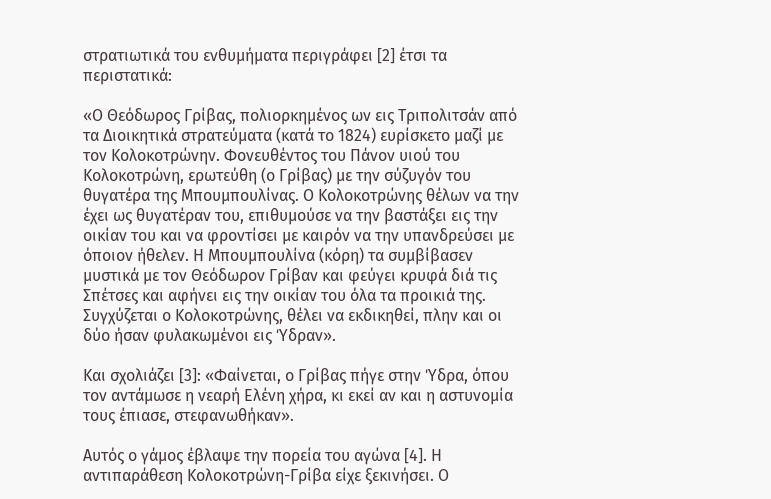στρατιωτικά του ενθυμήματα περιγράφει [2] έτσι τα περιστατικά:

«Ο Θεόδωρος Γρίβας, πολιορκημένος ων εις Τριπολιτσάν από τα Διοικητικά στρατεύματα (κατά το 1824) ευρίσκετο μαζί με τον Κολοκοτρώνην. Φονευθέντος του Πάνον υιού του Κολοκοτρώνη, ερωτεύθη (ο Γρίβας) με την σύζυγόν του θυγατέρα της Μπουμπουλίνας. Ο Κολοκοτρώνης θέλων να την έχει ως θυγατέραν του, επιθυμούσε να την βαστάξει εις την οικίαν του και να φροντίσει με καιρόν να την υπανδρεύσει με όποιον ήθελεν. Η Μπουμπουλίνα (κόρη) τα συμβίβασεν μυστικά με τον Θεόδωρον Γρίβαν και φεύγει κρυφά διά τις Σπέτσες και αφήνει εις την οικίαν του όλα τα προικιά της. Συγχύζεται ο Κολοκοτρώνης, θέλει να εκδικηθεί, πλην και οι δύο ήσαν φυλακωμένοι εις Ύδραν».

Και σχολιάζει [3]: «Φαίνεται, ο Γρίβας πήγε στην Ύδρα, όπου τον αντάμωσε η νεαρή Ελένη χήρα, κι εκεί αν και η αστυνομία τους έπιασε, στεφανωθήκαν».

Αυτός ο γάμος έβλαψε την πορεία του αγώνα [4]. Η αντιπαράθεση Κολοκοτρώνη-Γρίβα είχε ξεκινήσει. Ο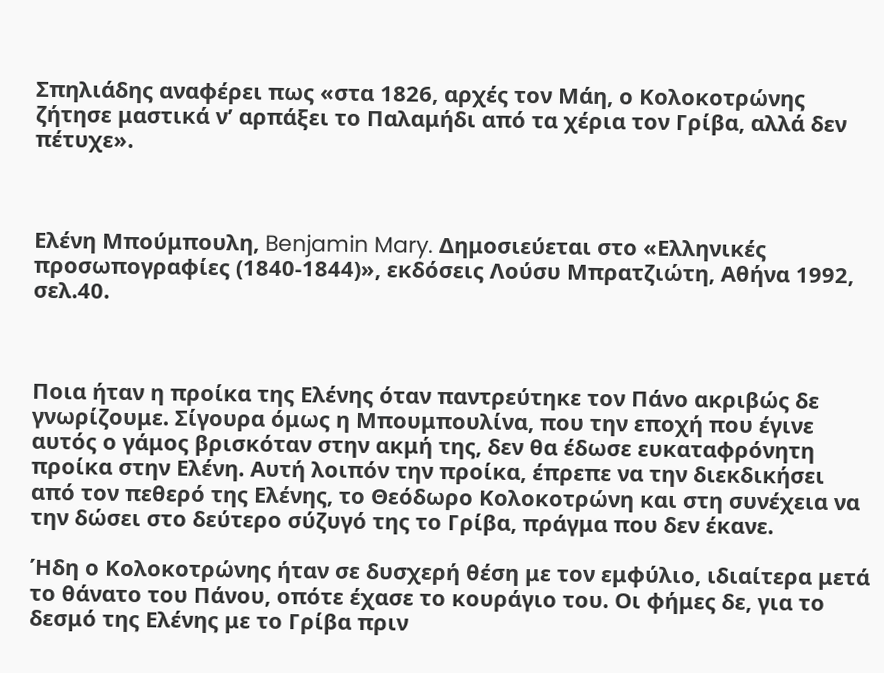Σπηλιάδης αναφέρει πως «στα 1826, αρχές τον Μάη, ο Κολοκοτρώνης ζήτησε μαστικά ν’ αρπάξει το Παλαμήδι από τα χέρια τον Γρίβα, αλλά δεν πέτυχε».



Ελένη Μπούμπουλη, Benjamin Mary. Δημοσιεύεται στο «Ελληνικές προσωπογραφίες (1840-1844)», εκδόσεις Λούσυ Μπρατζιώτη, Αθήνα 1992, σελ.40.



Ποια ήταν η προίκα της Ελένης όταν παντρεύτηκε τον Πάνο ακριβώς δε γνωρίζουμε. Σίγουρα όμως η Μπουμπουλίνα, που την εποχή που έγινε αυτός ο γάμος βρισκόταν στην ακμή της, δεν θα έδωσε ευκαταφρόνητη προίκα στην Ελένη. Αυτή λοιπόν την προίκα, έπρεπε να την διεκδικήσει από τον πεθερό της Ελένης, το Θεόδωρο Κολοκοτρώνη και στη συνέχεια να την δώσει στο δεύτερο σύζυγό της το Γρίβα, πράγμα που δεν έκανε.

Ήδη ο Κολοκοτρώνης ήταν σε δυσχερή θέση με τον εμφύλιο, ιδιαίτερα μετά το θάνατο του Πάνου, οπότε έχασε το κουράγιο του. Οι φήμες δε, για το δεσμό της Ελένης με το Γρίβα πριν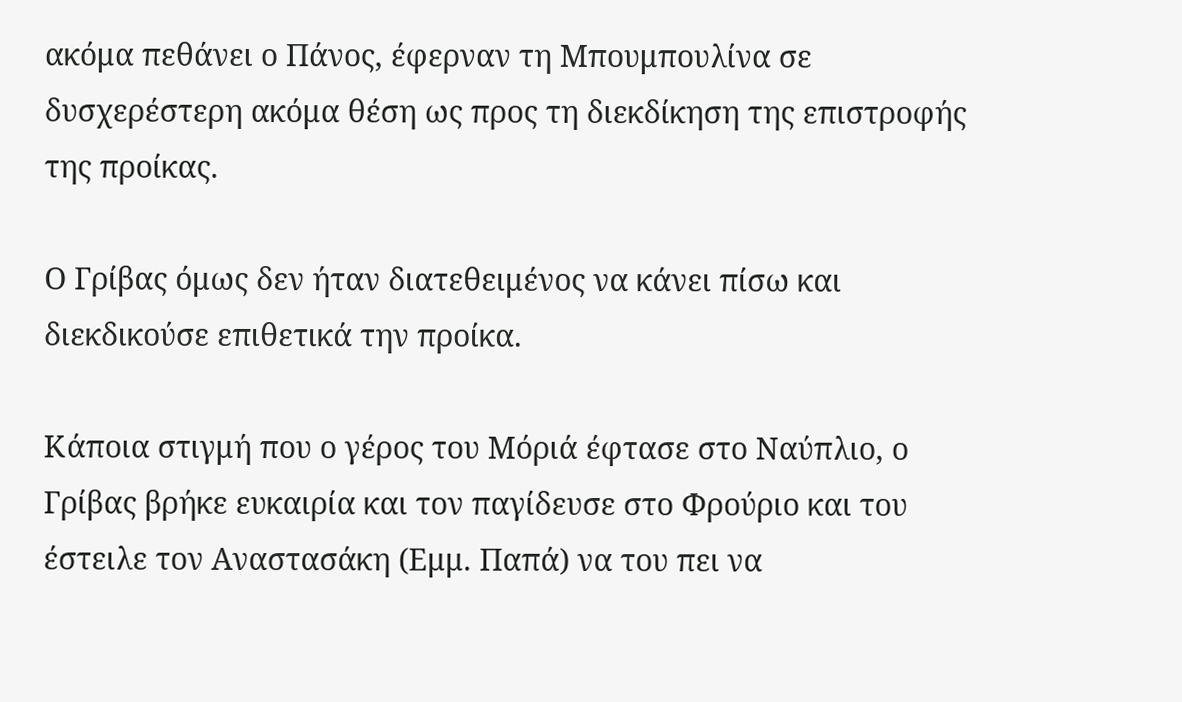ακόμα πεθάνει ο Πάνος, έφερναν τη Μπουμπουλίνα σε δυσχερέστερη ακόμα θέση ως προς τη διεκδίκηση της επιστροφής της προίκας.

Ο Γρίβας όμως δεν ήταν διατεθειμένος να κάνει πίσω και διεκδικούσε επιθετικά την προίκα.

Κάποια στιγμή που ο γέρος του Μόριά έφτασε στο Ναύπλιο, ο Γρίβας βρήκε ευκαιρία και τον παγίδευσε στο Φρούριο και του έστειλε τον Αναστασάκη (Εμμ. Παπά) να του πει να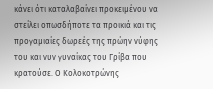κάνει ότι καταλαβαίνει προκειμένου να στείλει οπωσδήποτε τα προικιά και τις προγαμιαίες δωρεές της πρώην νύφης του και νυν γυναίκας του Γρίβα που κρατούσε. Ο Κολοκοτρώνης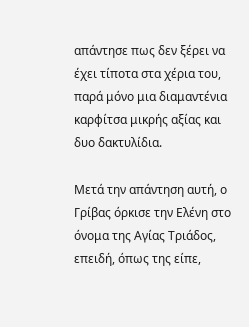απάντησε πως δεν ξέρει να έχει τίποτα στα χέρια του, παρά μόνο μια διαμαντένια καρφίτσα μικρής αξίας και δυο δακτυλίδια.

Μετά την απάντηση αυτή, ο Γρίβας όρκισε την Ελένη στο όνομα της Αγίας Τριάδος, επειδή, όπως της είπε,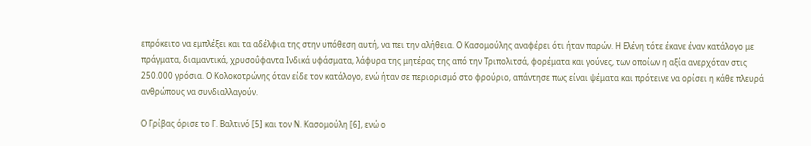επρόκειτο να εμπλέξει και τα αδέλφια της στην υπόθεση αυτή, να πει την αλήθεια. Ο Κασομούλης αναφέρει ότι ήταν παρών. Η Ελένη τότε έκανε έναν κατάλογο με πράγματα, διαμαντικά, χρυσοΰφαντα Ινδικά υφάσματα, λάφυρα της μητέρας της από την Τριπολιτσά, φορέματα και γούνες, των οποίων η αξία ανερχόταν στις 250.000 γρόσια. Ο Κολοκοτρώνης όταν είδε τον κατάλογο, ενώ ήταν σε περιορισμό στο φρούριο, απάντησε πως είναι ψέματα και πρότεινε να ορίσει η κάθε πλευρά ανθρώπους να συνδιαλλαγούν.

Ο Γρίβας όρισε το Γ. Βαλτινό [5] και τον Ν. Κασομούλη [6], ενώ ο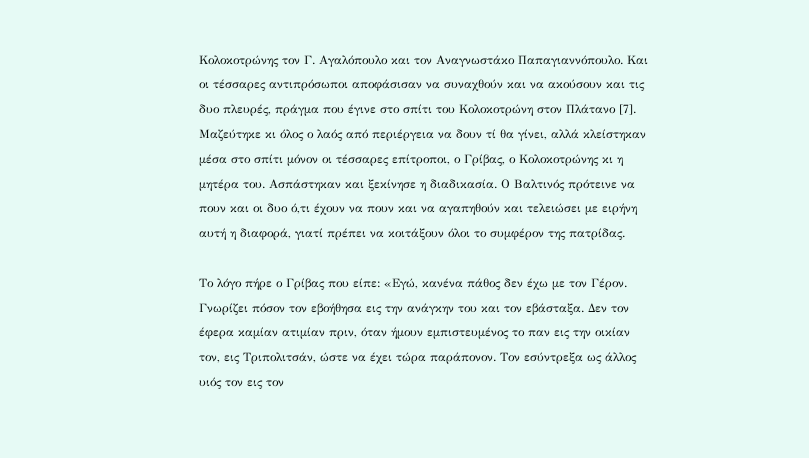Κολοκοτρώνης τον Γ. Αγαλόπουλο και τον Αναγνωστάκο Παπαγιαννόπουλο. Και οι τέσσαρες αντιπρόσωποι αποφάσισαν να συναχθούν και να ακούσουν και τις δυο πλευρές, πράγμα που έγινε στο σπίτι του Κολοκοτρώνη στον Πλάτανο [7]. Μαζεύτηκε κι όλος ο λαός από περιέργεια να δουν τί θα γίνει, αλλά κλείστηκαν μέσα στο σπίτι μόνον οι τέσσαρες επίτροποι, ο Γρίβας, ο Κολοκοτρώνης κι η μητέρα του. Ασπάστηκαν και ξεκίνησε η διαδικασία. Ο Βαλτινός πρότεινε να πουν και οι δυο ό,τι έχουν να πουν και να αγαπηθούν και τελειώσει με ειρήνη αυτή η διαφορά, γιατί πρέπει να κοιτάξουν όλοι το συμφέρον της πατρίδας.

Το λόγο πήρε ο Γρίβας που είπε: «Εγώ, κανένα πάθος δεν έχω με τον Γέρον. Γνωρίζει πόσον τον εβοήθησα εις την ανάγκην του και τον εβάσταξα. Δεν τον έφερα καμίαν ατιμίαν πριν, όταν ήμουν εμπιστευμένος το παν εις την οικίαν τον, εις Τριπολιτσάν, ώστε να έχει τώρα παράπονον. Τον εσύντρεξα ως άλλος υιός τον εις τον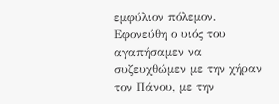εμφύλιον πόλεμον. Εφονεύθη ο υιός του αγαπήσαμεν να συζευχθώμεν με την χήραν τον Πάνου, με την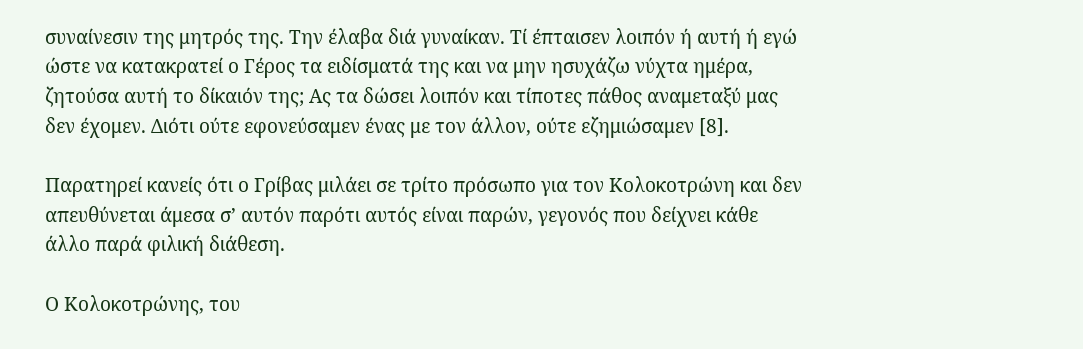συναίνεσιν της μητρός της. Την έλαβα διά γυναίκαν. Τί έπταισεν λοιπόν ή αυτή ή εγώ ώστε να κατακρατεί ο Γέρος τα ειδίσματά της και να μην ησυχάζω νύχτα ημέρα, ζητούσα αυτή το δίκαιόν της; Ας τα δώσει λοιπόν και τίποτες πάθος αναμεταξύ μας δεν έχομεν. Διότι ούτε εφονεύσαμεν ένας με τον άλλον, ούτε εζημιώσαμεν [8].

Παρατηρεί κανείς ότι ο Γρίβας μιλάει σε τρίτο πρόσωπο για τον Κολοκοτρώνη και δεν απευθύνεται άμεσα σ’ αυτόν παρότι αυτός είναι παρών, γεγονός που δείχνει κάθε άλλο παρά φιλική διάθεση.

Ο Κολοκοτρώνης, του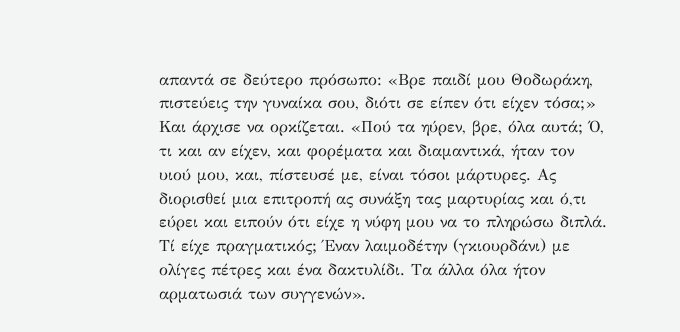απαντά σε δεύτερο πρόσωπο: «Βρε παιδί μου Θοδωράκη, πιστεύεις την γυναίκα σου, διότι σε είπεν ότι είχεν τόσα;» Και άρχισε να ορκίζεται. «Πού τα ηύρεν, βρε, όλα αυτά; Ό, τι και αν είχεν, και φορέματα και διαμαντικά, ήταν τον υιού μου, και, πίστευσέ με, είναι τόσοι μάρτυρες. Ας διορισθεί μια επιτροπή ας συνάξη τας μαρτυρίας και ό,τι εύρει και ειπούν ότι είχε η νύφη μου να το πληρώσω διπλά. Τί είχε πραγματικός; Έναν λαιμοδέτην (γκιουρδάνι) με ολίγες πέτρες και ένα δακτυλίδι. Τα άλλα όλα ήτον αρματωσιά των συγγενών».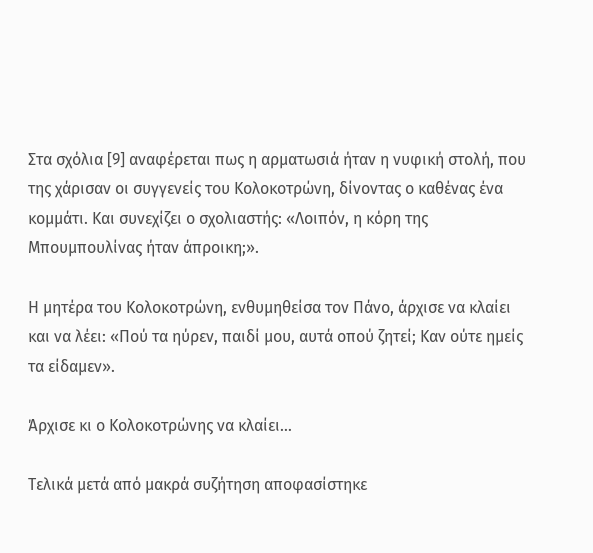Στα σχόλια [9] αναφέρεται πως η αρματωσιά ήταν η νυφική στολή, που της χάρισαν οι συγγενείς του Κολοκοτρώνη, δίνοντας ο καθένας ένα κομμάτι. Και συνεχίζει ο σχολιαστής: «Λοιπόν, η κόρη της Μπουμπουλίνας ήταν άπροικη;».

Η μητέρα του Κολοκοτρώνη, ενθυμηθείσα τον Πάνο, άρχισε να κλαίει και να λέει: «Πού τα ηύρεν, παιδί μου, αυτά οπού ζητεί; Καν ούτε ημείς τα είδαμεν».

Άρχισε κι ο Κολοκοτρώνης να κλαίει…

Τελικά μετά από μακρά συζήτηση αποφασίστηκε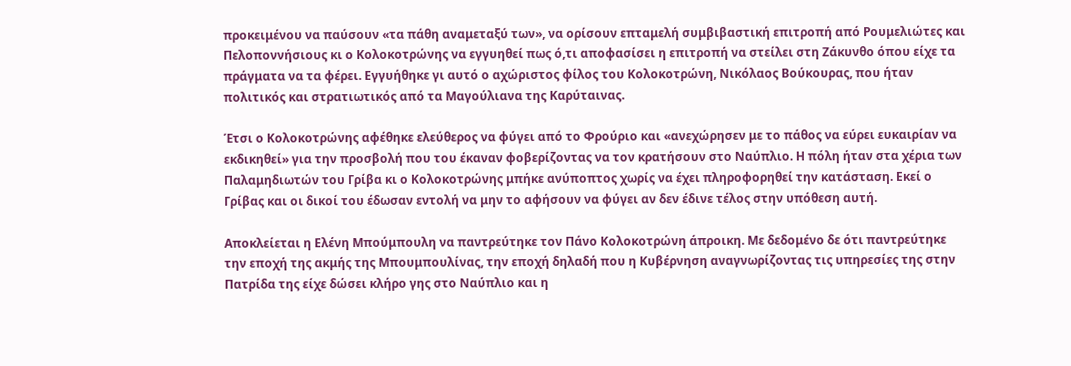προκειμένου να παύσουν «τα πάθη αναμεταξύ των», να ορίσουν επταμελή συμβιβαστική επιτροπή από Ρουμελιώτες και Πελοποννήσιους κι ο Κολοκοτρώνης να εγγυηθεί πως ό,τι αποφασίσει η επιτροπή να στείλει στη Ζάκυνθο όπου είχε τα πράγματα να τα φέρει. Εγγυήθηκε γι αυτό ο αχώριστος φίλος του Κολοκοτρώνη, Νικόλαος Βούκουρας, που ήταν πολιτικός και στρατιωτικός από τα Μαγούλιανα της Καρύταινας.

Έτσι ο Κολοκοτρώνης αφέθηκε ελεύθερος να φύγει από το Φρούριο και «ανεχώρησεν με το πάθος να εύρει ευκαιρίαν να εκδικηθεί» για την προσβολή που του έκαναν φοβερίζοντας να τον κρατήσουν στο Ναύπλιο. Η πόλη ήταν στα χέρια των Παλαμηδιωτών του Γρίβα κι ο Κολοκοτρώνης μπήκε ανύποπτος χωρίς να έχει πληροφορηθεί την κατάσταση. Εκεί ο Γρίβας και οι δικοί του έδωσαν εντολή να μην το αφήσουν να φύγει αν δεν έδινε τέλος στην υπόθεση αυτή.

Αποκλείεται η Ελένη Μπούμπουλη να παντρεύτηκε τον Πάνο Κολοκοτρώνη άπροικη. Με δεδομένο δε ότι παντρεύτηκε την εποχή της ακμής της Μπουμπουλίνας, την εποχή δηλαδή που η Κυβέρνηση αναγνωρίζοντας τις υπηρεσίες της στην Πατρίδα της είχε δώσει κλήρο γης στο Ναύπλιο και η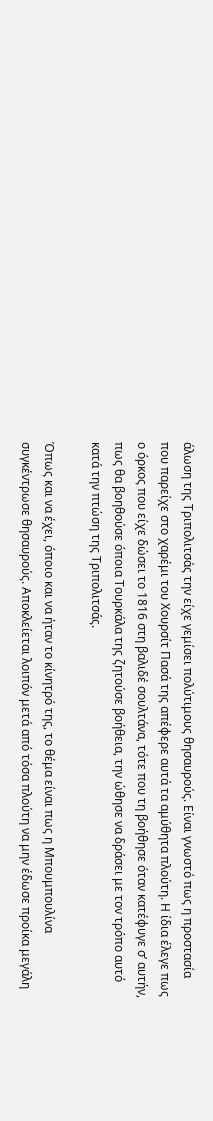άλωση της Τριπολιτσάς την είχε γεμίσει πολύτιμους θησαυρούς. Είναι γνωστό πως η προστασία που παρείχε στο χαρέμι του Χουρσίτ Πασά της απέφερε αυτά τα αμύθητα πλούτη. Η ίδια έλεγε πως ο όρκος που είχε δώσει το 1816 στη βαλιδέ σουλτάνα, τότε που τη βοήθησε όταν κατέφυγε σ’ αυτήν, πως θα βοηθούσε όποια Τουρκάλα της ζητούσε βοήθεια, την ώθησε να δράσει με τον τρόπο αυτό κατά την πτώση της Τριπολιτσάς.

Όπως και να έχει, όποιο και να ήταν το κίνητρό της, το θέμα είναι πως η Μπουμπουλίνα συγκέντρωσε θησαυρούς. Αποκλείεται λοιπόν μετά από τόσα πλούτη να μην έδωσε προίκα μεγάλη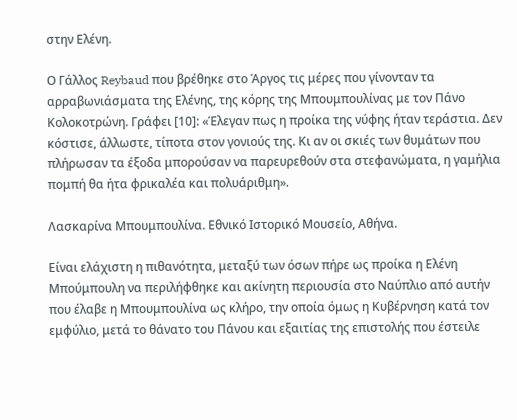στην Ελένη.

Ο Γάλλος Reybaud που βρέθηκε στο Άργος τις μέρες που γίνονταν τα αρραβωνιάσματα της Ελένης, της κόρης της Μπουμπουλίνας με τον Πάνο Κολοκοτρώνη. Γράφει [10]: «Έλεγαν πως η προίκα της νύφης ήταν τεράστια. Δεν κόστισε, άλλωστε, τίποτα στον γονιούς της. Κι αν οι σκιές των θυμάτων που πλήρωσαν τα έξοδα μπορούσαν να παρευρεθούν στα στεφανώματα, η γαμήλια πομπή θα ήτα φρικαλέα και πολυάριθμη».

Λασκαρίνα Μπουμπουλίνα. Εθνικό Ιστορικό Μουσείο, Αθήνα.

Είναι ελάχιστη η πιθανότητα, μεταξύ των όσων πήρε ως προίκα η Ελένη Μπούμπουλη να περιλήφθηκε και ακίνητη περιουσία στο Ναύπλιο από αυτήν που έλαβε η Μπουμπουλίνα ως κλήρο, την οποία όμως η Κυβέρνηση κατά τον εμφύλιο, μετά το θάνατο του Πάνου και εξαιτίας της επιστολής που έστειλε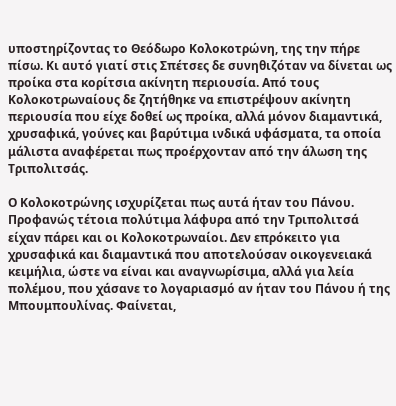υποστηρίζοντας το Θεόδωρο Κολοκοτρώνη, της την πήρε πίσω. Κι αυτό γιατί στις Σπέτσες δε συνηθιζόταν να δίνεται ως προίκα στα κορίτσια ακίνητη περιουσία. Από τους Κολοκοτρωναίους δε ζητήθηκε να επιστρέψουν ακίνητη περιουσία που είχε δοθεί ως προίκα, αλλά μόνον διαμαντικά, χρυσαφικά, γούνες και βαρύτιμα ινδικά υφάσματα, τα οποία μάλιστα αναφέρεται πως προέρχονταν από την άλωση της Τριπολιτσάς.

Ο Κολοκοτρώνης ισχυρίζεται πως αυτά ήταν του Πάνου. Προφανώς τέτοια πολύτιμα λάφυρα από την Τριπολιτσά είχαν πάρει και οι Κολοκοτρωναίοι. Δεν επρόκειτο για χρυσαφικά και διαμαντικά που αποτελούσαν οικογενειακά κειμήλια, ώστε να είναι και αναγνωρίσιμα, αλλά για λεία πολέμου, που χάσανε το λογαριασμό αν ήταν του Πάνου ή της Μπουμπουλίνας. Φαίνεται,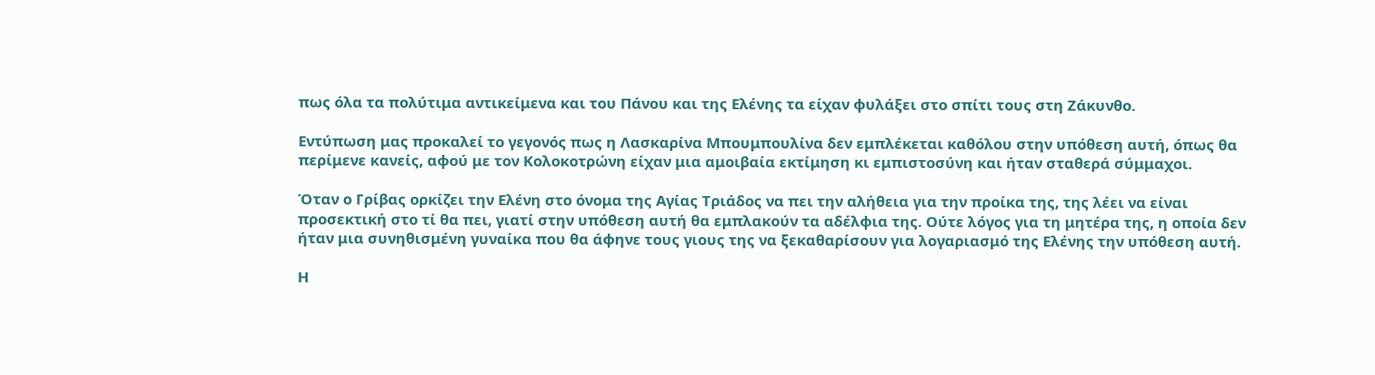πως όλα τα πολύτιμα αντικείμενα και του Πάνου και της Ελένης τα είχαν φυλάξει στο σπίτι τους στη Ζάκυνθο.

Εντύπωση μας προκαλεί το γεγονός πως η Λασκαρίνα Μπουμπουλίνα δεν εμπλέκεται καθόλου στην υπόθεση αυτή, όπως θα περίμενε κανείς, αφού με τον Κολοκοτρώνη είχαν μια αμοιβαία εκτίμηση κι εμπιστοσύνη και ήταν σταθερά σύμμαχοι.

Όταν ο Γρίβας ορκίζει την Ελένη στο όνομα της Αγίας Τριάδος να πει την αλήθεια για την προίκα της, της λέει να είναι προσεκτική στο τί θα πει, γιατί στην υπόθεση αυτή θα εμπλακούν τα αδέλφια της. Ούτε λόγος για τη μητέρα της, η οποία δεν ήταν μια συνηθισμένη γυναίκα που θα άφηνε τους γιους της να ξεκαθαρίσουν για λογαριασμό της Ελένης την υπόθεση αυτή.

Η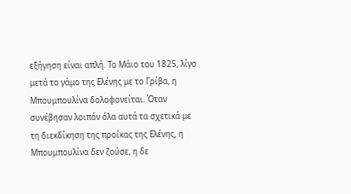εξήγηση είναι απλή. Το Μάιο του 1825, λίγο μετά το γάμο της Ελένης με το Γρίβα, η Μπουμπουλίνα δολοφονείται. Όταν συνέβησαν λοιπόν όλα αυτά τα σχετικά με τη διεκδίκηση της προίκας της Ελένης, η Μπουμπουλίνα δεν ζούσε, η δε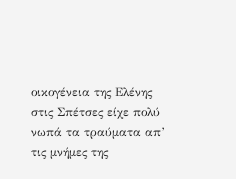οικογένεια της Ελένης στις Σπέτσες είχε πολύ νωπά τα τραύματα απ’ τις μνήμες της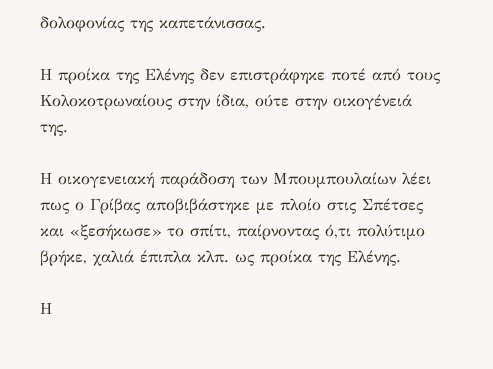δολοφονίας της καπετάνισσας.

Η προίκα της Ελένης δεν επιστράφηκε ποτέ από τους Κολοκοτρωναίους στην ίδια, ούτε στην οικογένειά της.

Η οικογενειακή παράδοση των Μπουμπουλαίων λέει πως ο Γρίβας αποβιβάστηκε με πλοίο στις Σπέτσες και «ξεσήκωσε» το σπίτι, παίρνοντας ό,τι πολύτιμο βρήκε, χαλιά έπιπλα κλπ. ως προίκα της Ελένης.

Η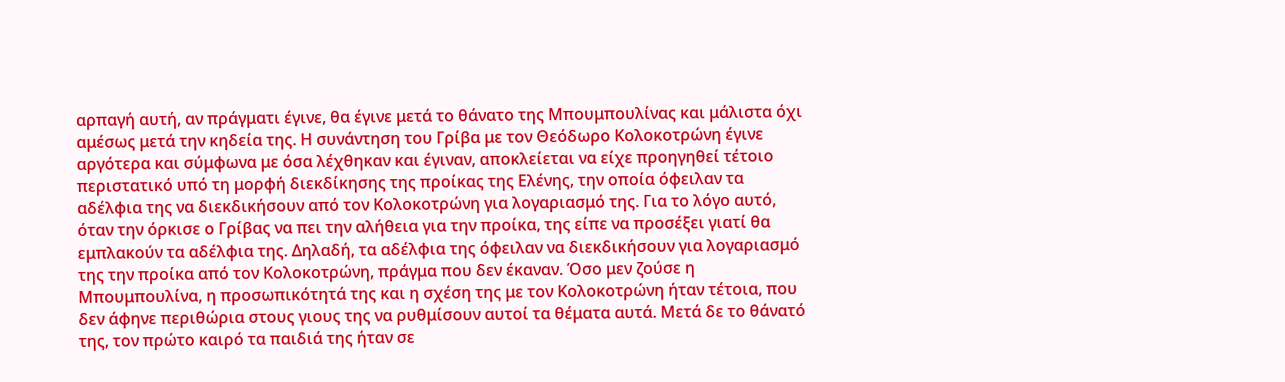αρπαγή αυτή, αν πράγματι έγινε, θα έγινε μετά το θάνατο της Μπουμπουλίνας και μάλιστα όχι αμέσως μετά την κηδεία της. Η συνάντηση του Γρίβα με τον Θεόδωρο Κολοκοτρώνη έγινε αργότερα και σύμφωνα με όσα λέχθηκαν και έγιναν, αποκλείεται να είχε προηγηθεί τέτοιο περιστατικό υπό τη μορφή διεκδίκησης της προίκας της Ελένης, την οποία όφειλαν τα αδέλφια της να διεκδικήσουν από τον Κολοκοτρώνη για λογαριασμό της. Για το λόγο αυτό, όταν την όρκισε ο Γρίβας να πει την αλήθεια για την προίκα, της είπε να προσέξει γιατί θα εμπλακούν τα αδέλφια της. Δηλαδή, τα αδέλφια της όφειλαν να διεκδικήσουν για λογαριασμό της την προίκα από τον Κολοκοτρώνη, πράγμα που δεν έκαναν. Όσο μεν ζούσε η Μπουμπουλίνα, η προσωπικότητά της και η σχέση της με τον Κολοκοτρώνη ήταν τέτοια, που δεν άφηνε περιθώρια στους γιους της να ρυθμίσουν αυτοί τα θέματα αυτά. Μετά δε το θάνατό της, τον πρώτο καιρό τα παιδιά της ήταν σε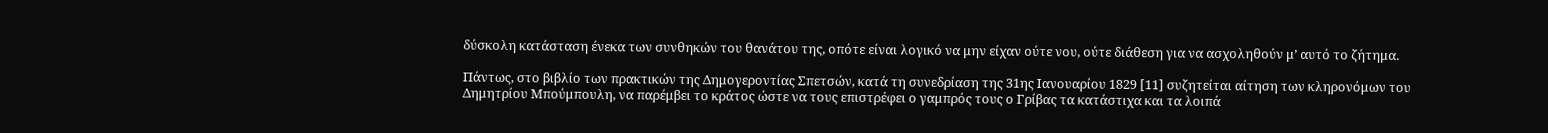δύσκολη κατάσταση ένεκα των συνθηκών του θανάτου της, οπότε είναι λογικό να μην είχαν ούτε νου, ούτε διάθεση για να ασχοληθούν μ’ αυτό το ζήτημα.

Πάντως, στο βιβλίο των πρακτικών της Δημογεροντίας Σπετσών, κατά τη συνεδρίαση της 31ης Ιανουαρίου 1829 [11] συζητείται αίτηση των κληρονόμων του Δημητρίου Μπούμπουλη, να παρέμβει το κράτος ώστε να τους επιστρέφει ο γαμπρός τους ο Γρίβας τα κατάστιχα και τα λοιπά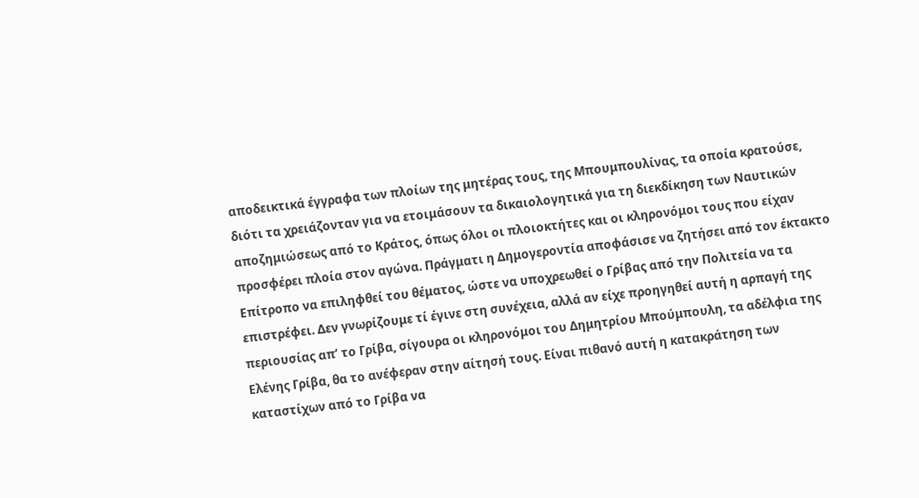αποδεικτικά έγγραφα των πλοίων της μητέρας τους, της Μπουμπουλίνας, τα οποία κρατούσε, διότι τα χρειάζονταν για να ετοιμάσουν τα δικαιολογητικά για τη διεκδίκηση των Ναυτικών αποζημιώσεως από το Κράτος, όπως όλοι οι πλοιοκτήτες και οι κληρονόμοι τους που είχαν προσφέρει πλοία στον αγώνα. Πράγματι η Δημογεροντία αποφάσισε να ζητήσει από τον έκτακτο Επίτροπο να επιληφθεί του θέματος, ώστε να υποχρεωθεί ο Γρίβας από την Πολιτεία να τα επιστρέφει. Δεν γνωρίζουμε τί έγινε στη συνέχεια, αλλά αν είχε προηγηθεί αυτή η αρπαγή της περιουσίας απ’ το Γρίβα, σίγουρα οι κληρονόμοι του Δημητρίου Μπούμπουλη, τα αδέλφια της Ελένης Γρίβα, θα το ανέφεραν στην αίτησή τους. Είναι πιθανό αυτή η κατακράτηση των καταστίχων από το Γρίβα να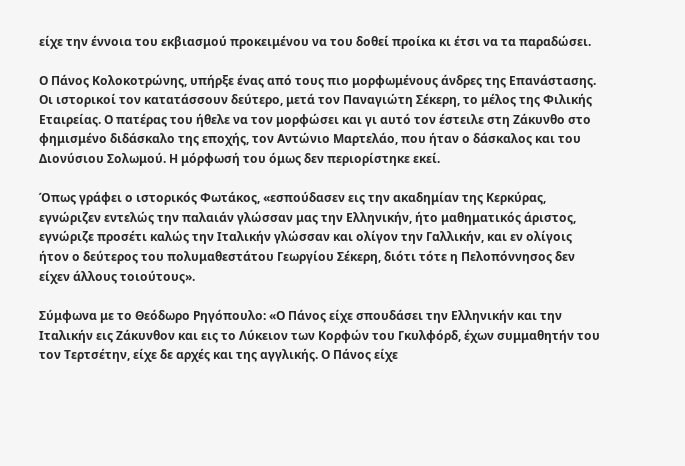είχε την έννοια του εκβιασμού προκειμένου να του δοθεί προίκα κι έτσι να τα παραδώσει.

Ο Πάνος Κολοκοτρώνης, υπήρξε ένας από τους πιο μορφωμένους άνδρες της Επανάστασης. Οι ιστορικοί τον κατατάσσουν δεύτερο, μετά τον Παναγιώτη Σέκερη, το μέλος της Φιλικής Εταιρείας. Ο πατέρας του ήθελε να τον μορφώσει και γι αυτό τον έστειλε στη Ζάκυνθο στο φημισμένο διδάσκαλο της εποχής, τον Αντώνιο Μαρτελάο, που ήταν ο δάσκαλος και του Διονύσιου Σολωμού. Η μόρφωσή του όμως δεν περιορίστηκε εκεί.

Όπως γράφει ο ιστορικός Φωτάκος, «εσπούδασεν εις την ακαδημίαν της Κερκύρας, εγνώριζεν εντελώς την παλαιάν γλώσσαν μας την Ελληνικήν, ήτο μαθηματικός άριστος, εγνώριζε προσέτι καλώς την Ιταλικήν γλώσσαν και ολίγον την Γαλλικήν, και εν ολίγοις ήτον ο δεύτερος του πολυμαθεστάτου Γεωργίου Σέκερη, διότι τότε η Πελοπόννησος δεν είχεν άλλους τοιούτους».

Σύμφωνα με το Θεόδωρο Ρηγόπουλο: «Ο Πάνος είχε σπουδάσει την Ελληνικήν και την Ιταλικήν εις Ζάκυνθον και εις το Λύκειον των Κορφών του Γκυλφόρδ, έχων συμμαθητήν του τον Τερτσέτην, είχε δε αρχές και της αγγλικής. Ο Πάνος είχε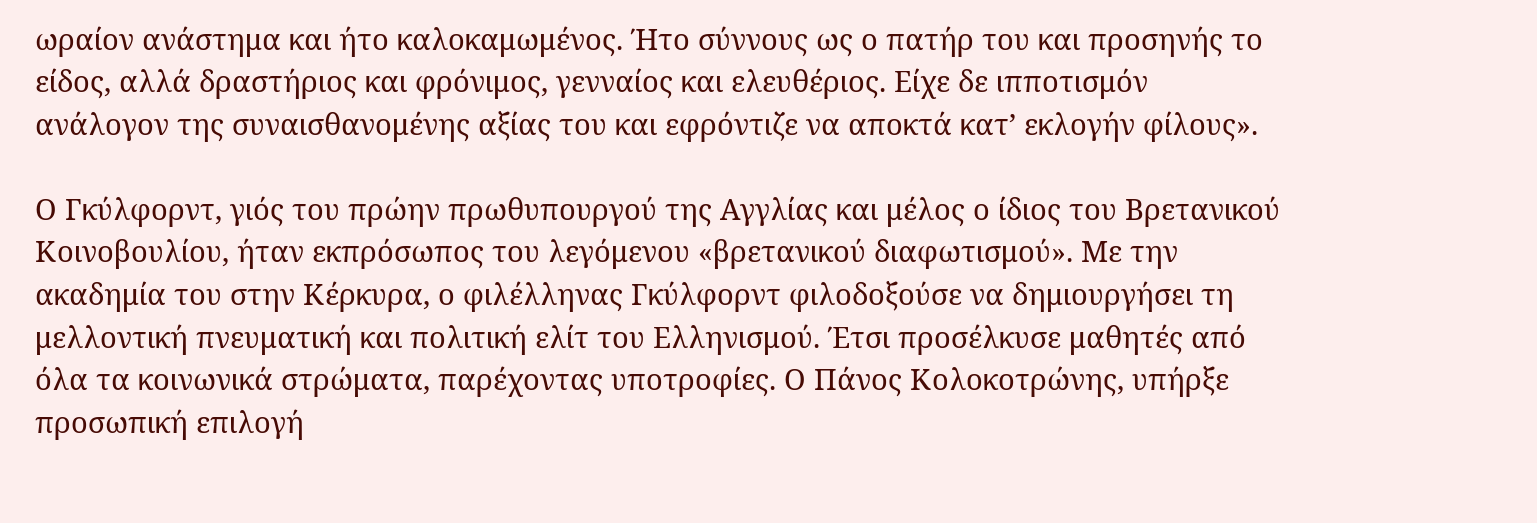ωραίον ανάστημα και ήτο καλοκαμωμένος. Ήτο σύννους ως ο πατήρ του και προσηνής το είδος, αλλά δραστήριος και φρόνιμος, γενναίος και ελευθέριος. Είχε δε ιπποτισμόν ανάλογον της συναισθανομένης αξίας του και εφρόντιζε να αποκτά κατ’ εκλογήν φίλους».

Ο Γκύλφορντ, γιός του πρώην πρωθυπουργού της Αγγλίας και μέλος ο ίδιος του Βρετανικού Κοινοβουλίου, ήταν εκπρόσωπος του λεγόμενου «βρετανικού διαφωτισμού». Με την ακαδημία του στην Κέρκυρα, ο φιλέλληνας Γκύλφορντ φιλοδοξούσε να δημιουργήσει τη μελλοντική πνευματική και πολιτική ελίτ του Ελληνισμού. Έτσι προσέλκυσε μαθητές από όλα τα κοινωνικά στρώματα, παρέχοντας υποτροφίες. Ο Πάνος Κολοκοτρώνης, υπήρξε προσωπική επιλογή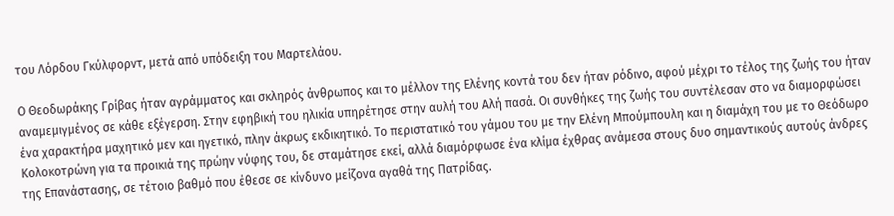του Λόρδου Γκύλφορντ, μετά από υπόδειξη του Μαρτελάου.

Ο Θεοδωράκης Γρίβας ήταν αγράμματος και σκληρός άνθρωπος και το μέλλον της Ελένης κοντά του δεν ήταν ρόδινο, αφού μέχρι το τέλος της ζωής του ήταν αναμεμιγμένος σε κάθε εξέγερση. Στην εφηβική του ηλικία υπηρέτησε στην αυλή του Αλή πασά. Οι συνθήκες της ζωής του συντέλεσαν στο να διαμορφώσει ένα χαρακτήρα μαχητικό μεν και ηγετικό, πλην άκρως εκδικητικό. Το περιστατικό του γάμου του με την Ελένη Μπούμπουλη και η διαμάχη του με το Θεόδωρο Κολοκοτρώνη για τα προικιά της πρώην νύφης του, δε σταμάτησε εκεί, αλλά διαμόρφωσε ένα κλίμα έχθρας ανάμεσα στους δυο σημαντικούς αυτούς άνδρες της Επανάστασης, σε τέτοιο βαθμό που έθεσε σε κίνδυνο μείζονα αγαθά της Πατρίδας.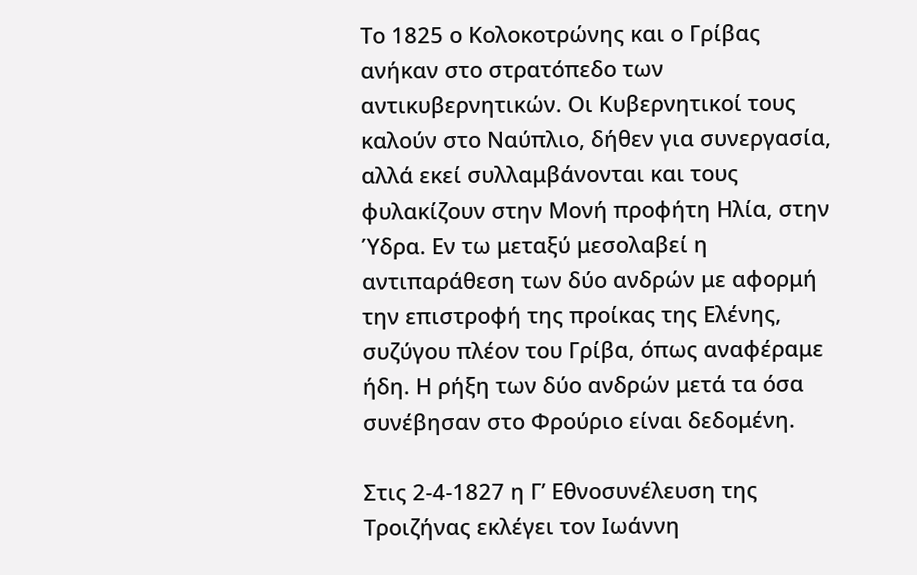Το 1825 ο Κολοκοτρώνης και ο Γρίβας ανήκαν στο στρατόπεδο των αντικυβερνητικών. Οι Κυβερνητικοί τους καλούν στο Ναύπλιο, δήθεν για συνεργασία, αλλά εκεί συλλαμβάνονται και τους φυλακίζουν στην Μονή προφήτη Ηλία, στην Ύδρα. Εν τω μεταξύ μεσολαβεί η αντιπαράθεση των δύο ανδρών με αφορμή την επιστροφή της προίκας της Ελένης, συζύγου πλέον του Γρίβα, όπως αναφέραμε ήδη. Η ρήξη των δύο ανδρών μετά τα όσα συνέβησαν στο Φρούριο είναι δεδομένη.

Στις 2-4-1827 η Γ’ Εθνοσυνέλευση της Τροιζήνας εκλέγει τον Ιωάννη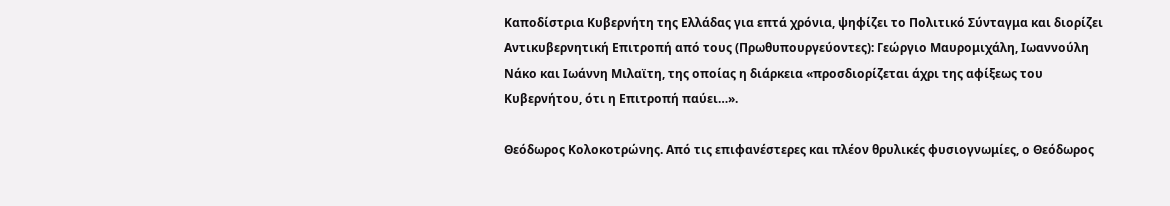Καποδίστρια Κυβερνήτη της Ελλάδας για επτά χρόνια, ψηφίζει το Πολιτικό Σύνταγμα και διορίζει Αντικυβερνητική Επιτροπή από τους (Πρωθυπουργεύοντες): Γεώργιο Μαυρομιχάλη, Ιωαννούλη Νάκο και Ιωάννη Μιλαϊτη, της οποίας η διάρκεια «προσδιορίζεται άχρι της αφίξεως του Κυβερνήτου, ότι η Επιτροπή παύει…».

Θεόδωρος Κολοκοτρώνης. Από τις επιφανέστερες και πλέον θρυλικές φυσιογνωμίες, ο Θεόδωρος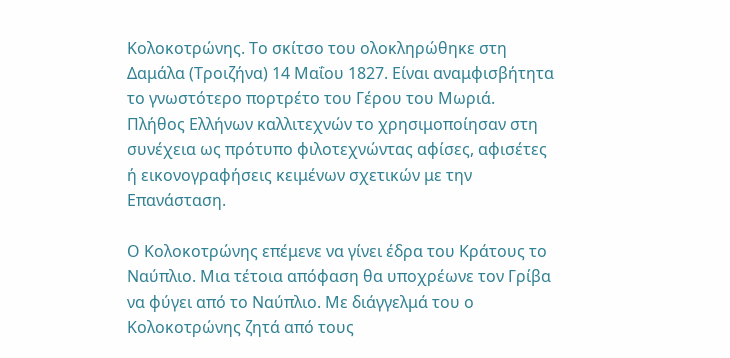Κολοκοτρώνης. Το σκίτσο του ολοκληρώθηκε στη Δαμάλα (Τροιζήνα) 14 Μαΐου 1827. Είναι αναμφισβήτητα το γνωστότερο πορτρέτο του Γέρου του Μωριά. Πλήθος Ελλήνων καλλιτεχνών το χρησιμοποίησαν στη συνέχεια ως πρότυπο φιλοτεχνώντας αφίσες, αφισέτες ή εικονογραφήσεις κειμένων σχετικών με την Επανάσταση.

Ο Κολοκοτρώνης επέμενε να γίνει έδρα του Κράτους το Ναύπλιο. Μια τέτοια απόφαση θα υποχρέωνε τον Γρίβα να φύγει από το Ναύπλιο. Με διάγγελμά του ο Κολοκοτρώνης ζητά από τους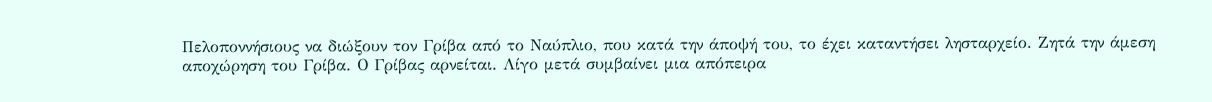Πελοποννήσιους να διώξουν τον Γρίβα από το Ναύπλιο, που κατά την άποψή του, το έχει καταντήσει λησταρχείο. Ζητά την άμεση αποχώρηση του Γρίβα. Ο Γρίβας αρνείται. Λίγο μετά συμβαίνει μια απόπειρα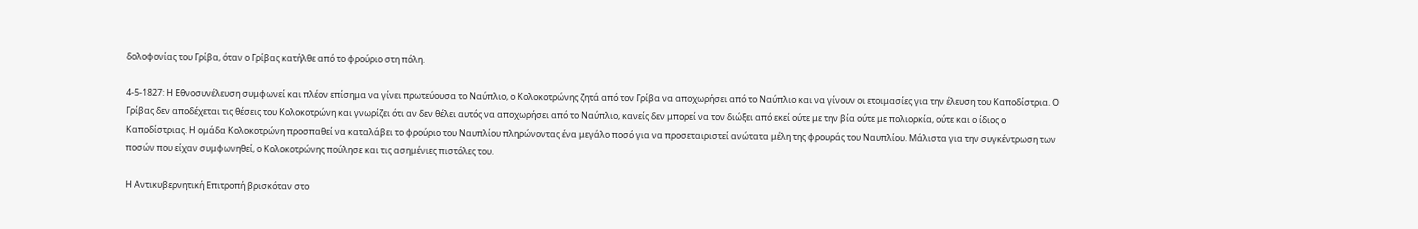δολοφονίας του Γρίβα, όταν ο Γρίβας κατήλθε από το φρούριο στη πόλη.

4-5-1827: Η Εθνοσυνέλευση συμφωνεί και πλέον επίσημα να γίνει πρωτεύουσα το Ναύπλιο, ο Κολοκοτρώνης ζητά από τον Γρίβα να αποχωρήσει από το Ναύπλιο και να γίνουν οι ετοιμασίες για την έλευση του Καποδίστρια. Ο Γρίβας δεν αποδέχεται τις θέσεις του Κολοκοτρώνη και γνωρίζει ότι αν δεν θέλει αυτός να αποχωρήσει από το Ναύπλιο, κανείς δεν μπορεί να τον διώξει από εκεί ούτε με την βία ούτε με πολιορκία, ούτε και ο ίδιος ο Καποδίστριας. Η ομάδα Κολοκοτρώνη προσπαθεί να καταλάβει το φρούριο του Ναυπλίου πληρώνοντας ένα μεγάλο ποσό για να προσεταιριστεί ανώτατα μέλη της φρουράς του Ναυπλίου. Μάλιστα για την συγκέντρωση των ποσών που είχαν συμφωνηθεί, ο Κολοκοτρώνης πούλησε και τις ασημένιες πιστόλες του.

Η Αντικυβερνητική Επιτροπή βρισκόταν στο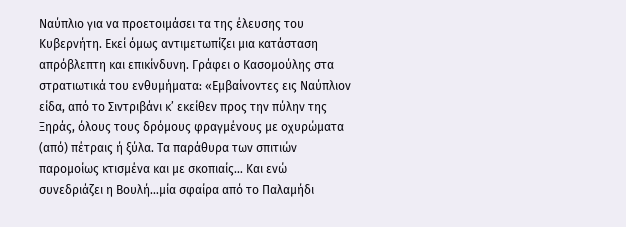Ναύπλιο για να προετοιμάσει τα της έλευσης του Κυβερνήτη. Εκεί όμως αντιμετωπίζει μια κατάσταση απρόβλεπτη και επικίνδυνη. Γράφει ο Κασομούλης στα στρατιωτικά του ενθυμήματα: «Εμβαίνοντες εις Ναύπλιον είδα, από το Σιντριβάνι κ’ εκείθεν προς την πύλην της Ξηράς, όλους τους δρόμους φραγμένους με οχυρώματα (από) πέτραις ή ξύλα. Τα παράθυρα των σπιτιών παρομοίως κτισμένα και με σκοπιαίς… Και ενώ συνεδριάζει η Βουλή…μία σφαίρα από το Παλαμήδι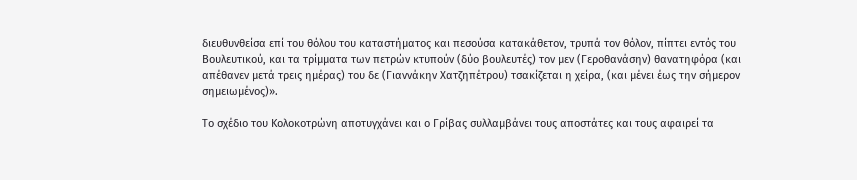διευθυνθείσα επί του θόλου του καταστήματος και πεσούσα κατακάθετον, τρυπά τον θόλον, πίπτει εντός του Βουλευτικού, και τα τρίμματα των πετρών κτυπούν (δύο βουλευτές) τον μεν (Γεροθανάσην) θανατηφόρα (και απέθανεν μετά τρεις ημέρας) του δε (Γιαννάκην Χατζηπέτρου) τσακίζεται η χείρα, (και μένει έως την σήμερον σημειωμένος)».

Το σχέδιο του Κολοκοτρώνη αποτυγχάνει και ο Γρίβας συλλαμβάνει τους αποστάτες και τους αφαιρεί τα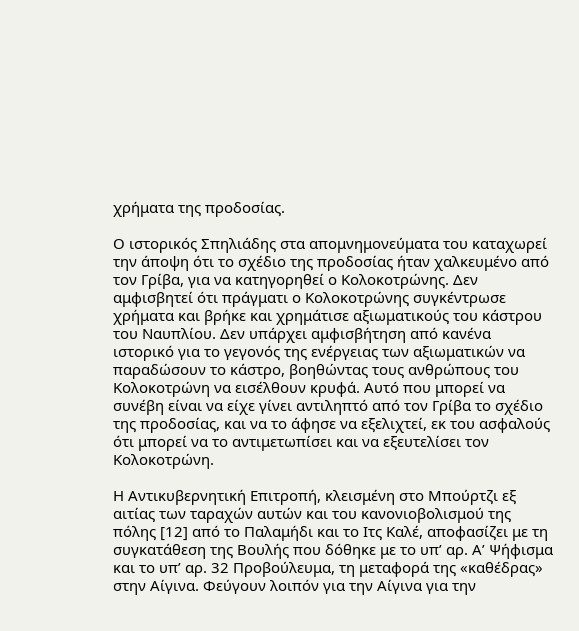χρήματα της προδοσίας.

Ο ιστορικός Σπηλιάδης στα απομνημονεύματα του καταχωρεί την άποψη ότι το σχέδιο της προδοσίας ήταν χαλκευμένο από τον Γρίβα, για να κατηγορηθεί ο Κολοκοτρώνης. Δεν αμφισβητεί ότι πράγματι ο Κολοκοτρώνης συγκέντρωσε χρήματα και βρήκε και χρημάτισε αξιωματικούς του κάστρου του Ναυπλίου. Δεν υπάρχει αμφισβήτηση από κανένα ιστορικό για το γεγονός της ενέργειας των αξιωματικών να παραδώσουν το κάστρο, βοηθώντας τους ανθρώπους του Κολοκοτρώνη να εισέλθουν κρυφά. Αυτό που μπορεί να συνέβη είναι να είχε γίνει αντιληπτό από τον Γρίβα το σχέδιο της προδοσίας, και να το άφησε να εξελιχτεί, εκ του ασφαλούς ότι μπορεί να το αντιμετωπίσει και να εξευτελίσει τον Κολοκοτρώνη.

Η Αντικυβερνητική Επιτροπή, κλεισμένη στο Μπούρτζι εξ αιτίας των ταραχών αυτών και του κανονιοβολισμού της πόλης [12] από το Παλαμήδι και το Ιτς Καλέ, αποφασίζει με τη συγκατάθεση της Βουλής που δόθηκε με το υπ’ αρ. Α’ Ψήφισμα και το υπ’ αρ. 32 Προβούλευμα, τη μεταφορά της «καθέδρας» στην Αίγινα. Φεύγουν λοιπόν για την Αίγινα για την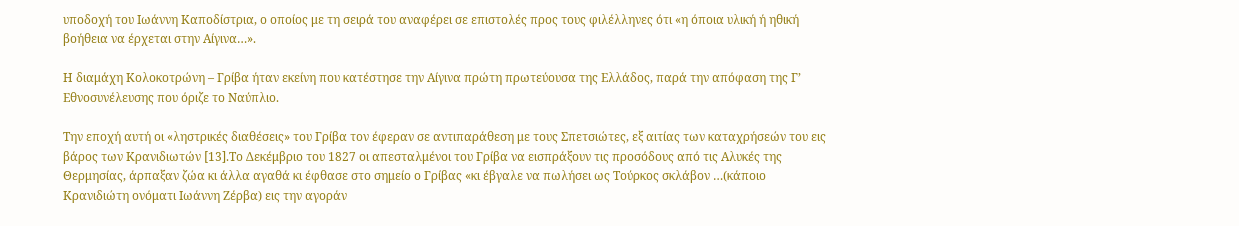υποδοχή του Ιωάννη Καποδίστρια, ο οποίος με τη σειρά του αναφέρει σε επιστολές προς τους φιλέλληνες ότι «η όποια υλική ή ηθική βοήθεια να έρχεται στην Αίγινα…».

Η διαμάχη Κολοκοτρώνη – Γρίβα ήταν εκείνη που κατέστησε την Αίγινα πρώτη πρωτεύουσα της Ελλάδος, παρά την απόφαση της Γ’ Εθνοσυνέλευσης που όριζε το Ναύπλιο.

Την εποχή αυτή οι «ληστρικές διαθέσεις» του Γρίβα τον έφεραν σε αντιπαράθεση με τους Σπετσιώτες, εξ αιτίας των καταχρήσεών του εις βάρος των Κρανιδιωτών [13].Το Δεκέμβριο του 1827 οι απεσταλμένοι του Γρίβα να εισπράξουν τις προσόδους από τις Αλυκές της Θερμησίας, άρπαξαν ζώα κι άλλα αγαθά κι έφθασε στο σημείο ο Γρίβας «κι έβγαλε να πωλήσει ως Τούρκος σκλάβον …(κάποιο Κρανιδιώτη ονόματι Ιωάννη Ζέρβα) εις την αγοράν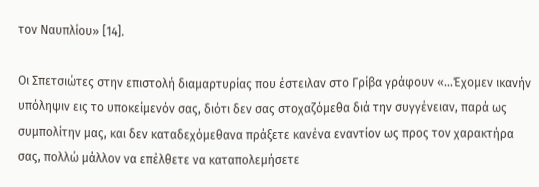τον Ναυπλίου» [14].

Οι Σπετσιώτες στην επιστολή διαμαρτυρίας που έστειλαν στο Γρίβα γράφουν «…Έχομεν ικανήν υπόληψιν εις το υποκείμενόν σας, διότι δεν σας στοχαζόμεθα διά την συγγένειαν, παρά ως συμπολίτην μας, και δεν καταδεχόμεθανα πράξετε κανένα εναντίον ως προς τον χαρακτήρα σας, πολλώ μάλλον να επέλθετε να καταπολεμήσετε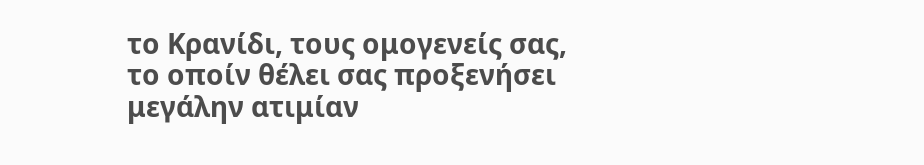το Κρανίδι, τους ομογενείς σας, το οποίν θέλει σας προξενήσει μεγάλην ατιμίαν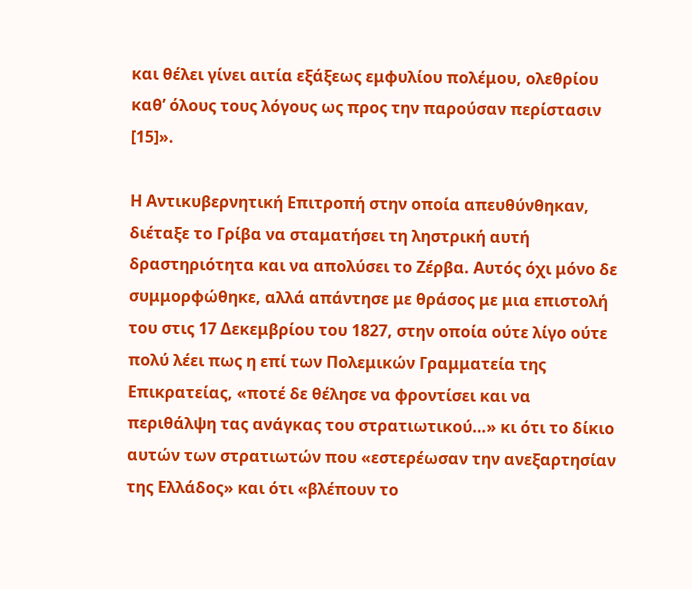και θέλει γίνει αιτία εξάξεως εμφυλίου πολέμου, ολεθρίου καθ’ όλους τους λόγους ως προς την παρούσαν περίστασιν [15]».

Η Αντικυβερνητική Επιτροπή στην οποία απευθύνθηκαν, διέταξε το Γρίβα να σταματήσει τη ληστρική αυτή δραστηριότητα και να απολύσει το Ζέρβα. Αυτός όχι μόνο δε συμμορφώθηκε, αλλά απάντησε με θράσος με μια επιστολή του στις 17 Δεκεμβρίου του 1827, στην οποία ούτε λίγο ούτε πολύ λέει πως η επί των Πολεμικών Γραμματεία της Επικρατείας, «ποτέ δε θέλησε να φροντίσει και να περιθάλψη τας ανάγκας του στρατιωτικού…» κι ότι το δίκιο αυτών των στρατιωτών που «εστερέωσαν την ανεξαρτησίαν της Ελλάδος» και ότι «βλέπουν το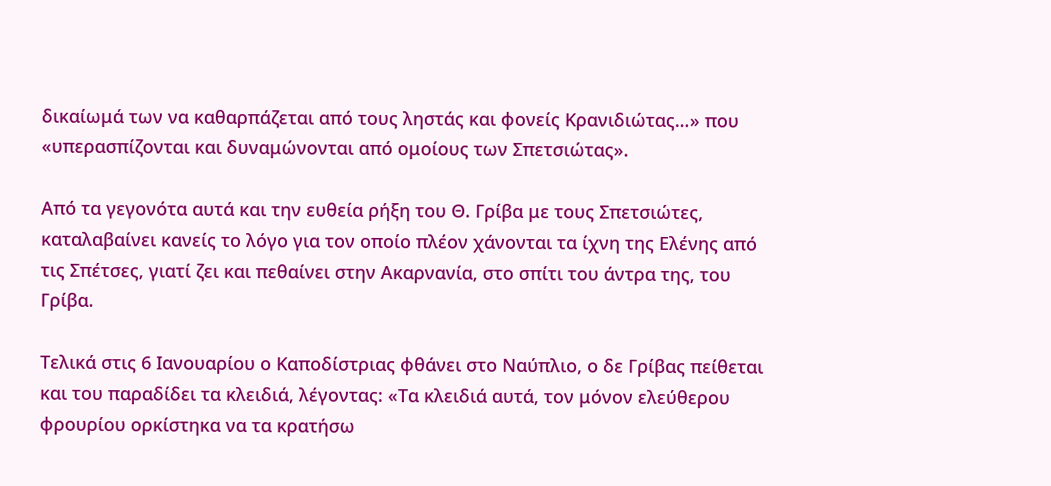δικαίωμά των να καθαρπάζεται από τους ληστάς και φονείς Κρανιδιώτας…» που «υπερασπίζονται και δυναμώνονται από ομοίους των Σπετσιώτας».

Από τα γεγονότα αυτά και την ευθεία ρήξη του Θ. Γρίβα με τους Σπετσιώτες, καταλαβαίνει κανείς το λόγο για τον οποίο πλέον χάνονται τα ίχνη της Ελένης από τις Σπέτσες, γιατί ζει και πεθαίνει στην Ακαρνανία, στο σπίτι του άντρα της, του Γρίβα.

Τελικά στις 6 Ιανουαρίου ο Καποδίστριας φθάνει στο Ναύπλιο, ο δε Γρίβας πείθεται και του παραδίδει τα κλειδιά, λέγοντας: «Τα κλειδιά αυτά, τον μόνον ελεύθερου φρουρίου ορκίστηκα να τα κρατήσω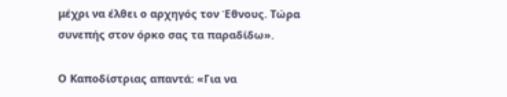μέχρι να έλθει ο αρχηγός τον Έθνους. Τώρα συνεπής στον όρκο σας τα παραδίδω».

Ο Καποδίστριας απαντά: «Για να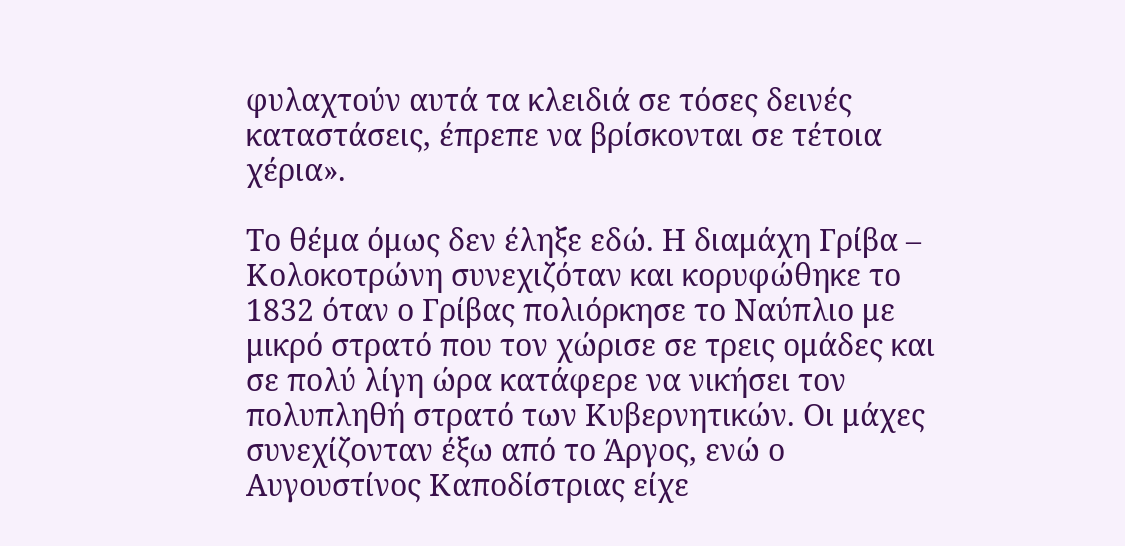φυλαχτούν αυτά τα κλειδιά σε τόσες δεινές καταστάσεις, έπρεπε να βρίσκονται σε τέτοια χέρια».

Το θέμα όμως δεν έληξε εδώ. Η διαμάχη Γρίβα – Κολοκοτρώνη συνεχιζόταν και κορυφώθηκε το 1832 όταν ο Γρίβας πολιόρκησε το Ναύπλιο με μικρό στρατό που τον χώρισε σε τρεις ομάδες και σε πολύ λίγη ώρα κατάφερε να νικήσει τον πολυπληθή στρατό των Κυβερνητικών. Οι μάχες συνεχίζονταν έξω από το Άργος, ενώ ο Αυγουστίνος Καποδίστριας είχε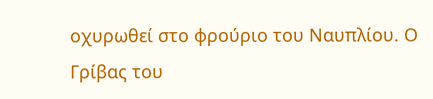οχυρωθεί στο φρούριο του Ναυπλίου. Ο Γρίβας του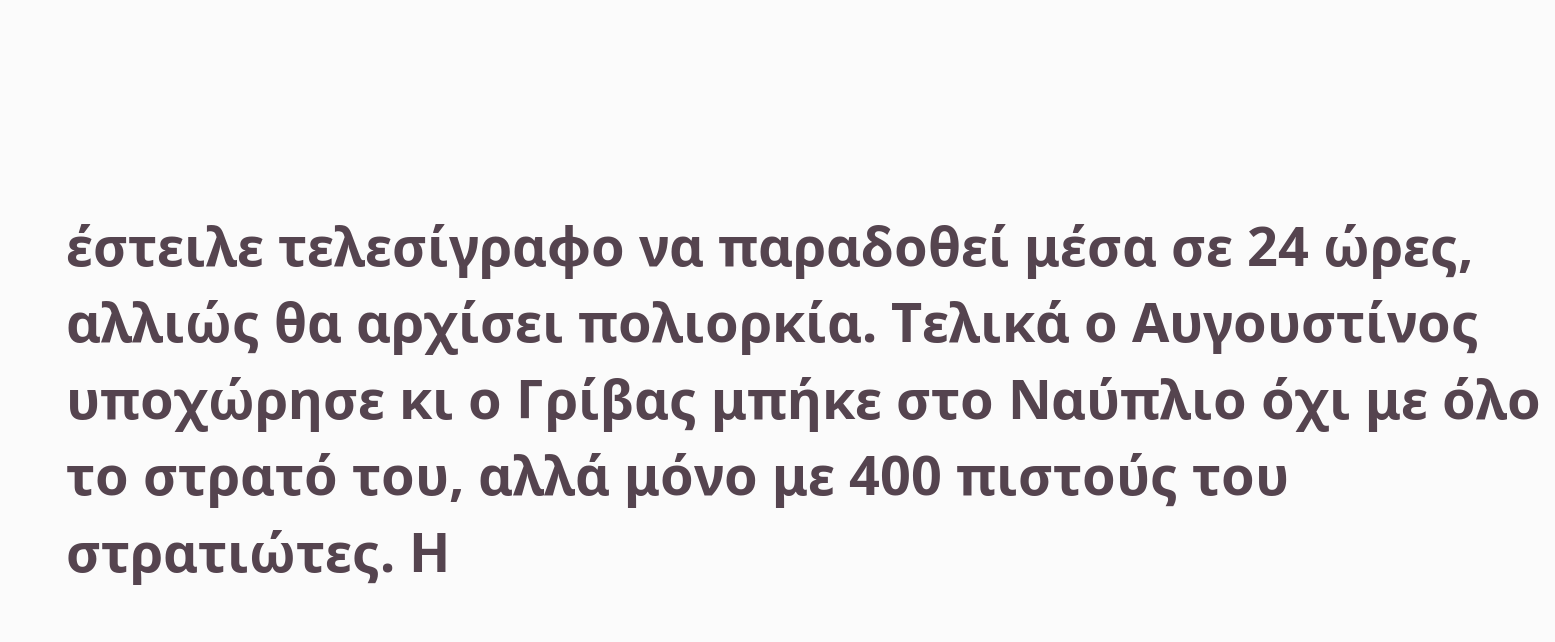έστειλε τελεσίγραφο να παραδοθεί μέσα σε 24 ώρες, αλλιώς θα αρχίσει πολιορκία. Τελικά ο Αυγουστίνος υποχώρησε κι ο Γρίβας μπήκε στο Ναύπλιο όχι με όλο το στρατό του, αλλά μόνο με 400 πιστούς του στρατιώτες. Η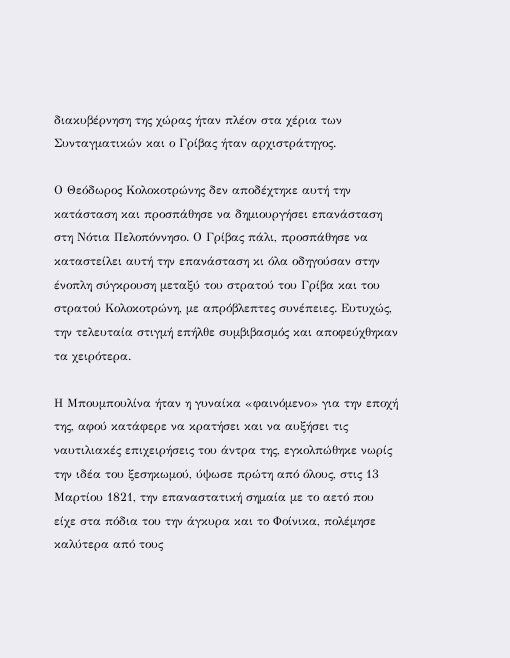διακυβέρνηση της χώρας ήταν πλέον στα χέρια των Συνταγματικών και ο Γρίβας ήταν αρχιστράτηγος.

Ο Θεόδωρος Κολοκοτρώνης δεν αποδέχτηκε αυτή την κατάσταση και προσπάθησε να δημιουργήσει επανάσταση στη Νότια Πελοπόννησο. Ο Γρίβας πάλι, προσπάθησε να καταστείλει αυτή την επανάσταση κι όλα οδηγούσαν στην ένοπλη σύγκρουση μεταξύ του στρατού του Γρίβα και του στρατού Κολοκοτρώνη, με απρόβλεπτες συνέπειες. Ευτυχώς, την τελευταία στιγμή επήλθε συμβιβασμός και αποφεύχθηκαν τα χειρότερα.

Η Μπουμπουλίνα ήταν η γυναίκα «φαινόμενο» για την εποχή της, αφού κατάφερε να κρατήσει και να αυξήσει τις ναυτιλιακές επιχειρήσεις του άντρα της, εγκολπώθηκε νωρίς την ιδέα του ξεσηκωμού, ύψωσε πρώτη από όλους, στις 13 Μαρτίου 1821, την επαναστατική σημαία με το αετό που είχε στα πόδια του την άγκυρα και το Φοίνικα, πολέμησε καλύτερα από τους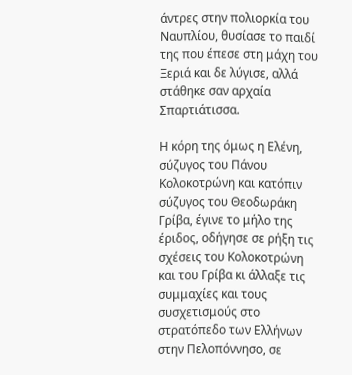άντρες στην πολιορκία του Ναυπλίου, θυσίασε το παιδί της που έπεσε στη μάχη του Ξεριά και δε λύγισε, αλλά στάθηκε σαν αρχαία Σπαρτιάτισσα.

Η κόρη της όμως η Ελένη, σύζυγος του Πάνου Κολοκοτρώνη και κατόπιν σύζυγος του Θεοδωράκη Γρίβα, έγινε το μήλο της έριδος, οδήγησε σε ρήξη τις σχέσεις του Κολοκοτρώνη και του Γρίβα κι άλλαξε τις συμμαχίες και τους συσχετισμούς στο στρατόπεδο των Ελλήνων στην Πελοπόννησο, σε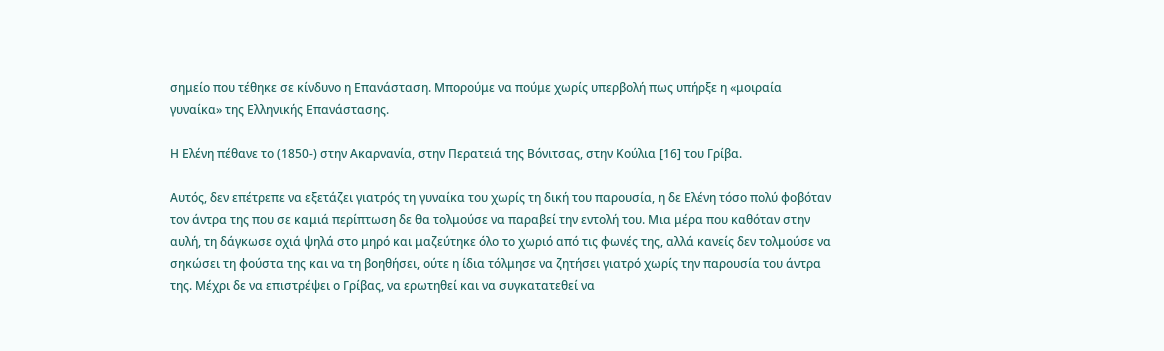σημείο που τέθηκε σε κίνδυνο η Επανάσταση. Μπορούμε να πούμε χωρίς υπερβολή πως υπήρξε η «μοιραία γυναίκα» της Ελληνικής Επανάστασης.

Η Ελένη πέθανε το (1850-) στην Ακαρνανία, στην Περατειά της Βόνιτσας, στην Κούλια [16] του Γρίβα.

Αυτός, δεν επέτρεπε να εξετάζει γιατρός τη γυναίκα του χωρίς τη δική του παρουσία, η δε Ελένη τόσο πολύ φοβόταν τον άντρα της που σε καμιά περίπτωση δε θα τολμούσε να παραβεί την εντολή του. Μια μέρα που καθόταν στην αυλή, τη δάγκωσε οχιά ψηλά στο μηρό και μαζεύτηκε όλο το χωριό από τις φωνές της, αλλά κανείς δεν τολμούσε να σηκώσει τη φούστα της και να τη βοηθήσει, ούτε η ίδια τόλμησε να ζητήσει γιατρό χωρίς την παρουσία του άντρα της. Μέχρι δε να επιστρέψει ο Γρίβας, να ερωτηθεί και να συγκατατεθεί να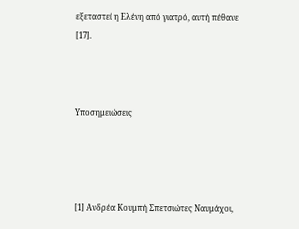εξεταστεί η Ελένη από γιατρό, αυτή πέθανε [17].



Υποσημειώσεις




[1] Ανδρέα Κουμπή Σπετσιώτες Ναυμάχοι,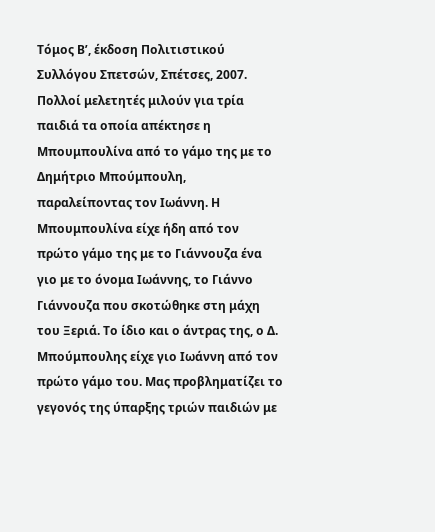Τόμος Β’, έκδοση Πολιτιστικού Συλλόγου Σπετσών, Σπέτσες, 2007. Πολλοί μελετητές μιλούν για τρία παιδιά τα οποία απέκτησε η Μπουμπουλίνα από το γάμο της με το Δημήτριο Μπούμπουλη, παραλείποντας τον Ιωάννη. Η Μπουμπουλίνα είχε ήδη από τον πρώτο γάμο της με το Γιάννουζα ένα γιο με το όνομα Ιωάννης, το Γιάννο Γιάννουζα που σκοτώθηκε στη μάχη του Ξεριά. Το ίδιο και ο άντρας της, ο Δ. Μπούμπουλης είχε γιο Ιωάννη από τον πρώτο γάμο του. Μας προβληματίζει το γεγονός της ύπαρξης τριών παιδιών με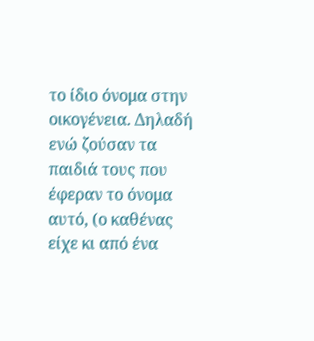το ίδιο όνομα στην οικογένεια. Δηλαδή ενώ ζούσαν τα παιδιά τους που έφεραν το όνομα αυτό, (ο καθένας είχε κι από ένα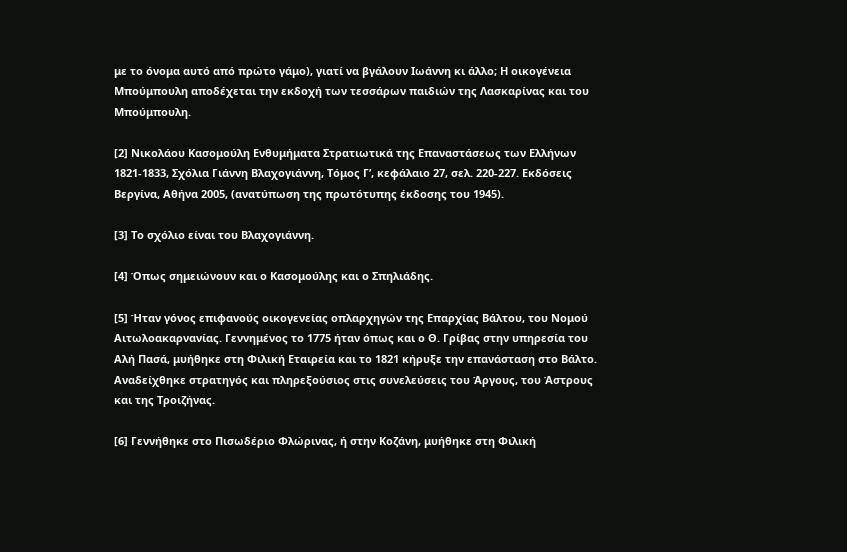με το όνομα αυτό από πρώτο γάμο), γιατί να βγάλουν Ιωάννη κι άλλο; Η οικογένεια Μπούμπουλη αποδέχεται την εκδοχή των τεσσάρων παιδιών της Λασκαρίνας και του Μπούμπουλη.

[2] Νικολάου Κασομούλη Ενθυμήματα Στρατιωτικά της Επαναστάσεως των Ελλήνων 1821-1833, Σχόλια Γιάννη Βλαχογιάννη, Τόμος Γ’, κεφάλαιο 27, σελ. 220-227. Εκδόσεις Βεργίνα, Αθήνα 2005, (ανατύπωση της πρωτότυπης έκδοσης του 1945).

[3] Το σχόλιο είναι του Βλαχογιάννη.

[4] Όπως σημειώνουν και ο Κασομούλης και ο Σπηλιάδης.

[5] Ήταν γόνος επιφανούς οικογενείας οπλαρχηγών της Επαρχίας Βάλτου, του Νομού Αιτωλοακαρνανίας. Γεννημένος το 1775 ήταν όπως και ο Θ. Γρίβας στην υπηρεσία του Αλή Πασά, μυήθηκε στη Φιλική Εταιρεία και το 1821 κήρυξε την επανάσταση στο Βάλτο. Αναδείχθηκε στρατηγός και πληρεξούσιος στις συνελεύσεις του Άργους, του Άστρους και της Τροιζήνας.

[6] Γεννήθηκε στο Πισωδέριο Φλώρινας, ή στην Κοζάνη, μυήθηκε στη Φιλική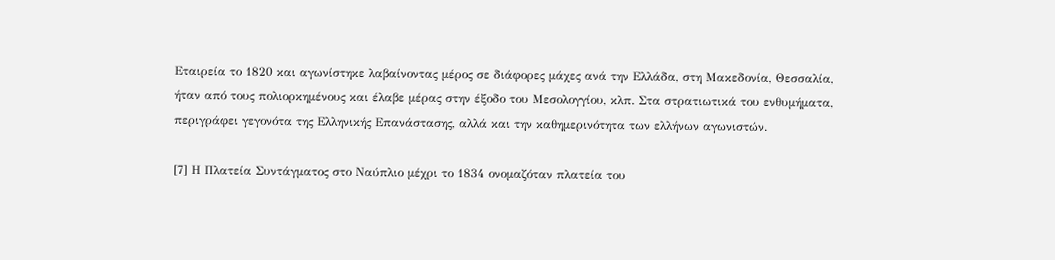Εταιρεία το 1820 και αγωνίστηκε λαβαίνοντας μέρος σε διάφορες μάχες ανά την Ελλάδα, στη Μακεδονία, Θεσσαλία, ήταν από τους πολιορκημένους και έλαβε μέρας στην έξοδο του Μεσολογγίου, κλπ. Στα στρατιωτικά του ενθυμήματα, περιγράφει γεγονότα της Ελληνικής Επανάστασης, αλλά και την καθημερινότητα των ελλήνων αγωνιστών.

[7] Η Πλατεία Συντάγματος στο Ναύπλιο μέχρι το 1834 ονομαζόταν πλατεία του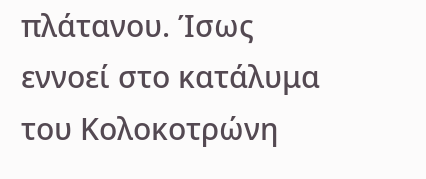πλάτανου. Ίσως εννοεί στο κατάλυμα του Κολοκοτρώνη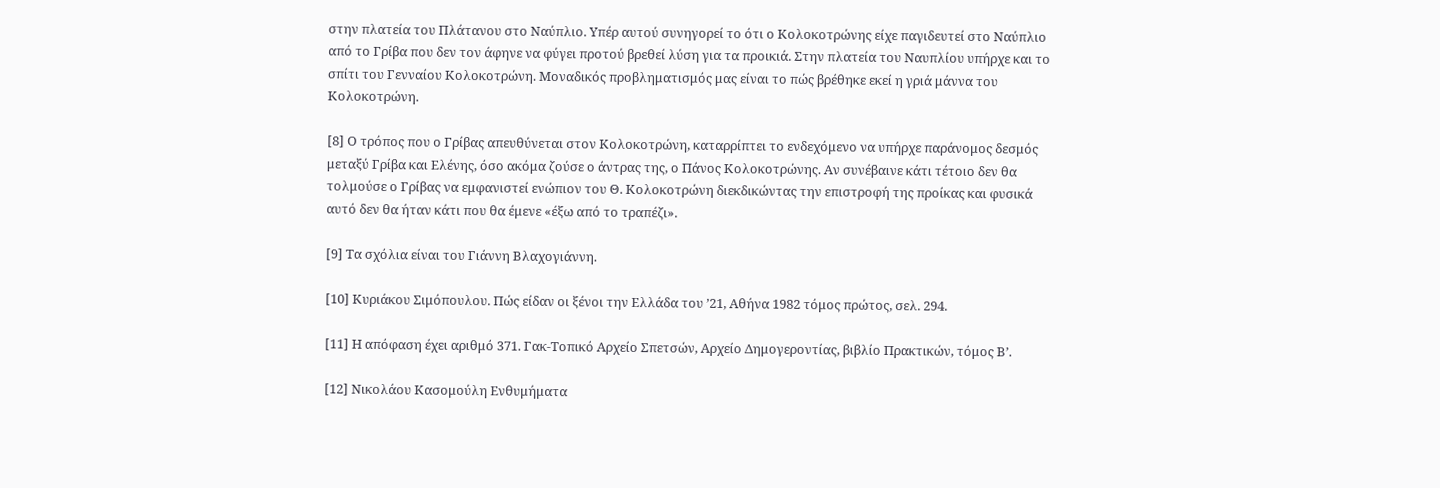στην πλατεία του Πλάτανου στο Ναύπλιο. Υπέρ αυτού συνηγορεί το ότι ο Κολοκοτρώνης είχε παγιδευτεί στο Ναύπλιο από το Γρίβα που δεν τον άφηνε να φύγει προτού βρεθεί λύση για τα προικιά. Στην πλατεία του Ναυπλίου υπήρχε και το σπίτι του Γενναίου Κολοκοτρώνη. Μοναδικός προβληματισμός μας είναι το πώς βρέθηκε εκεί η γριά μάννα του Κολοκοτρώνη.

[8] Ο τρόπος που ο Γρίβας απευθύνεται στον Κολοκοτρώνη, καταρρίπτει το ενδεχόμενο να υπήρχε παράνομος δεσμός μεταξύ Γρίβα και Ελένης, όσο ακόμα ζούσε ο άντρας της, ο Πάνος Κολοκοτρώνης. Αν συνέβαινε κάτι τέτοιο δεν θα τολμούσε ο Γρίβας να εμφανιστεί ενώπιον του Θ. Κολοκοτρώνη διεκδικώντας την επιστροφή της προίκας και φυσικά αυτό δεν θα ήταν κάτι που θα έμενε «έξω από το τραπέζι».

[9] Τα σχόλια είναι του Γιάννη Βλαχογιάννη.

[10] Κυριάκου Σιμόπουλου. Πώς είδαν οι ξένοι την Ελλάδα του ’21, Αθήνα 1982 τόμος πρώτος, σελ. 294.

[11] Η απόφαση έχει αριθμό 371. Γακ-Τοπικό Αρχείο Σπετσών, Αρχείο Δημογεροντίας, βιβλίο Πρακτικών, τόμος Β’.

[12] Νικολάου Κασομούλη Ενθυμήματα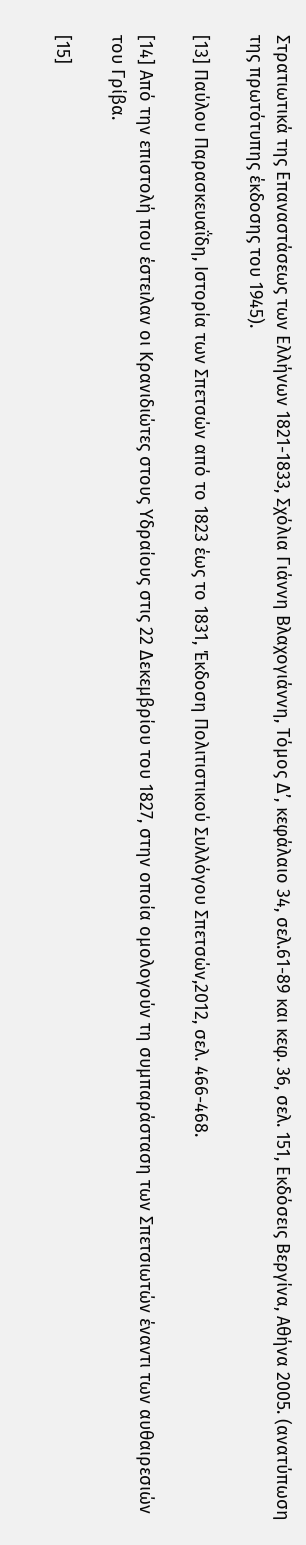Στρατιωτικά της Επαναστάσεως των Ελλήνων 1821-1833, Σχόλια Γιάννη Βλαχογιάννη, Τόμος Δ’, κεφάλαιο 34, σελ.61-89 και κεφ. 36, σελ. 151, Εκδόσεις Βεργίνα, Αθήνα 2005. (ανατύπωση της πρωτότυπης έκδοσης του 1945).

[13] Παύλου Παρασκευαΐδη, Ιστορία των Σπετσών από το 1823 έως το 1831, Έκδοση Πολιτιστικού Συλλόγου Σπετσών,2012, σελ. 466-468.

[14] Από την επιστολή που έστειλαν οι Κρανιδιώτες στους Υδραίους στις 22 Δεκεμβρίου του 1827, στην οποία ομολογούν τη συμπαράσταση των Σπετσιωτών έναντι των αυθαιρεσιών του Γρίβα.

[15]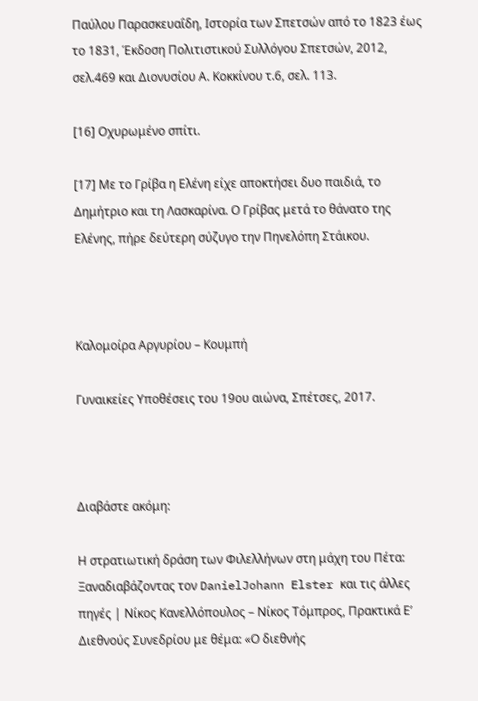Παύλου Παρασκευαΐδη, Ιστορία των Σπετσών από το 1823 έως το 1831, Έκδοση Πολιτιστικού Συλλόγου Σπετσών, 2012, σελ.469 και Διονυσίου Α. Κοκκίνου τ.6, σελ. 113.

[16] Οχυρωμένο σπίτι.

[17] Με το Γρίβα η Ελένη είχε αποκτήσει δυο παιδιά, το Δημήτριο και τη Λασκαρίνα. Ο Γρίβας μετά το θάνατο της Ελένης, πήρε δεύτερη σύζυγο την Πηνελόπη Στάικου.



Καλομοίρα Αργυρίου – Κουμπή

Γυναικείες Υποθέσεις του 19ου αιώνα, Σπέτσες, 2017.



Διαβάστε ακόμη:

Η στρατιωτική δράση των Φιλελλήνων στη μάχη του Πέτα: Ξαναδιαβάζοντας τον DanielJohann Elster και τις άλλες πηγές | Νίκος Κανελλόπουλος – Νίκος Τόμπρος, Πρακτικά Ε’ Διεθνούς Συνεδρίου με θέμα: «Ο διεθνής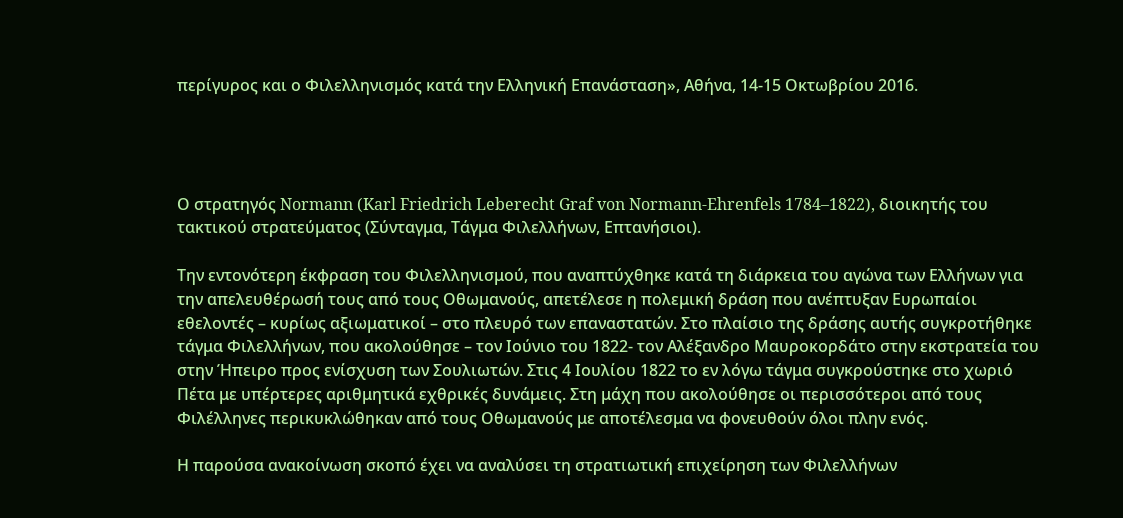περίγυρος και ο Φιλελληνισμός κατά την Ελληνική Επανάσταση», Αθήνα, 14-15 Οκτωβρίου 2016.




Ο στρατηγός Normann (Karl Friedrich Leberecht Graf von Normann-Ehrenfels 1784–1822), διοικητής του τακτικού στρατεύματος (Σύνταγμα, Τάγμα Φιλελλήνων, Επτανήσιοι).

Την εντονότερη έκφραση του Φιλελληνισμού, που αναπτύχθηκε κατά τη διάρκεια του αγώνα των Ελλήνων για την απελευθέρωσή τους από τους Οθωμανούς, απετέλεσε η πολεμική δράση που ανέπτυξαν Ευρωπαίοι εθελοντές – κυρίως αξιωματικοί – στο πλευρό των επαναστατών. Στο πλαίσιο της δράσης αυτής συγκροτήθηκε τάγμα Φιλελλήνων, που ακολούθησε – τον Ιούνιο του 1822- τον Αλέξανδρο Μαυροκορδάτο στην εκστρατεία του στην Ήπειρο προς ενίσχυση των Σουλιωτών. Στις 4 Ιουλίου 1822 το εν λόγω τάγμα συγκρούστηκε στο χωριό Πέτα με υπέρτερες αριθμητικά εχθρικές δυνάμεις. Στη μάχη που ακολούθησε οι περισσότεροι από τους Φιλέλληνες περικυκλώθηκαν από τους Οθωμανούς με αποτέλεσμα να φονευθούν όλοι πλην ενός.

Η παρούσα ανακοίνωση σκοπό έχει να αναλύσει τη στρατιωτική επιχείρηση των Φιλελλήνων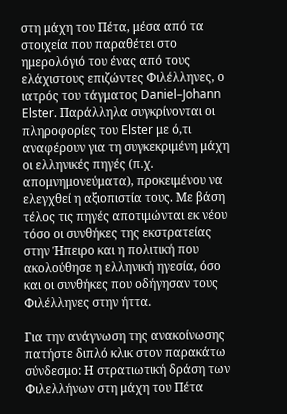στη μάχη του Πέτα, μέσα από τα στοιχεία που παραθέτει στο ημερολόγιό του ένας από τους ελάχιστους επιζώντες Φιλέλληνες, ο ιατρός του τάγματος Daniel–Johann Elster. Παράλληλα συγκρίνονται οι πληροφορίες του Elster με ό,τι αναφέρουν για τη συγκεκριμένη μάχη οι ελληνικές πηγές (π.χ. απομνημονεύματα), προκειμένου να ελεγχθεί η αξιοπιστία τους. Με βάση τέλος τις πηγές αποτιμώνται εκ νέου τόσο οι συνθήκες της εκστρατείας στην Ήπειρο και η πολιτική που ακολούθησε η ελληνική ηγεσία, όσο και οι συνθήκες που οδήγησαν τους Φιλέλληνες στην ήττα.

Για την ανάγνωση της ανακοίνωσης πατήστε διπλό κλικ στον παρακάτω σύνδεσμο: Η στρατιωτική δράση των Φιλελλήνων στη μάχη του Πέτα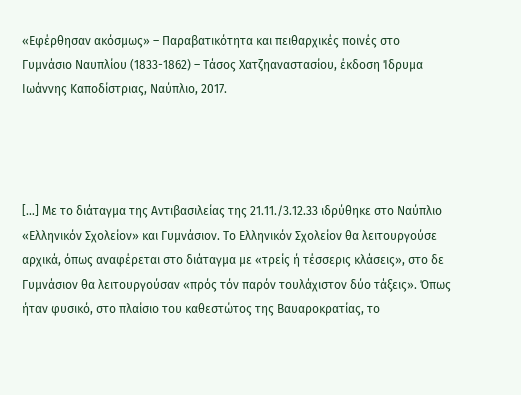«Εφέρθησαν ακόσμως» – Παραβατικότητα και πειθαρχικές ποινές στο Γυμνάσιο Ναυπλίου (1833-1862) – Τάσος Χατζηαναστασίου, έκδοση Ίδρυμα Ιωάννης Καποδίστριας, Ναύπλιο, 2017.




[…] Με το διάταγμα της Αντιβασιλείας της 21.11./3.12.33 ιδρύθηκε στο Ναύπλιο «Ελληνικόν Σχολείον» και Γυμνάσιον. Το Ελληνικόν Σχολείον θα λειτουργούσε αρχικά, όπως αναφέρεται στο διάταγμα με «τρείς ή τέσσερις κλάσεις», στο δε Γυμνάσιον θα λειτουργούσαν «πρός τόν παρόν τουλάχιστον δύο τάξεις». Όπως ήταν φυσικό, στο πλαίσιο του καθεστώτος της Βαυαροκρατίας, το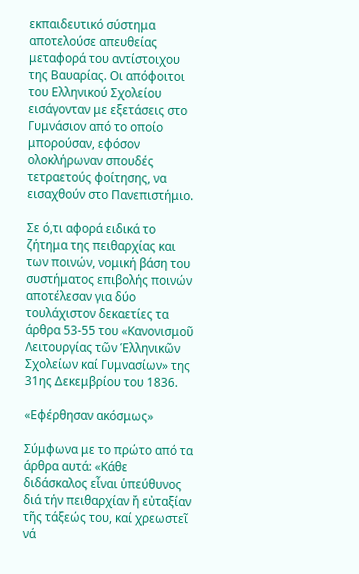εκπαιδευτικό σύστημα αποτελούσε απευθείας μεταφορά του αντίστοιχου της Βαυαρίας. Οι απόφοιτοι του Ελληνικού Σχολείου εισάγονταν με εξετάσεις στο Γυμνάσιον από το οποίο μπορούσαν, εφόσον ολοκλήρωναν σπουδές τετραετούς φοίτησης, να εισαχθούν στο Πανεπιστήμιο.

Σε ό,τι αφορά ειδικά το ζήτημα της πειθαρχίας και των ποινών, νομική βάση του συστήματος επιβολής ποινών αποτέλεσαν για δύο τουλάχιστον δεκαετίες τα άρθρα 53-55 του «Κανονισμοῦ Λειτουργίας τῶν Ἑλληνικῶν Σχολείων καί Γυμνασίων» της 31ης Δεκεμβρίου του 1836.

«Εφέρθησαν ακόσμως»

Σύμφωνα με το πρώτο από τα άρθρα αυτά: «Κάθε διδάσκαλος εἶναι ὑπεύθυνος διά τήν πειθαρχίαν ἤ εὐταξίαν τῆς τάξεώς του, καί χρεωστεῖ νά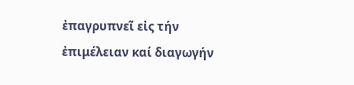ἐπαγρυπνεῖ εἰς τήν ἐπιμέλειαν καί διαγωγήν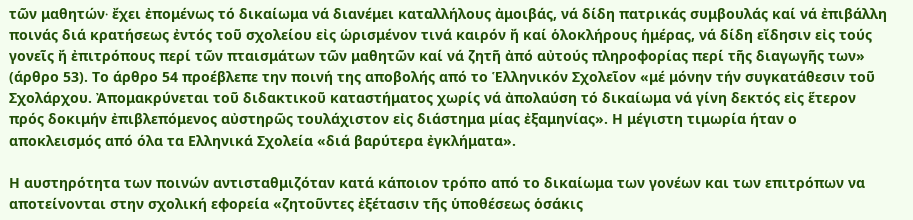τῶν μαθητών∙ ἔχει ἐπομένως τό δικαίωμα νά διανέμει καταλλήλους ἀμοιβάς, νά δίδη πατρικάς συμβουλάς καί νά ἐπιβάλλη ποινάς διά κρατήσεως ἐντός τοῦ σχολείου εἰς ὡρισμένον τινά καιρόν ἤ καί ὁλοκλήρους ἡμέρας, νά δίδη εἴδησιν εἰς τούς γονεῖς ἤ ἐπιτρόπους περί τῶν πταισμάτων τῶν μαθητῶν καί νά ζητῆ ἀπό αὐτούς πληροφορίας περί τῆς διαγωγῆς των» (άρθρο 53). Το άρθρο 54 προέβλεπε την ποινή της αποβολής από το Ἑλληνικόν Σχολεῖον «μέ μόνην τήν συγκατάθεσιν τοῦ Σχολάρχου. Ἀπομακρύνεται τοῦ διδακτικοῦ καταστήματος χωρίς νά ἀπολαύση τό δικαίωμα νά γίνη δεκτός εἰς ἕτερον πρός δοκιμήν ἐπιβλεπόμενος αὐστηρῶς τουλάχιστον εἰς διάστημα μίας ἐξαμηνίας». Η μέγιστη τιμωρία ήταν ο αποκλεισμός από όλα τα Ελληνικά Σχολεία «διά βαρύτερα ἐγκλήματα».

Η αυστηρότητα των ποινών αντισταθμιζόταν κατά κάποιον τρόπο από το δικαίωμα των γονέων και των επιτρόπων να αποτείνονται στην σχολική εφορεία «ζητοῦντες ἐξέτασιν τῆς ὑποθέσεως ὁσάκις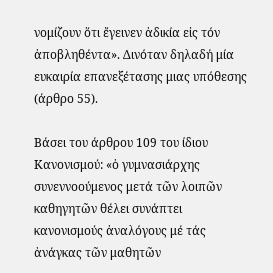νομίζουν ὅτι ἔγεινεν ἀδικία εἰς τόν ἀποβληθέντα». Δινόταν δηλαδή μία ευκαιρία επανεξέτασης μιας υπόθεσης (άρθρο 55).

Βάσει του άρθρου 109 του ίδιου Κανονισμού: «ὁ γυμνασιάρχης συνεννοούμενος μετά τῶν λοιπῶν καθηγητῶν θέλει συνάπτει κανονισμούς ἀναλόγους μέ τάς ἀνάγκας τῶν μαθητῶν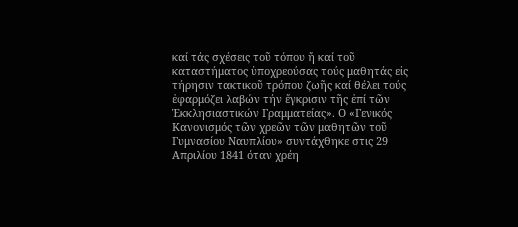καί τάς σχέσεις τοῦ τόπου ἤ καί τοῦ καταστήματος ὑποχρεούσας τούς μαθητάς εἰς τήρησιν τακτικοῦ τρόπου ζωῆς καί θέλει τούς ἐφαρμόζει λαβών τήν ἔγκρισιν τῆς ἐπί τῶν Ἐκκλησιαστικών Γραμματείας». Ο «Γενικός Κανονισμός τῶν χρεῶν τῶν μαθητῶν τοῦ Γυμνασίου Ναυπλίου» συντάχθηκε στις 29 Απριλίου 1841 όταν χρέη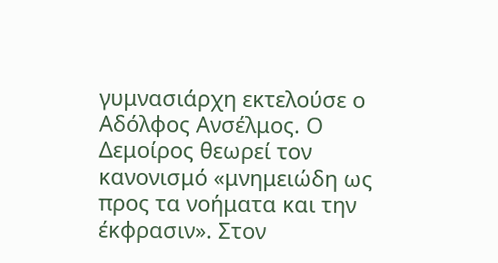γυμνασιάρχη εκτελούσε ο Αδόλφος Ανσέλμος. Ο Δεμοίρος θεωρεί τον κανονισμό «μνημειώδη ως προς τα νοήματα και την έκφρασιν». Στον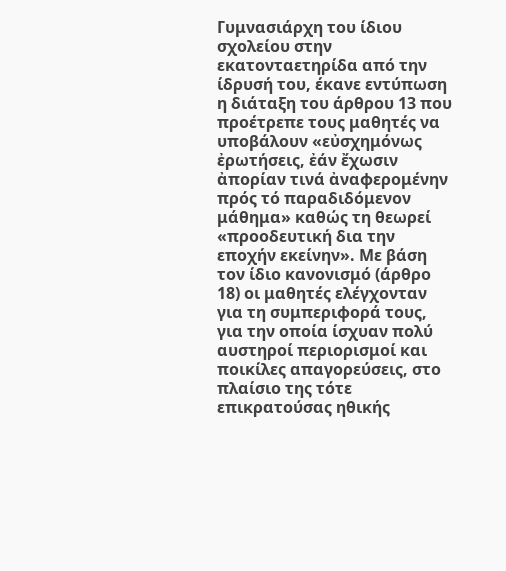Γυμνασιάρχη του ίδιου σχολείου στην εκατονταετηρίδα από την ίδρυσή του, έκανε εντύπωση η διάταξη του άρθρου 13 που προέτρεπε τους μαθητές να υποβάλουν «εὐσχημόνως ἐρωτήσεις, ἐάν ἔχωσιν ἀπορίαν τινά ἀναφερομένην πρός τό παραδιδόμενον μάθημα» καθώς τη θεωρεί «προοδευτική δια την εποχήν εκείνην». Με βάση τον ίδιο κανονισμό (άρθρο 18) οι μαθητές ελέγχονταν για τη συμπεριφορά τους, για την οποία ίσχυαν πολύ αυστηροί περιορισμοί και ποικίλες απαγορεύσεις, στο πλαίσιο της τότε επικρατούσας ηθικής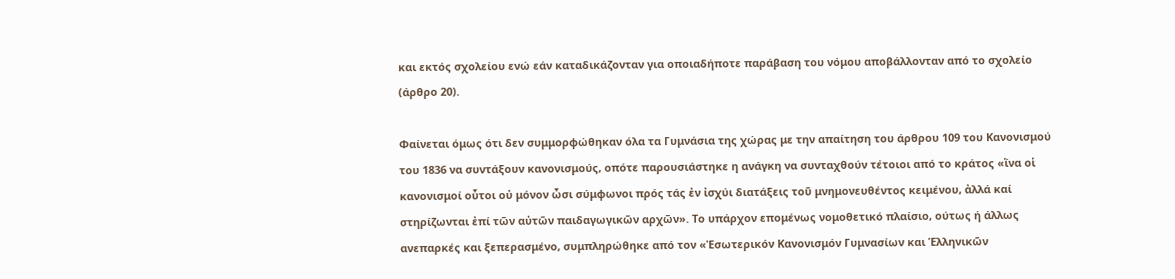και εκτός σχολείου ενώ εάν καταδικάζονταν για οποιαδήποτε παράβαση του νόμου αποβάλλονταν από το σχολείο (άρθρο 20).

Φαίνεται όμως ότι δεν συμμορφώθηκαν όλα τα Γυμνάσια της χώρας με την απαίτηση του άρθρου 109 του Κανονισμού του 1836 να συντάξουν κανονισμούς, οπότε παρουσιάστηκε η ανάγκη να συνταχθούν τέτοιοι από το κράτος «ἵνα οἱ κανονισμοί οὗτοι οὐ μόνον ὦσι σύμφωνοι πρός τάς ἐν ἰσχύι διατάξεις τοῦ μνημονευθέντος κειμένου, ἀλλά καί στηρίζωνται ἐπί τῶν αὐτῶν παιδαγωγικῶν αρχῶν». Το υπάρχον επομένως νομοθετικό πλαίσιο, ούτως ή άλλως ανεπαρκές και ξεπερασμένο, συμπληρώθηκε από τον «Ἐσωτερικόν Κανονισμόν Γυμνασίων και Ἑλληνικῶν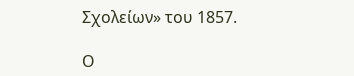Σχολείων» του 1857.

Ο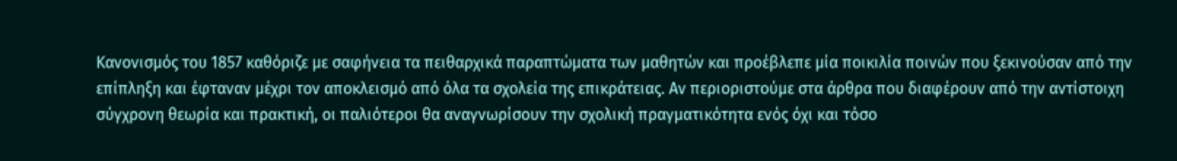Κανονισμός του 1857 καθόριζε με σαφήνεια τα πειθαρχικά παραπτώματα των μαθητών και προέβλεπε μία ποικιλία ποινών που ξεκινούσαν από την επίπληξη και έφταναν μέχρι τον αποκλεισμό από όλα τα σχολεία της επικράτειας. Αν περιοριστούμε στα άρθρα που διαφέρουν από την αντίστοιχη σύγχρονη θεωρία και πρακτική, οι παλιότεροι θα αναγνωρίσουν την σχολική πραγματικότητα ενός όχι και τόσο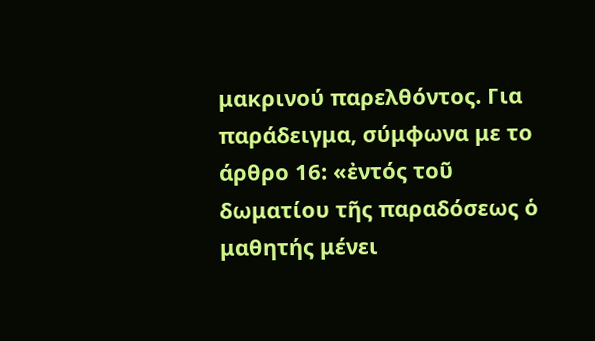μακρινού παρελθόντος. Για παράδειγμα, σύμφωνα με το άρθρο 16: «ἐντός τοῦ δωματίου τῆς παραδόσεως ὁ μαθητής μένει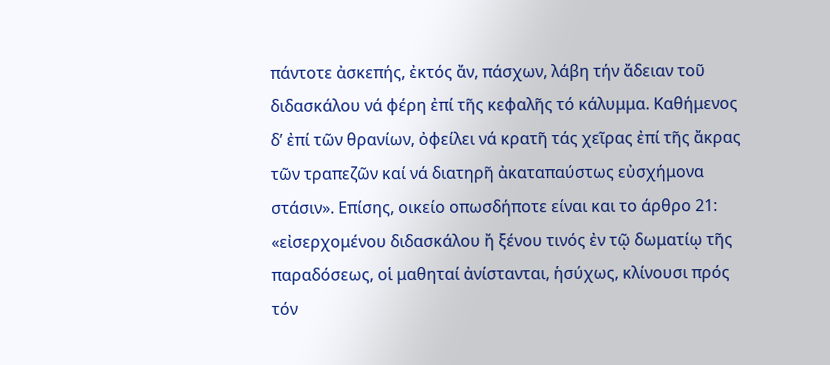πάντοτε ἀσκεπής, ἐκτός ἄν, πάσχων, λάβη τήν ἄδειαν τοῦ διδασκάλου νά φέρη ἐπί τῆς κεφαλῆς τό κάλυμμα. Καθήμενος δ’ ἐπί τῶν θρανίων, ὀφείλει νά κρατῆ τάς χεῖρας ἐπί τῆς ἄκρας τῶν τραπεζῶν καί νά διατηρῆ ἀκαταπαύστως εὐσχήμονα στάσιν». Επίσης, οικείο οπωσδήποτε είναι και το άρθρο 21: «εἰσερχομένου διδασκάλου ἤ ξένου τινός ἐν τῷ δωματίῳ τῆς παραδόσεως, οἱ μαθηταί ἀνίστανται, ἡσύχως, κλίνουσι πρός τόν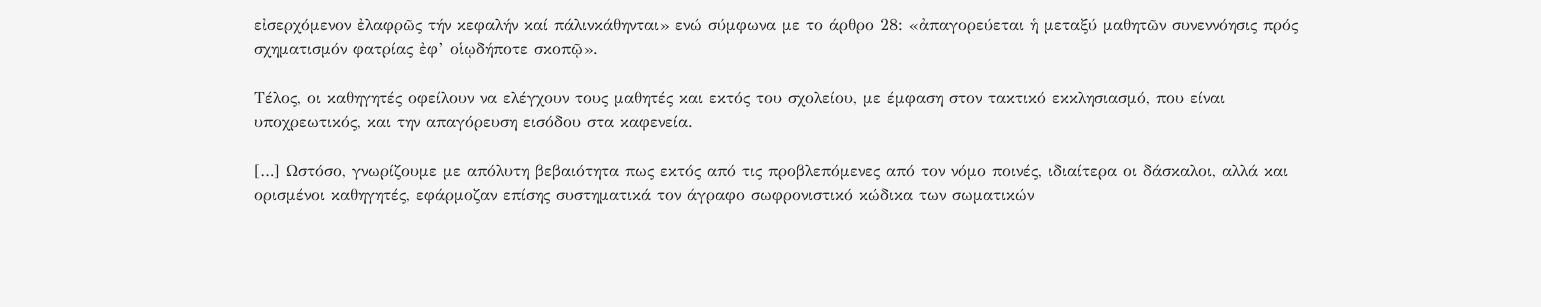εἰσερχόμενον ἐλαφρῶς τήν κεφαλήν καί πάλινκάθηνται» ενώ σύμφωνα με το άρθρο 28: «ἀπαγορεύεται ἡ μεταξύ μαθητῶν συνεννόησις πρός σχηματισμόν φατρίας ἐφ’ οἱῳδήποτε σκοπῷ».

Τέλος, οι καθηγητές οφείλουν να ελέγχουν τους μαθητές και εκτός του σχολείου, με έμφαση στον τακτικό εκκλησιασμό, που είναι υποχρεωτικός, και την απαγόρευση εισόδου στα καφενεία.

[…] Ωστόσο, γνωρίζουμε με απόλυτη βεβαιότητα πως εκτός από τις προβλεπόμενες από τον νόμο ποινές, ιδιαίτερα οι δάσκαλοι, αλλά και ορισμένοι καθηγητές, εφάρμοζαν επίσης συστηματικά τον άγραφο σωφρονιστικό κώδικα των σωματικών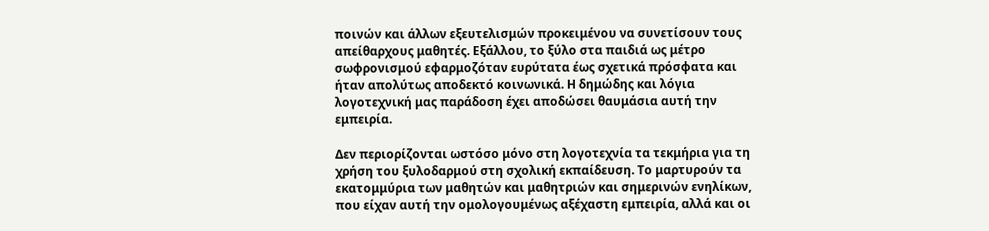ποινών και άλλων εξευτελισμών προκειμένου να συνετίσουν τους απείθαρχους μαθητές. Εξάλλου, το ξύλο στα παιδιά ως μέτρο σωφρονισμού εφαρμοζόταν ευρύτατα έως σχετικά πρόσφατα και ήταν απολύτως αποδεκτό κοινωνικά. Η δημώδης και λόγια λογοτεχνική μας παράδοση έχει αποδώσει θαυμάσια αυτή την εμπειρία.

Δεν περιορίζονται ωστόσο μόνο στη λογοτεχνία τα τεκμήρια για τη χρήση του ξυλοδαρμού στη σχολική εκπαίδευση. Το μαρτυρούν τα εκατομμύρια των μαθητών και μαθητριών και σημερινών ενηλίκων, που είχαν αυτή την ομολογουμένως αξέχαστη εμπειρία, αλλά και οι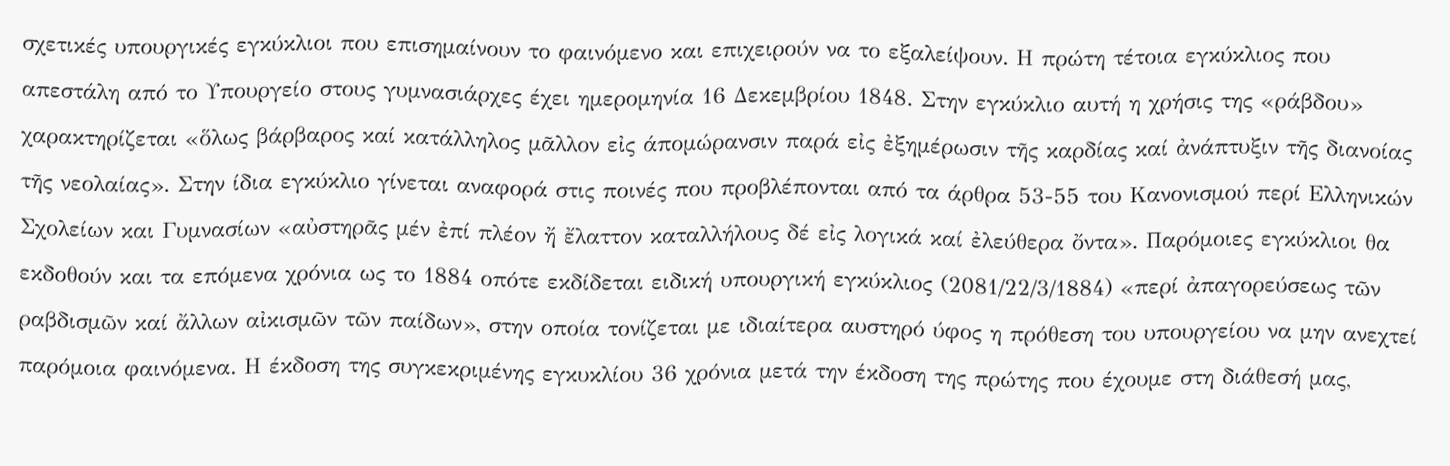σχετικές υπουργικές εγκύκλιοι που επισημαίνουν το φαινόμενο και επιχειρούν να το εξαλείψουν. Η πρώτη τέτοια εγκύκλιος που απεστάλη από το Υπουργείο στους γυμνασιάρχες έχει ημερομηνία 16 Δεκεμβρίου 1848. Στην εγκύκλιο αυτή η χρήσις της «ράβδου» χαρακτηρίζεται «ὅλως βάρβαρος καί κατάλληλος μᾶλλον εἰς άπομώρανσιν παρά εἰς ἐξημέρωσιν τῆς καρδίας καί ἀνάπτυξιν τῆς διανοίας τῆς νεολαίας». Στην ίδια εγκύκλιο γίνεται αναφορά στις ποινές που προβλέπονται από τα άρθρα 53-55 του Κανονισμού περί Ελληνικών Σχολείων και Γυμνασίων «αὐστηρᾶς μέν ἐπί πλέον ἤ ἔλαττον καταλλήλους δέ εἰς λογικά καί ἐλεύθερα ὄντα». Παρόμοιες εγκύκλιοι θα εκδοθούν και τα επόμενα χρόνια ως το 1884 οπότε εκδίδεται ειδική υπουργική εγκύκλιος (2081/22/3/1884) «περί ἀπαγορεύσεως τῶν ραβδισμῶν καί ἄλλων αἰκισμῶν τῶν παίδων», στην οποία τονίζεται με ιδιαίτερα αυστηρό ύφος η πρόθεση του υπουργείου να μην ανεχτεί παρόμοια φαινόμενα. Η έκδοση της συγκεκριμένης εγκυκλίου 36 χρόνια μετά την έκδοση της πρώτης που έχουμε στη διάθεσή μας,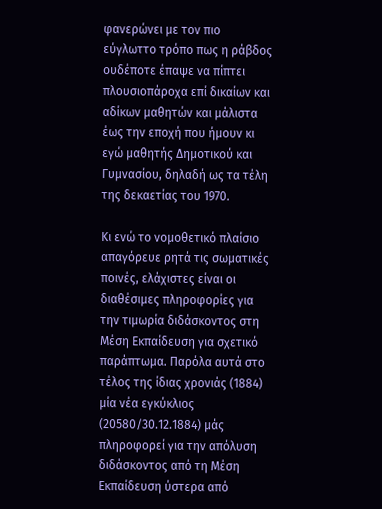φανερώνει με τον πιο εύγλωττο τρόπο πως η ράβδος ουδέποτε έπαψε να πίπτει πλουσιοπάροχα επί δικαίων και αδίκων μαθητών και μάλιστα έως την εποχή που ήμουν κι εγώ μαθητής Δημοτικού και Γυμνασίου, δηλαδή ως τα τέλη της δεκαετίας του 1970.

Κι ενώ το νομοθετικό πλαίσιο απαγόρευε ρητά τις σωματικές ποινές, ελάχιστες είναι οι διαθέσιμες πληροφορίες για την τιμωρία διδάσκοντος στη Μέση Εκπαίδευση για σχετικό παράπτωμα. Παρόλα αυτά στο τέλος της ίδιας χρονιάς (1884) μία νέα εγκύκλιος (20580/30.12.1884) μάς πληροφορεί για την απόλυση διδάσκοντος από τη Μέση Εκπαίδευση ύστερα από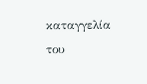καταγγελία του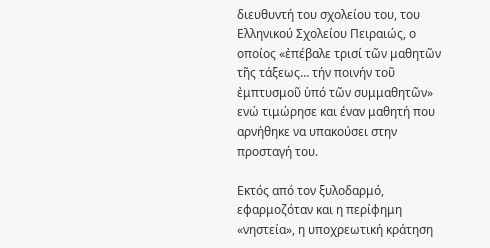διευθυντή του σχολείου του, του Ελληνικού Σχολείου Πειραιώς, ο οποίος «ἐπέβαλε τρισί τῶν μαθητῶν τῆς τάξεως… τήν ποινήν τοῦ ἐμπτυσμοῦ ὑπό τῶν συμμαθητῶν» ενώ τιμώρησε και έναν μαθητή που αρνήθηκε να υπακούσει στην προσταγή του.

Εκτός από τον ξυλοδαρμό, εφαρμοζόταν και η περίφημη «νηστεία», η υποχρεωτική κράτηση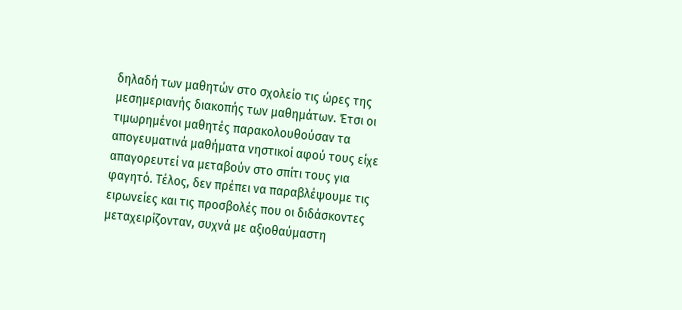δηλαδή των μαθητών στο σχολείο τις ώρες της μεσημεριανής διακοπής των μαθημάτων. Έτσι οι τιμωρημένοι μαθητές παρακολουθούσαν τα απογευματινά μαθήματα νηστικοί αφού τους είχε απαγορευτεί να μεταβούν στο σπίτι τους για φαγητό. Τέλος, δεν πρέπει να παραβλέψουμε τις ειρωνείες και τις προσβολές που οι διδάσκοντες μεταχειρίζονταν, συχνά με αξιοθαύμαστη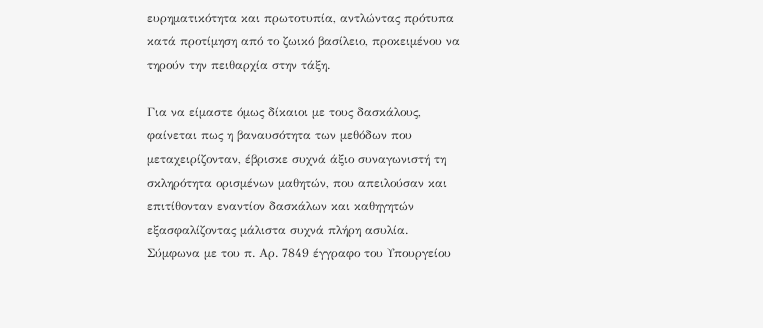ευρηματικότητα και πρωτοτυπία, αντλώντας πρότυπα κατά προτίμηση από το ζωικό βασίλειο, προκειμένου να τηρούν την πειθαρχία στην τάξη.

Για να είμαστε όμως δίκαιοι με τους δασκάλους, φαίνεται πως η βαναυσότητα των μεθόδων που μεταχειρίζονταν, έβρισκε συχνά άξιο συναγωνιστή τη σκληρότητα ορισμένων μαθητών, που απειλούσαν και επιτίθονταν εναντίον δασκάλων και καθηγητών εξασφαλίζοντας μάλιστα συχνά πλήρη ασυλία. Σύμφωνα με του π. Αρ. 7849 έγγραφο του Υπουργείου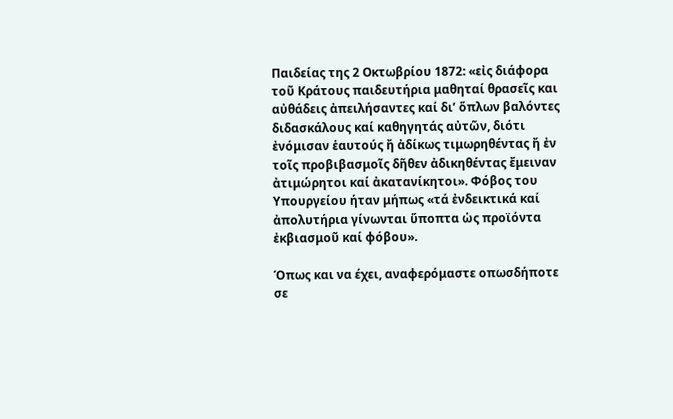Παιδείας της 2 Οκτωβρίου 1872: «εἰς διάφορα τοῦ Κράτους παιδευτήρια μαθηταί θρασεῖς και αὐθάδεις ἀπειλήσαντες καί δι’ ὅπλων βαλόντες διδασκάλους καί καθηγητάς αὐτῶν, διότι ἐνόμισαν ἑαυτούς ἤ ἀδίκως τιμωρηθέντας ἤ ἐν τοῖς προβιβασμοῖς δῆθεν ἀδικηθέντας ἔμειναν ἀτιμώρητοι καί ἀκατανίκητοι». Φόβος του Υπουργείου ήταν μήπως «τά ἐνδεικτικά καί ἀπολυτήρια γίνωνται ὕποπτα ὡς προϊόντα ἐκβιασμοῦ καί φόβου».

Όπως και να έχει, αναφερόμαστε οπωσδήποτε σε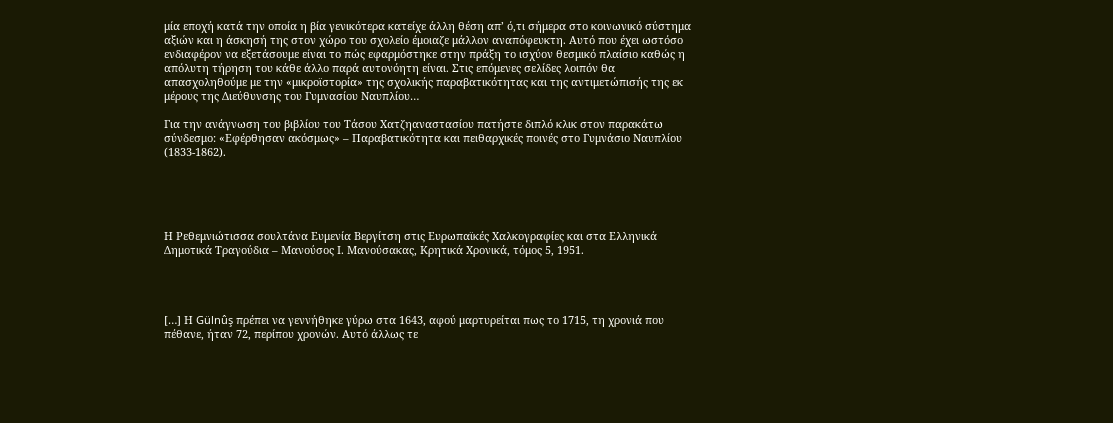μία εποχή κατά την οποία η βία γενικότερα κατείχε άλλη θέση απ’ ό,τι σήμερα στο κοινωνικό σύστημα αξιών και η άσκησή της στον χώρο του σχολείο έμοιαζε μάλλον αναπόφευκτη. Αυτό που έχει ωστόσο ενδιαφέρον να εξετάσουμε είναι το πώς εφαρμόστηκε στην πράξη το ισχύον θεσμικό πλαίσιο καθώς η απόλυτη τήρηση του κάθε άλλο παρά αυτονόητη είναι. Στις επόμενες σελίδες λοιπόν θα απασχοληθούμε με την «μικροϊστορία» της σχολικής παραβατικότητας και της αντιμετώπισής της εκ μέρους της Διεύθυνσης του Γυμνασίου Ναυπλίου…

Για την ανάγνωση του βιβλίου του Τάσου Χατζηαναστασίου πατήστε διπλό κλικ στον παρακάτω σύνδεσμο: «Εφέρθησαν ακόσμως» – Παραβατικότητα και πειθαρχικές ποινές στο Γυμνάσιο Ναυπλίου (1833-1862).





Η Ρεθεμνιώτισσα σουλτάνα Ευμενία Βεργίτση στις Ευρωπαϊκές Χαλκογραφίες και στα Ελληνικά Δημοτικά Τραγούδια – Μανούσος Ι. Μανούσακας, Κρητικά Χρονικά, τόμος 5, 1951.




[…] Η Gülnûş πρέπει να γεννήθηκε γύρω στα 1643, αφού μαρτυρείται πως το 1715, τη χρονιά που πέθανε, ήταν 72, περίπου χρονών. Αυτό άλλως τε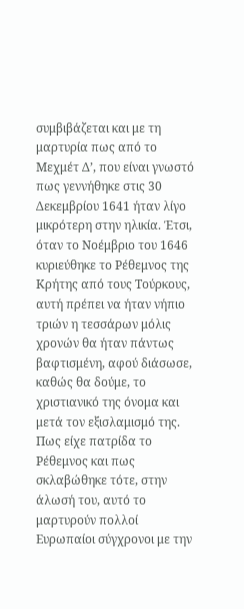συμβιβάζεται και με τη μαρτυρία πως από το Μεχμέτ Δ’, που είναι γνωστό πως γεννήθηκε στις 30 Δεκεμβρίου 1641 ήταν λίγο μικρότερη στην ηλικία. Έτσι, όταν το Νοέμβριο του 1646 κυριεύθηκε το Ρέθεμνος της Κρήτης από τους Τούρκους, αυτή πρέπει να ήταν νήπιο τριών η τεσσάρων μόλις χρονών θα ήταν πάντως βαφτισμένη, αφού διάσωσε, καθώς θα δούμε, το χριστιανικό της όνομα και μετά τον εξισλαμισμό της. Πως είχε πατρίδα το Ρέθεμνος και πως σκλαβώθηκε τότε, στην άλωσή του, αυτό το μαρτυρούν πολλοί Ευρωπαίοι σύγχρονοι με την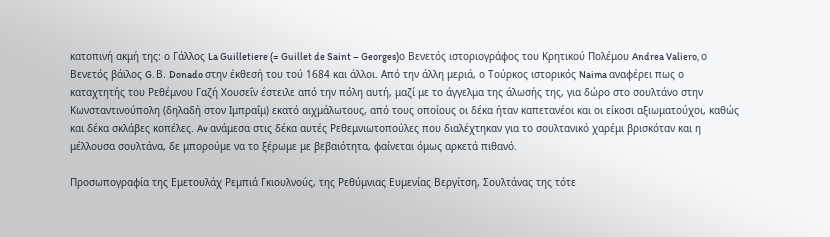κατοπινή ακμή της: ο Γάλλος La Guilletiere (= Guillet de Saint – Georges)ο Βενετός ιστοριογράφος του Κρητικού Πολέμου Andrea Valiero, ο Βενετός βάϊλος G. Β. Donado στην έκθεσή του τού 1684 και άλλοι. Από την άλλη μεριά, ο Τούρκος ιστορικός Naima αναφέρει πως ο καταχτητής του Ρεθέμνου Γαζή Χουσεΐν έστειλε από την πόλη αυτή, μαζί με το άγγελμα της άλωσής της, για δώρο στο σουλτάνο στην Κωνσταντινούπολη (δηλαδή στον Ιμπραΐμ) εκατό αιχμάλωτους, από τους οποίους οι δέκα ήταν καπετανέοι και οι είκοσι αξιωματούχοι, καθώς και δέκα σκλάβες κοπέλες. Av ανάμεσα στις δέκα αυτές Ρεθεμνιωτοπούλες που διαλέχτηκαν για το σουλτανικό χαρέμι βρισκόταν και η μέλλουσα σουλτάνα, δε μπορούμε να το ξέρωμε με βεβαιότητα, φαίνεται όμως αρκετά πιθανό.

Προσωπογραφία της Εμετουλάχ Ρεμπιά Γκιουλνούς, της Ρεθύμνιας Ευμενίας Βεργίτση, Σουλτάνας της τότε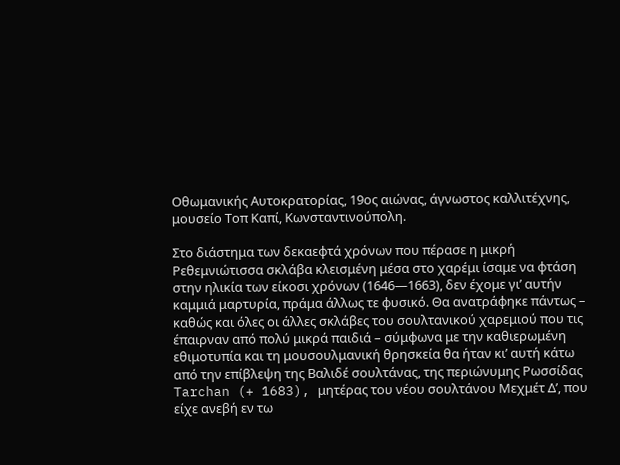Οθωμανικής Αυτοκρατορίας, 19ος αιώνας, άγνωστος καλλιτέχνης, μουσείο Τοπ Καπί, Κωνσταντινούπολη.

Στο διάστημα των δεκαεφτά χρόνων που πέρασε η μικρή Ρεθεμνιώτισσα σκλάβα κλεισμένη μέσα στο χαρέμι ίσαμε να φτάση στην ηλικία των είκοσι χρόνων (1646—1663), δεν έχομε γι’ αυτήν καμμιά μαρτυρία, πράμα άλλως τε φυσικό. Θα ανατράφηκε πάντως – καθώς και όλες οι άλλες σκλάβες του σουλτανικού χαρεμιού που τις έπαιρναν από πολύ μικρά παιδιά – σύμφωνα με την καθιερωμένη εθιμοτυπία και τη μουσουλμανική θρησκεία θα ήταν κι’ αυτή κάτω από την επίβλεψη της Βαλιδέ σουλτάνας, της περιώνυμης Ρωσσίδας Tarchan (+ 1683), μητέρας του νέου σουλτάνου Μεχμέτ Δ’, που είχε ανεβή εν τω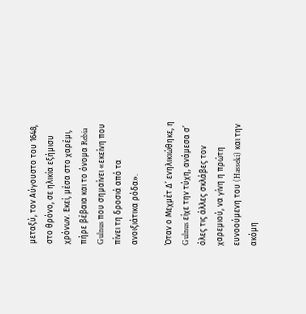μεταξύ, τον Αύγουστο του 1648, στο θρόνο, σε ηλικία εξήμισυ χρόνων. Εκεί, μέσα στο χαρέμι, πήρε βέβαια και το όνομα Rebia Gulnus που σημαίνει «εκείνη που πίνει τη δροσιά από τα ανοιξιάτικα ρόδα».

Όταν ο Μεχμέτ Δ’ ενηλικιώθηκε, η Gulnus είχε την τύχη, ανάμεσα σ’ όλες τις άλλες σκλάβες τον χαρεμιού, να γίνη η πρώτη ευνοούμενη του (Hasseki) και την ακόμη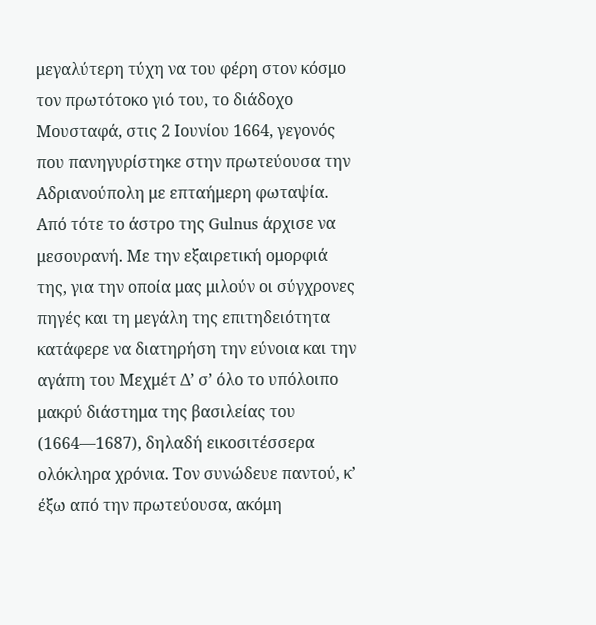μεγαλύτερη τύχη να του φέρη στον κόσμο τον πρωτότοκο γιό του, το διάδοχο Μουσταφά, στις 2 Ιουνίου 1664, γεγονός που πανηγυρίστηκε στην πρωτεύουσα την Αδριανούπολη με επταήμερη φωταψία. Από τότε το άστρο της Gulnus άρχισε να μεσουρανή. Με την εξαιρετική ομορφιά της, για την οποία μας μιλούν οι σύγχρονες πηγές και τη μεγάλη της επιτηδειότητα κατάφερε να διατηρήση την εύνοια και την αγάπη του Μεχμέτ Δ’ σ’ όλο το υπόλοιπο μακρύ διάστημα της βασιλείας του (1664—1687), δηλαδή εικοσιτέσσερα ολόκληρα χρόνια. Τον συνώδευε παντού, κ’ έξω από την πρωτεύουσα, ακόμη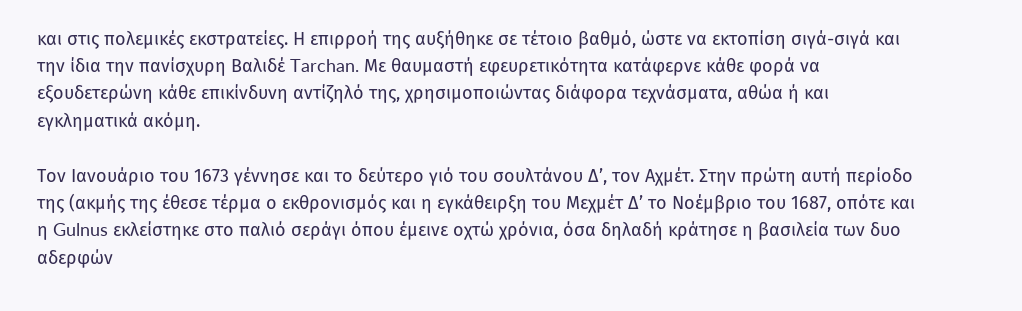και στις πολεμικές εκστρατείες. Η επιρροή της αυξήθηκε σε τέτοιο βαθμό, ώστε να εκτοπίση σιγά-σιγά και την ίδια την πανίσχυρη Βαλιδέ Tarchan. Με θαυμαστή εφευρετικότητα κατάφερνε κάθε φορά να εξουδετερώνη κάθε επικίνδυνη αντίζηλό της, χρησιμοποιώντας διάφορα τεχνάσματα, αθώα ή και εγκληματικά ακόμη.

Τον Ιανουάριο του 1673 γέννησε και το δεύτερο γιό του σουλτάνου Δ’, τον Αχμέτ. Στην πρώτη αυτή περίοδο της (ακμής της έθεσε τέρμα ο εκθρονισμός και η εγκάθειρξη του Μεχμέτ Δ’ το Νοέμβριο του 1687, οπότε και η Gulnus εκλείστηκε στο παλιό σεράγι όπου έμεινε οχτώ χρόνια, όσα δηλαδή κράτησε η βασιλεία των δυο αδερφών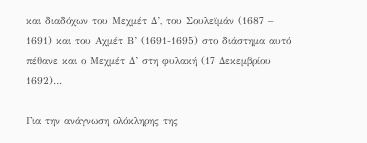και διαδόχων του Μεχμέτ Δ’, του Σουλεϊμάν (1687 – 1691) και του Αχμέτ Β’ (1691-1695) στο διάστημα αυτό πέθανε και ο Μεχμέτ Δ’ στη φυλακή (17 Δεκεμβρίου 1692)…

Για την ανάγνωση ολόκληρης της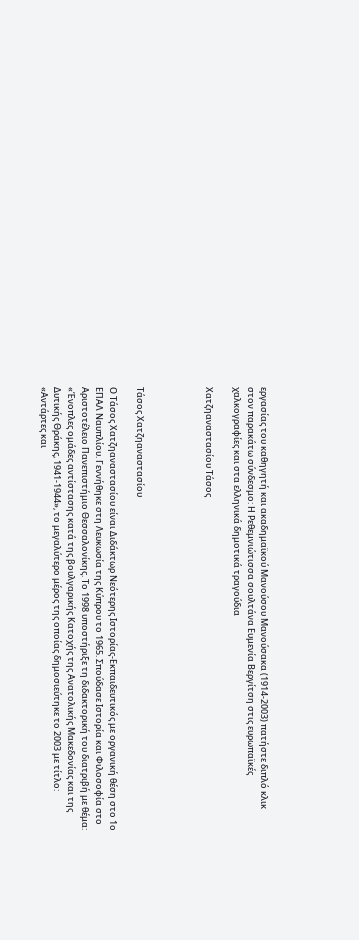εργασίας του καθηγητή και ακαδημαϊκού Μανούσου Μανούσακα (1914-2003) πατήστε διπλό κλικ στον παρακάτω σύνδεσμο: Η Ρεθεμνιώτισσα σουλτάνα Ευμενία Βεργίτση στις ευρωπαϊκές χαλκογραφίες και στα ελληνικά δημοτικά τραγούδια

Χατζηαναστασίου Τάσος




Τάσος Χατζηαναστασίου

Ο Τάσος Χατζηαναστασίου είναι Διδάκτωρ Νεότερης Ιστορίας-Εκπαιδευτικός με οργανική θέση στο 1ο ΕΠΑΛ Ναυπλίου. Γεννήθηκε στη Λευκωσία της Κύπρου το 1965. Σπούδασε Ιστορία και Φιλοσοφία στο Αριστοτέλειο Πανεπιστήμιο Θεσσαλονίκης. Το 1998 υποστήριξε τη διδακτορική του διατριβή με θέμα: «Ένοπλες ομάδες αντίστασης κατά της βουλγαρικής Κατοχής της Ανατολικής Μακεδονίας και της Δυτικής Θράκης, 1941-1944», το μεγαλύτερο μέρος της οποίας δημοσιεύτηκε το 2003 με τίτλο: «Αντάρτες και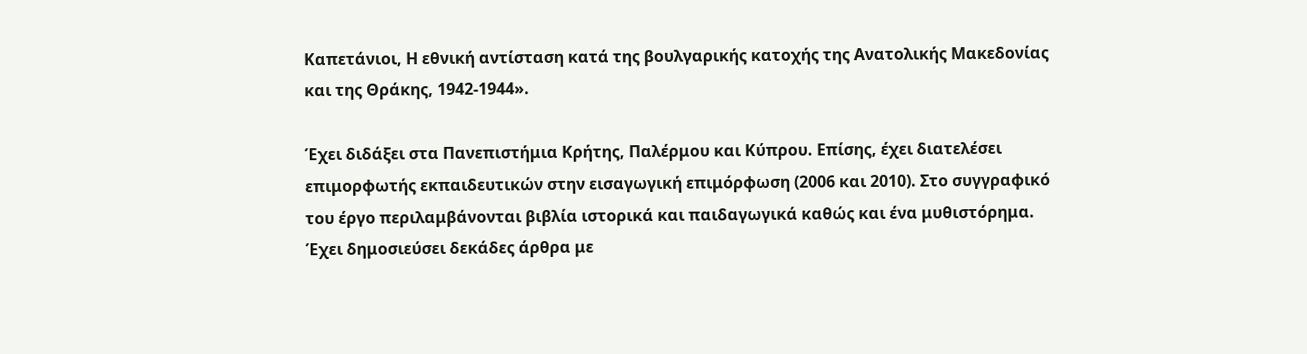Καπετάνιοι, Η εθνική αντίσταση κατά της βουλγαρικής κατοχής της Ανατολικής Μακεδονίας και της Θράκης, 1942-1944».

Έχει διδάξει στα Πανεπιστήμια Κρήτης, Παλέρμου και Κύπρου. Επίσης, έχει διατελέσει επιμορφωτής εκπαιδευτικών στην εισαγωγική επιμόρφωση (2006 και 2010). Στο συγγραφικό του έργο περιλαμβάνονται βιβλία ιστορικά και παιδαγωγικά καθώς και ένα μυθιστόρημα. Έχει δημοσιεύσει δεκάδες άρθρα με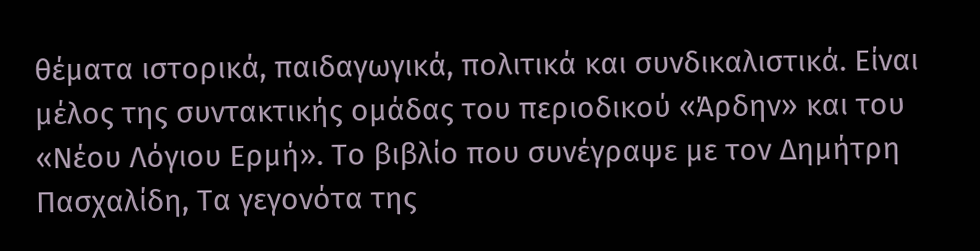θέματα ιστορικά, παιδαγωγικά, πολιτικά και συνδικαλιστικά. Είναι μέλος της συντακτικής ομάδας του περιοδικού «Άρδην» και του «Νέου Λόγιου Ερμή». Το βιβλίο που συνέγραψε με τον Δημήτρη Πασχαλίδη, Τα γεγονότα της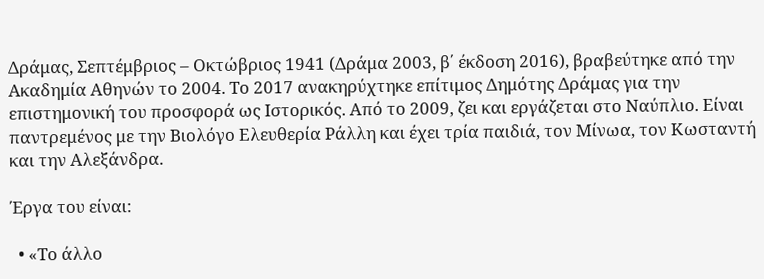Δράμας, Σεπτέμβριος – Οκτώβριος 1941 (Δράμα 2003, β΄ έκδοση 2016), βραβεύτηκε από την Ακαδημία Αθηνών το 2004. Το 2017 ανακηρύχτηκε επίτιμος Δημότης Δράμας για την επιστημονική του προσφορά ως Ιστορικός. Από το 2009, ζει και εργάζεται στο Ναύπλιο. Είναι παντρεμένος με την Βιολόγο Ελευθερία Ράλλη και έχει τρία παιδιά, τον Μίνωα, τον Κωσταντή και την Αλεξάνδρα.

Έργα του είναι:

  • «Το άλλο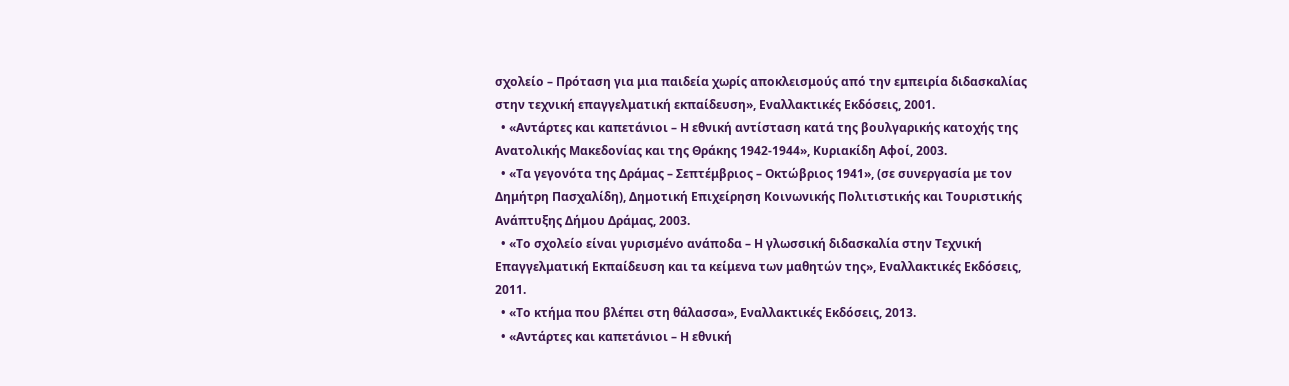σχολείο – Πρόταση για μια παιδεία χωρίς αποκλεισμούς από την εμπειρία διδασκαλίας στην τεχνική επαγγελματική εκπαίδευση», Εναλλακτικές Εκδόσεις, 2001.
  • «Αντάρτες και καπετάνιοι – Η εθνική αντίσταση κατά της βουλγαρικής κατοχής της Ανατολικής Μακεδονίας και της Θράκης 1942-1944», Κυριακίδη Αφοί, 2003.
  • «Τα γεγονότα της Δράμας – Σεπτέμβριος – Οκτώβριος 1941», (σε συνεργασία με τον Δημήτρη Πασχαλίδη), Δημοτική Επιχείρηση Κοινωνικής Πολιτιστικής και Τουριστικής Ανάπτυξης Δήμου Δράμας, 2003.
  • «Το σχολείο είναι γυρισμένο ανάποδα – Η γλωσσική διδασκαλία στην Τεχνική Επαγγελματική Εκπαίδευση και τα κείμενα των μαθητών της», Εναλλακτικές Εκδόσεις, 2011.
  • «Το κτήμα που βλέπει στη θάλασσα», Εναλλακτικές Εκδόσεις, 2013.
  • «Αντάρτες και καπετάνιοι – Η εθνική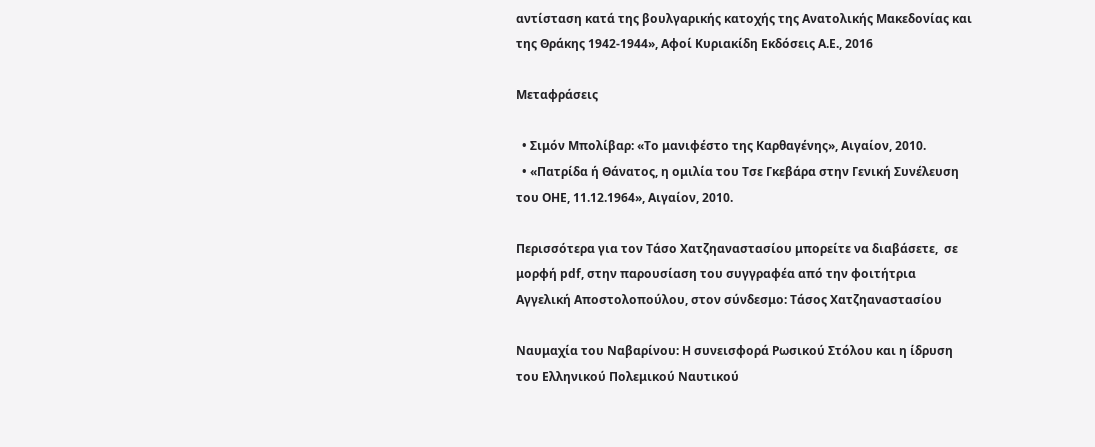αντίσταση κατά της βουλγαρικής κατοχής της Ανατολικής Μακεδονίας και της Θράκης 1942-1944», Αφοί Κυριακίδη Εκδόσεις Α.Ε., 2016

Μεταφράσεις

  • Σιμόν Μπολίβαρ: «Το μανιφέστο της Καρθαγένης», Αιγαίον, 2010.
  • «Πατρίδα ή Θάνατος, η ομιλία του Τσε Γκεβάρα στην Γενική Συνέλευση του ΟΗΕ, 11.12.1964», Αιγαίον, 2010.

Περισσότερα για τον Τάσο Χατζηαναστασίου μπορείτε να διαβάσετε,  σε μορφή pdf, στην παρουσίαση του συγγραφέα από την φοιτήτρια Αγγελική Αποστολοπούλου, στον σύνδεσμο: Τάσος Χατζηαναστασίου

Ναυμαχία του Ναβαρίνου: Η συνεισφορά Ρωσικού Στόλου και η ίδρυση του Ελληνικού Πολεμικού Ναυτικού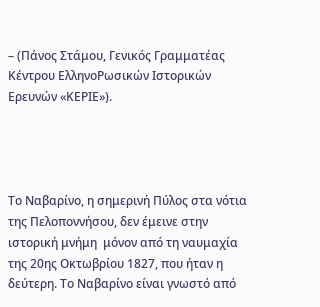– (Πάνος Στάμου, Γενικός Γραμματέας Κέντρου ΕλληνοΡωσικών Ιστορικών Ερευνών «ΚΕΡΙΕ»).




Το Ναβαρίνο, η σημερινή Πύλος στα νότια της Πελοποννήσου, δεν έμεινε στην ιστορική μνήμη  μόνον από τη ναυμαχία της 20ης Οκτωβρίου 1827, που ήταν η δεύτερη. Το Ναβαρίνο είναι γνωστό από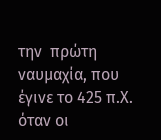την  πρώτη ναυμαχία, που έγινε το 425 π.Χ. όταν οι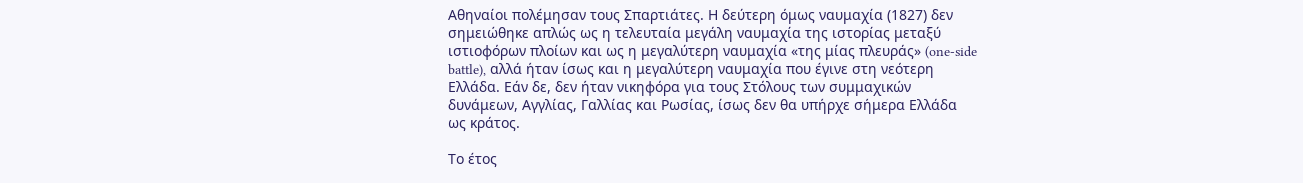Αθηναίοι πολέμησαν τους Σπαρτιάτες. Η δεύτερη όμως ναυμαχία (1827) δεν σημειώθηκε απλώς ως η τελευταία μεγάλη ναυμαχία της ιστορίας μεταξύ ιστιοφόρων πλοίων και ως η μεγαλύτερη ναυμαχία «της μίας πλευράς» (one-side battle), αλλά ήταν ίσως και η μεγαλύτερη ναυμαχία που έγινε στη νεότερη Ελλάδα. Εάν δε, δεν ήταν νικηφόρα για τους Στόλους των συμμαχικών δυνάμεων, Αγγλίας, Γαλλίας και Ρωσίας, ίσως δεν θα υπήρχε σήμερα Ελλάδα ως κράτος.

Το έτος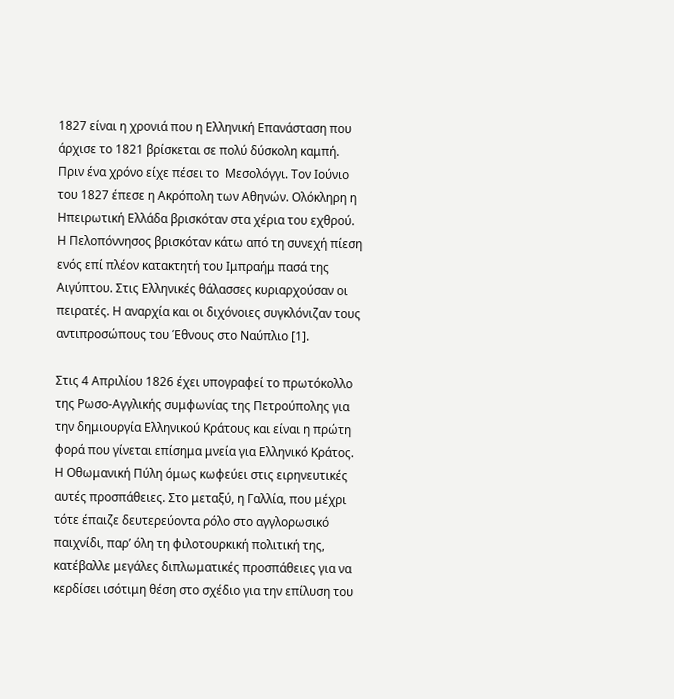1827 είναι η χρονιά που η Ελληνική Επανάσταση που άρχισε το 1821 βρίσκεται σε πολύ δύσκολη καμπή. Πριν ένα χρόνο είχε πέσει το  Μεσολόγγι. Τον Ιούνιο του 1827 έπεσε η Ακρόπολη των Αθηνών. Ολόκληρη η Ηπειρωτική Ελλάδα βρισκόταν στα χέρια του εχθρού. Η Πελοπόννησος βρισκόταν κάτω από τη συνεχή πίεση ενός επί πλέον κατακτητή του Ιμπραήμ πασά της Αιγύπτου. Στις Ελληνικές θάλασσες κυριαρχούσαν οι πειρατές. Η αναρχία και οι διχόνοιες συγκλόνιζαν τους αντιπροσώπους του Έθνους στο Ναύπλιο [1].

Στις 4 Απριλίου 1826 έχει υπογραφεί το πρωτόκολλο της Ρωσο-Αγγλικής συμφωνίας της Πετρούπολης για την δημιουργία Ελληνικού Κράτους και είναι η πρώτη φορά που γίνεται επίσημα μνεία για Ελληνικό Κράτος. Η Οθωμανική Πύλη όμως κωφεύει στις ειρηνευτικές αυτές προσπάθειες. Στο μεταξύ, η Γαλλία, που μέχρι τότε έπαιζε δευτερεύοντα ρόλο στο αγγλορωσικό παιχνίδι, παρ’ όλη τη φιλοτουρκική πολιτική της, κατέβαλλε μεγάλες διπλωματικές προσπάθειες για να κερδίσει ισότιμη θέση στο σχέδιο για την επίλυση του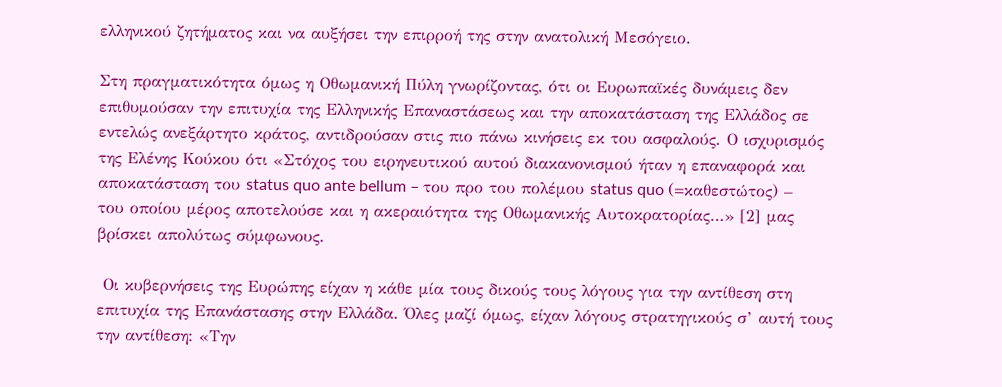ελληνικού ζητήματος και να αυξήσει την επιρροή της στην ανατολική Μεσόγειο.

Στη πραγματικότητα όμως η Οθωμανική Πύλη γνωρίζοντας, ότι οι Ευρωπαϊκές δυνάμεις δεν επιθυμούσαν την επιτυχία της Ελληνικής Επαναστάσεως και την αποκατάσταση της Ελλάδος σε εντελώς ανεξάρτητο κράτος, αντιδρούσαν στις πιο πάνω κινήσεις εκ του ασφαλούς. Ο ισχυρισμός της Ελένης Κούκου ότι «Στόχος του ειρηνευτικού αυτού διακανονισμού ήταν η επαναφορά και αποκατάσταση του status quo ante bellum – του προ του πολέμου status quo (=καθεστώτος) – του οποίου μέρος αποτελούσε και η ακεραιότητα της Οθωμανικής Αυτοκρατορίας…» [2] μας βρίσκει απολύτως σύμφωνους.

 Οι κυβερνήσεις της Ευρώπης είχαν η κάθε μία τους δικούς τους λόγους για την αντίθεση στη επιτυχία της Επανάστασης στην Ελλάδα. Όλες μαζί όμως, είχαν λόγους στρατηγικούς σ’ αυτή τους την αντίθεση: «Την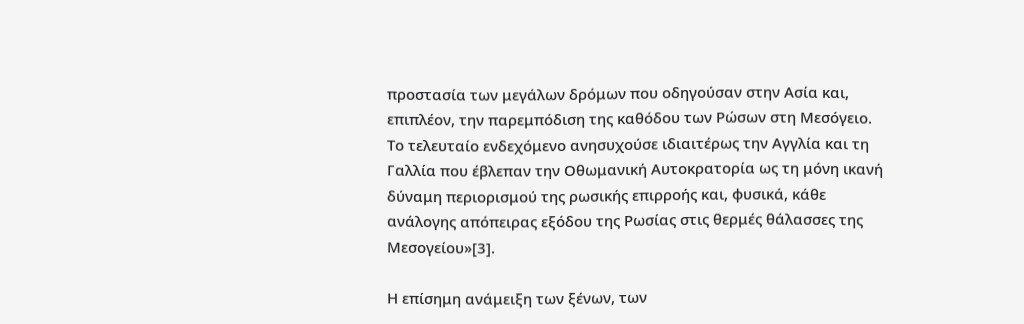προστασία των μεγάλων δρόμων που οδηγούσαν στην Ασία και, επιπλέον, την παρεμπόδιση της καθόδου των Ρώσων στη Μεσόγειο. Το τελευταίο ενδεχόμενο ανησυχούσε ιδιαιτέρως την Αγγλία και τη Γαλλία που έβλεπαν την Οθωμανική Αυτοκρατορία ως τη μόνη ικανή δύναμη περιορισμού της ρωσικής επιρροής και, φυσικά, κάθε ανάλογης απόπειρας εξόδου της Ρωσίας στις θερμές θάλασσες της Μεσογείου»[3].

Η επίσημη ανάμειξη των ξένων, των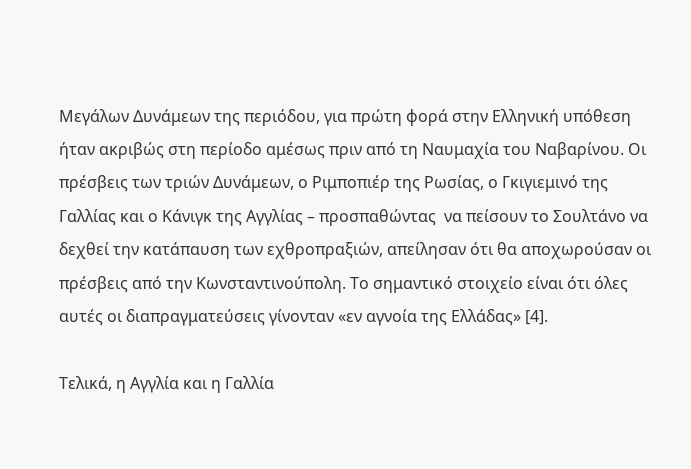Μεγάλων Δυνάμεων της περιόδου, για πρώτη φορά στην Ελληνική υπόθεση ήταν ακριβώς στη περίοδο αμέσως πριν από τη Ναυμαχία του Ναβαρίνου. Οι πρέσβεις των τριών Δυνάμεων, ο Ριμποπιέρ της Ρωσίας, ο Γκιγιεμινό της Γαλλίας και ο Κάνιγκ της Αγγλίας – προσπαθώντας  να πείσουν το Σουλτάνο να δεχθεί την κατάπαυση των εχθροπραξιών, απείλησαν ότι θα αποχωρούσαν οι πρέσβεις από την Κωνσταντινούπολη. Το σημαντικό στοιχείο είναι ότι όλες αυτές οι διαπραγματεύσεις γίνονταν «εν αγνοία της Ελλάδας» [4].

Τελικά, η Αγγλία και η Γαλλία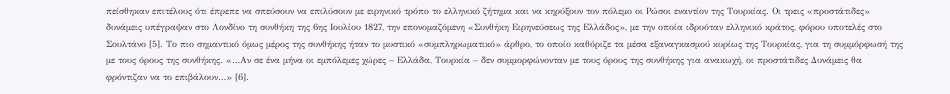πείσθηκαν επιτέλους ότι έπρεπε να σπεύσουν να επιλύσουν με ειρηνικό τρόπο το ελληνικό ζήτημα και να κηρύξουν τον πόλεμο οι Ρώσοι εναντίον της Τουρκίας. Οι τρεις «προστάτιδες» δυνάμεις υπέγραψαν στο Λονδίνο τη συνθήκη της 6ης Ιουλίου 1827, την επονομαζόμενη «Συνθήκη Ειρηνεύσεως της Ελλάδος», με την οποία ιδρυόταν ελληνικό κράτος, φόρου υποτελές στο Σουλτάνο [5]. Το πιο σημαντικό όμως μέρος της συνθήκης ήταν το μυστικό «συμπληρωματικό» άρθρο, το οποίο καθόριζε τα μέσα εξαναγκασμού κυρίως της Τουρκίας, για τη συμμόρφωσή της με τους όρους της συνθήκης. «…Αν σε ένα μήνα οι εμπόλεμες χώρες – Ελλάδα, Τουρκία – δεν συμμορφώνονταν με τους όρους της συνθήκης για ανακωχή, οι προστάτιδες Δυνάμεις θα φρόντιζαν να το επιβάλουν…» [6].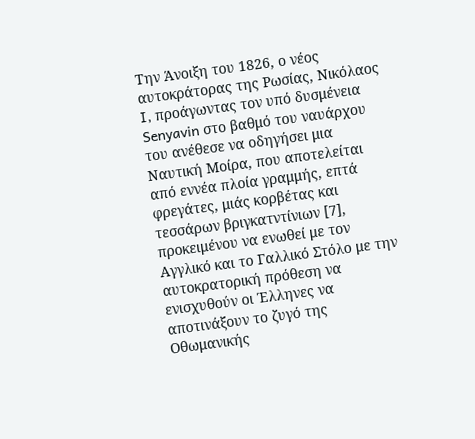Την Άνοιξη του 1826, ο νέος αυτοκράτορας της Ρωσίας, Νικόλαος I, προάγωντας τον υπό δυσμένεια Senyavin στο βαθμό του ναυάρχου του ανέθεσε να οδηγήσει μια Ναυτική Μοίρα, που αποτελείται από εννέα πλοία γραμμής, επτά φρεγάτες, μιάς κορβέτας και τεσσάρων βριγκατντίνιων [7], προκειμένου να ενωθεί με τον Αγγλικό και το Γαλλικό Στόλο με την αυτοκρατορική πρόθεση να  ενισχυθούν οι Έλληνες να αποτινάξουν το ζυγό της Οθωμανικής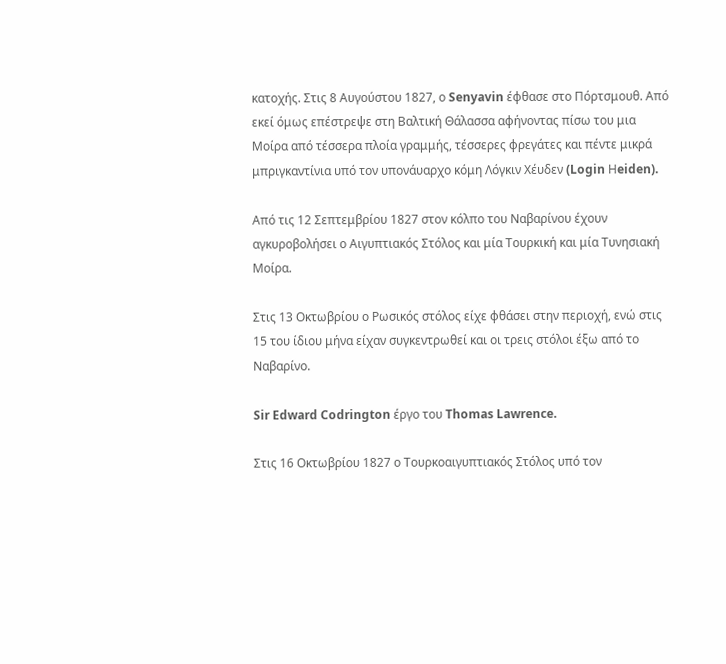κατοχής. Στις 8 Αυγούστου 1827, ο Senyavin έφθασε στο Πόρτσμουθ. Από εκεί όμως επέστρεψε στη Βαλτική Θάλασσα αφήνοντας πίσω του μια Μοίρα από τέσσερα πλοία γραμμής, τέσσερες φρεγάτες και πέντε μικρά μπριγκαντίνια υπό τον υπονάυαρχο κόμη Λόγκιν Χέυδεν (Login Ηeiden).

Από τις 12 Σεπτεμβρίου 1827 στον κόλπο του Ναβαρίνου έχουν αγκυροβολήσει ο Αιγυπτιακός Στόλος και μία Τουρκική και μία Τυνησιακή Μοίρα.

Στις 13 Οκτωβρίου ο Ρωσικός στόλος είχε φθάσει στην περιοχή, ενώ στις 15 του ίδιου μήνα είχαν συγκεντρωθεί και οι τρεις στόλοι έξω από το Ναβαρίνο.

Sir Edward Codrington έργο του Thomas Lawrence.

Στις 16 Οκτωβρίου 1827 ο Τουρκοαιγυπτιακός Στόλος υπό τον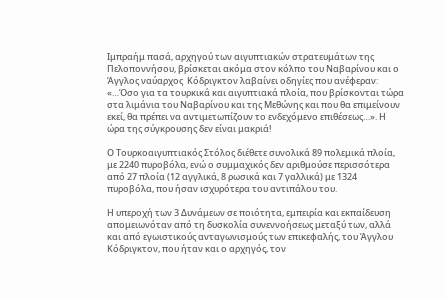Ιμπραήμ πασά, αρχηγού των αιγυπτιακών στρατευμάτων της Πελοποννήσου, βρίσκεται ακόμα στον κόλπο του Ναβαρίνου και ο Άγγλος ναύαρχος  Κόδριγκτον λαβαίνει οδηγίες που ανέφεραν: «…Όσο για τα τουρκικά και αιγυπτιακά πλοία, που βρίσκονται τώρα στα λιμάνια του Ναβαρίνου και της Μεθώνης και που θα επιμείνουν εκεί, θα πρέπει να αντιμετωπίζουν το ενδεχόμενο επιθέσεως…». Η ώρα της σύγκρουσης δεν είναι μακριά!

Ο Τουρκοαιγυπτιακός Στόλος διέθετε συνολικά 89 πολεμικά πλοία, με 2240 πυροβόλα, ενώ ο συμμαχικός δεν αριθμούσε περισσότερα από 27 πλοία (12 αγγλικά, 8 ρωσικά και 7 γαλλικά) με 1324 πυροβόλα, που ήσαν ισχυρότερα του αντιπάλου του.

Η υπεροχή των 3 Δυνάμεων σε ποιότητα, εμπειρία και εκπαίδευση απομειωνόταν από τη δυσκολία συνεννοήσεως μεταξύ των, αλλά και από εγωιστικούς ανταγωνισμούς των επικεφαλής, του Άγγλου  Κόδριγκτον, που ήταν και ο αρχηγός, τον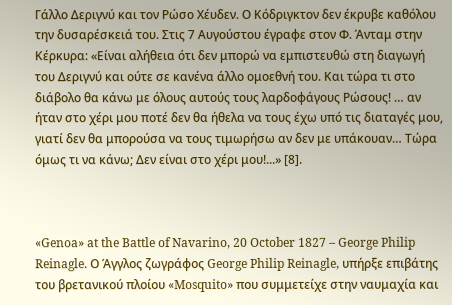Γάλλο Δεριγνύ και τον Ρώσο Χέυδεν. Ο Κόδριγκτον δεν έκρυβε καθόλου την δυσαρέσκειά του. Στις 7 Αυγούστου έγραφε στον Φ. Άνταμ στην Κέρκυρα: «Είναι αλήθεια ότι δεν μπορώ να εμπιστευθώ στη διαγωγή του Δεριγνύ και ούτε σε κανένα άλλο ομοεθνή του. Και τώρα τι στο διάβολο θα κάνω με όλους αυτούς τους λαρδοφάγους Ρώσους! … αν ήταν στο χέρι μου ποτέ δεν θα ήθελα να τους έχω υπό τις διαταγές μου, γιατί δεν θα μπορούσα να τους τιμωρήσω αν δεν με υπάκουαν… Τώρα όμως τι να κάνω; Δεν είναι στο χέρι μου!...» [8].



«Genoa» at the Battle of Navarino, 20 October 1827 – George Philip Reinagle. Ο Άγγλος ζωγράφος George Philip Reinagle, υπήρξε επιβάτης του βρετανικού πλοίου «Mosquito» που συμμετείχε στην ναυμαχία και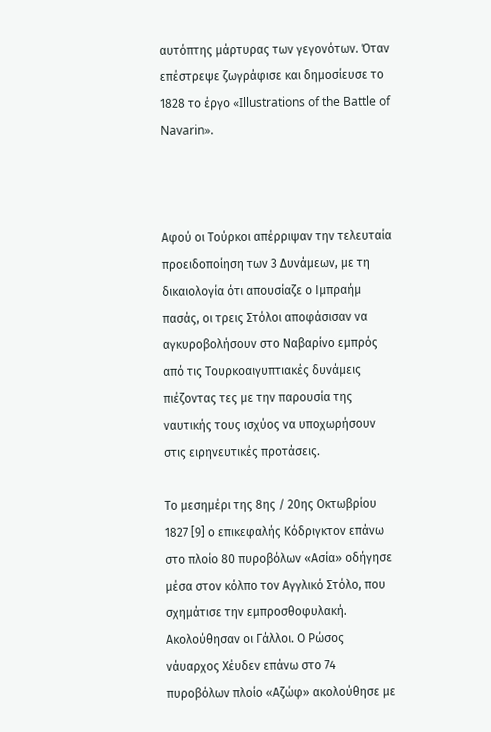αυτόπτης μάρτυρας των γεγονότων. Όταν επέστρεψε ζωγράφισε και δημοσίευσε το 1828 το έργο «Illustrations of the Battle of Navarin».



Αφού οι Τούρκοι απέρριψαν την τελευταία προειδοποίηση των 3 Δυνάμεων, με τη δικαιολογία ότι απουσίαζε ο Ιμπραήμ πασάς, οι τρεις Στόλοι αποφάσισαν να αγκυροβολήσουν στο Ναβαρίνο εμπρός από τις Τουρκοαιγυπτιακές δυνάμεις πιέζοντας τες με την παρουσία της ναυτικής τους ισχύος να υποχωρήσουν στις ειρηνευτικές προτάσεις.

Το μεσημέρι της 8ης / 20ης Οκτωβρίου 1827 [9] ο επικεφαλής Κόδριγκτον επάνω στο πλοίο 80 πυροβόλων «Ασία» οδήγησε μέσα στον κόλπο τον Αγγλικό Στόλο, που σχημάτισε την εμπροσθοφυλακή. Ακολούθησαν οι Γάλλοι. Ο Ρώσος νάυαρχος Χέυδεν επάνω στο 74 πυροβόλων πλοίο «Αζώφ» ακολούθησε με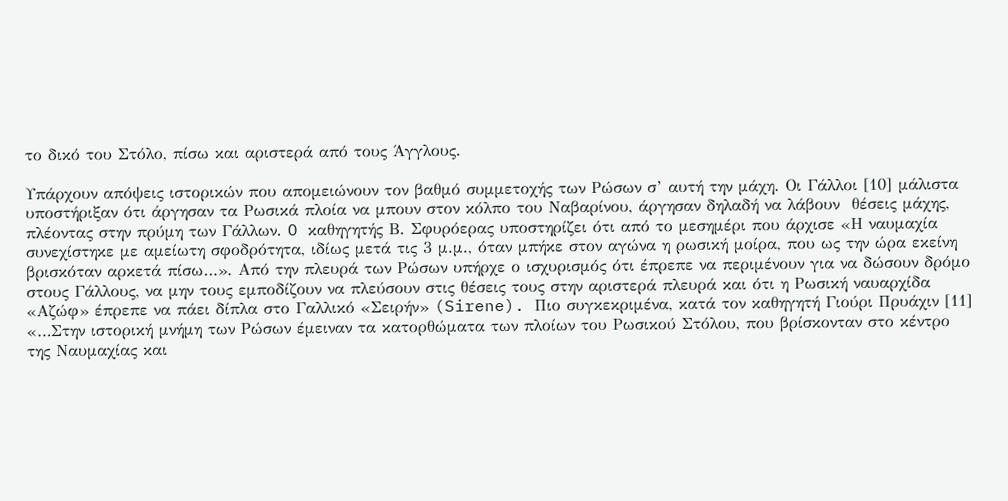το δικό του Στόλο, πίσω και αριστερά από τους Άγγλους.

Υπάρχουν απόψεις ιστορικών που απομειώνουν τον βαθμό συμμετοχής των Ρώσων σ’ αυτή την μάχη. Οι Γάλλοι [10] μάλιστα υποστήριξαν ότι άργησαν τα Ρωσικά πλοία να μπουν στον κόλπο του Ναβαρίνου, άργησαν δηλαδή να λάβουν  θέσεις μάχης, πλέοντας στην πρύμη των Γάλλων. O καθηγητής Β. Σφυρόερας υποστηρίζει ότι από το μεσημέρι που άρχισε «Η ναυμαχία συνεχίστηκε με αμείωτη σφοδρότητα, ιδίως μετά τις 3 μ.μ., όταν μπήκε στον αγώνα η ρωσική μοίρα, που ως την ώρα εκείνη βρισκόταν αρκετά πίσω…». Από την πλευρά των Ρώσων υπήρχε ο ισχυρισμός ότι έπρεπε να περιμένουν για να δώσουν δρόμο στους Γάλλους, να μην τους εμποδίζουν να πλεύσουν στις θέσεις τους στην αριστερά πλευρά και ότι η Ρωσική ναυαρχίδα «Αζώφ» έπρεπε να πάει δίπλα στο Γαλλικό «Σειρήν» (Sirene). Πιο συγκεκριμένα, κατά τον καθηγητή Γιούρι Πρυάχιν [11] «…Στην ιστορική μνήμη των Ρώσων έμειναν τα κατορθώματα των πλοίων του Ρωσικού Στόλου, που βρίσκονταν στο κέντρο της Ναυμαχίας και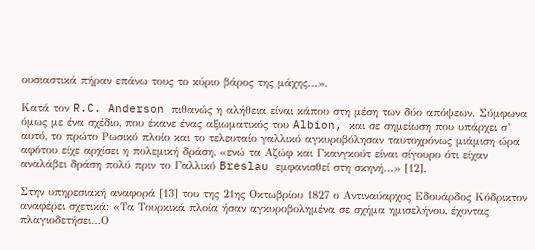ουσιαστικά πήραν επάνω τους το κύριο βάρος της μάχης…».

Κατά τον R.C. Anderson πιθανώς η αλήθεια είναι κάπου στη μέση των δύο απόψεων. Σύμφωνα όμως με ένα σχέδιο, που έκανε ένας αξιωματικός του Albion, και σε σημείωση που υπάρχει σ’ αυτό, το πρώτο Ρωσικό πλοίο και το τελευταίο γαλλικό αγκυροβόλησαν ταυτοχρόνως μιάμιση ώρα αφότου είχε αρχίσει η πολεμική δράση, «ενώ τα Αζώφ και Γκανγκούτ είναι σίγουρο ότι είχαν αναλάβει δράση πολύ πριν το Γαλλικό Breslau εμφανισθεί στη σκηνή…» [12].

Στην υπηρεσιακή αναφορά [13] του της 21ης Οκτωβρίου 1827 ο Αντιναύαρχος Εδουάρδος Κόδρικτον αναφέρει σχετικά: «Τα Τουρκικά πλοία ήσαν αγκυροβολημένα σε σχήμα ημισελήνου, έχοντας πλαγιοδετήσει…Ο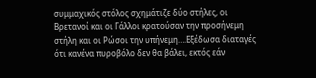συμμαχικός στόλος σχημάτιζε δύο στήλες, οι Βρετανοί και οι Γάλλοι κρατούσαν την προσήνεμη στήλη και οι Ρώσοι την υπήνεμη….Εξέδωσα διαταγές ότι κανένα πυροβόλο δεν θα βάλει, εκτός εάν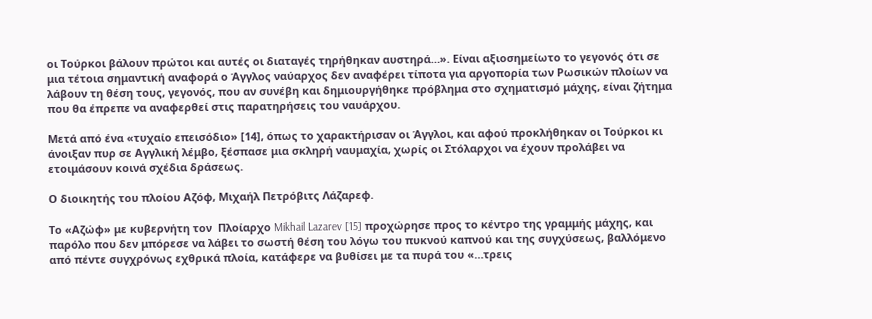οι Τούρκοι βάλουν πρώτοι και αυτές οι διαταγές τηρήθηκαν αυστηρά…». Είναι αξιοσημείωτο το γεγονός ότι σε μια τέτοια σημαντική αναφορά ο Άγγλος ναύαρχος δεν αναφέρει τίποτα για αργοπορία των Ρωσικών πλοίων να λάβουν τη θέση τους, γεγονός, που αν συνέβη και δημιουργήθηκε πρόβλημα στο σχηματισμό μάχης, είναι ζήτημα που θα έπρεπε να αναφερθεί στις παρατηρήσεις του ναυάρχου.

Μετά από ένα «τυχαίο επεισόδιο» [14], όπως το χαρακτήρισαν οι Άγγλοι, και αφού προκλήθηκαν οι Τούρκοι κι άνοιξαν πυρ σε Αγγλική λέμβο, ξέσπασε μια σκληρή ναυμαχία, χωρίς οι Στόλαρχοι να έχουν προλάβει να ετοιμάσουν κοινά σχέδια δράσεως.

Ο διοικητής του πλοίου Αζόφ, Μιχαήλ Πετρόβιτς Λάζαρεφ.

Το «Αζώφ» με κυβερνήτη τον  Πλοίαρχο Mikhail Lazarev [15] προχώρησε προς το κέντρο της γραμμής μάχης, και παρόλο που δεν μπόρεσε να λάβει το σωστή θέση του λόγω του πυκνού καπνού και της συγχύσεως, βαλλόμενο από πέντε συγχρόνως εχθρικά πλοία, κατάφερε να βυθίσει με τα πυρά του «…τρεις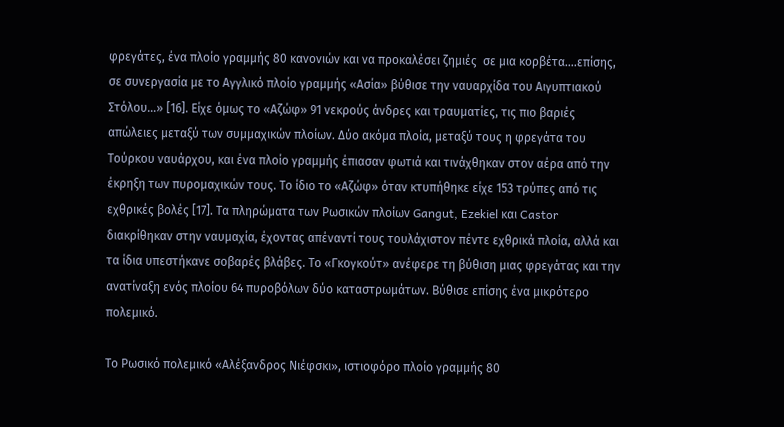φρεγάτες, ένα πλοίο γραμμής 80 κανονιών και να προκαλέσει ζημιές  σε μια κορβέτα….επίσης, σε συνεργασία με το Αγγλικό πλοίο γραμμής «Ασία» βύθισε την ναυαρχίδα του Αιγυπτιακού Στόλου…» [16]. Είχε όμως το «Αζώφ» 91 νεκρούς άνδρες και τραυματίες, τις πιο βαριές απώλειες μεταξύ των συμμαχικών πλοίων. Δύο ακόμα πλοία, μεταξύ τους η φρεγάτα του Τούρκου ναυάρχου, και ένα πλοίο γραμμής έπιασαν φωτιά και τινάχθηκαν στον αέρα από την έκρηξη των πυρομαχικών τους. Το ίδιο το «Αζώφ» όταν κτυπήθηκε είχε 153 τρύπες από τις εχθρικές βολές [17]. Τα πληρώματα των Ρωσικών πλοίων Gangut, Ezekiel και Castor διακρίθηκαν στην ναυμαχία, έχοντας απέναντί τους τουλάχιστον πέντε εχθρικά πλοία, αλλά και τα ίδια υπεστήκανε σοβαρές βλάβες. Το «Γκογκούτ» ανέφερε τη βύθιση μιας φρεγάτας και την ανατίναξη ενός πλοίου 64 πυροβόλων δύο καταστρωμάτων. Βύθισε επίσης ένα μικρότερο πολεμικό.

Το Ρωσικό πολεμικό «Αλέξανδρος Νιέφσκι», ιστιοφόρο πλοίο γραμμής 80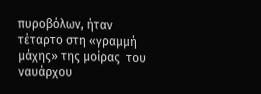πυροβόλων, ήταν τέταρτο στη «γραμμή μάχης» της μοίρας  του ναυάρχου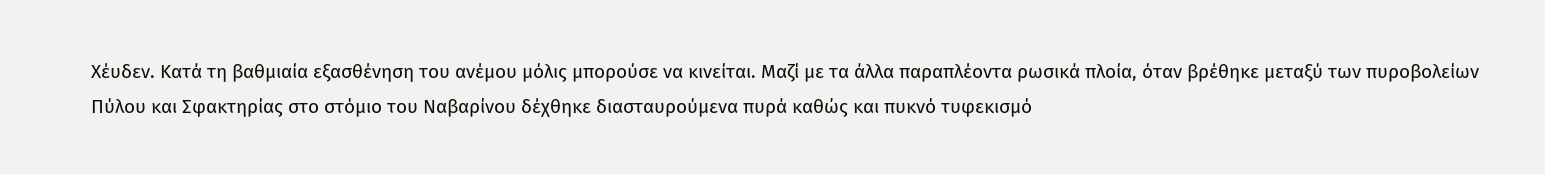Χέυδεν. Κατά τη βαθμιαία εξασθένηση του ανέμου μόλις μπορούσε να κινείται. Μαζί με τα άλλα παραπλέοντα ρωσικά πλοία, όταν βρέθηκε μεταξύ των πυροβολείων Πύλου και Σφακτηρίας στο στόμιο του Ναβαρίνου δέχθηκε διασταυρούμενα πυρά καθώς και πυκνό τυφεκισμό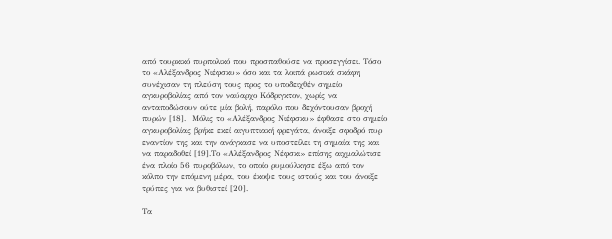από τουρκικό πυρπολικό που προσπαθούσε να προσεγγίσει. Τόσο το «Αλέξανδρος Νιέφσκυ» όσο και τα λοιπά ρωσικά σκάφη συνέχισαν τη πλεύση τους προς το υποδειχθέν σημείο αγκυροβολίας από τον ναύαρχο Κόδριγκτον, χωρίς να ανταποδώσουν ούτε μία βολή, παρόλο που δεχόντουσαν βροχή πυρών [18].  Μόλις το «Αλέξανδρος Νιέφσκυ» έφθασε στο σημείο αγκυροβολίας βρήκε εκεί αιγυπτιακή φρεγάτα, άνοιξε σφοδρό πυρ εναντίον της και την ανάγκασε να υποστείλει τη σημαία της και να παραδοθεί [19].Το «Αλέξανδρος Νέφσκι» επίσης αιχμαλώτισε ένα πλοίο 56 πυροβόλων, το οποίο ρυμούλκησε έξω από τον κόλπο την επόμενη μέρα, του έκοψε τους ιστούς και του άνοιξε τρύπες για να βυθιστεί [20].

Τα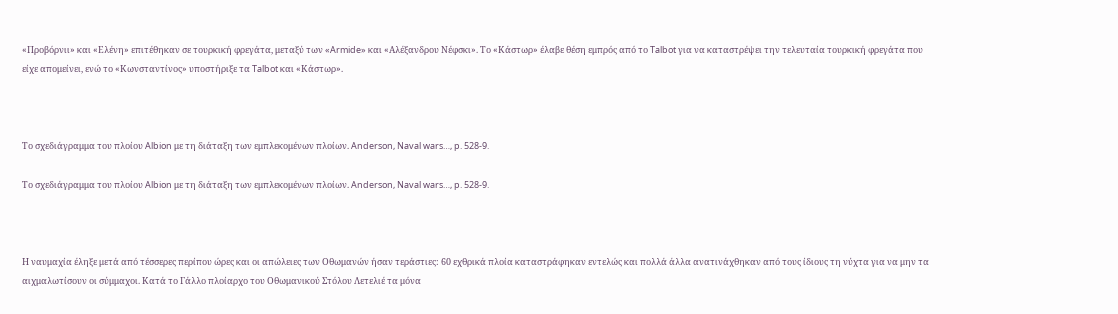«Προβόρνιι» και «Ελένη» επιτέθηκαν σε τουρκική φρεγάτα, μεταξύ των «Armide» και «Αλέξανδρου Νέφσκι». Το «Κάστωρ» έλαβε θέση εμπρός από το Talbot για να καταστρέψει την τελευταία τουρκική φρεγάτα που είχε απομείνει, ενώ το «Κωνσταντίνος» υποστήριξε τα Talbot και «Κάστωρ».



Το σχεδιάγραμμα του πλοίου Albion με τη διάταξη των εμπλεκομένων πλοίων. Anderson, Naval wars…, p. 528-9.

Το σχεδιάγραμμα του πλοίου Albion με τη διάταξη των εμπλεκομένων πλοίων. Anderson, Naval wars…, p. 528-9.



Η ναυμαχία έληξε μετά από τέσσερες περίπου ώρες και οι απώλειες των Οθωμανών ήσαν τεράστιες: 60 εχθρικά πλοία καταστράφηκαν εντελώς και πολλά άλλα ανατινάχθηκαν από τους ίδιους τη νύχτα για να μην τα αιχμαλωτίσουν οι σύμμαχοι. Κατά το Γάλλο πλοίαρχο του Oθωμανικού Στόλου Λετελιέ τα μόνα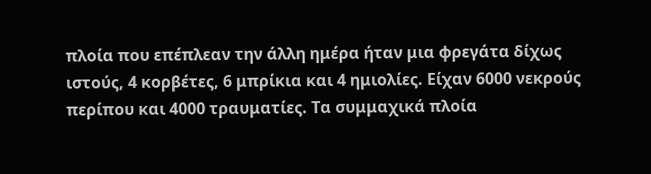πλοία που επέπλεαν την άλλη ημέρα ήταν μια φρεγάτα δίχως ιστούς, 4 κορβέτες, 6 μπρίκια και 4 ημιολίες. Είχαν 6000 νεκρούς περίπου και 4000 τραυματίες. Τα συμμαχικά πλοία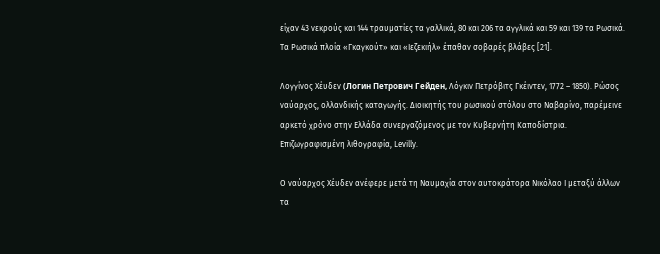είχαν 43 νεκρούς και 144 τραυματίες τα γαλλικά, 80 και 206 τα αγγλικά και 59 και 139 τα Ρωσικά. Τα Ρωσικά πλοία «Γκαγκούτ» και «Ιεζεκιήλ» έπαθαν σοβαρές βλάβες [21].

Λογγίνος Χέυδεν (Логин Петрович Гейден, Λόγκιν Πετρόβιτς Γκέιντεν, 1772 – 1850). Ρώσος ναύαρχος, ολλανδικής καταγωγής. Διοικητής του ρωσικού στόλου στο Ναβαρίνο, παρέμεινε αρκετό χρόνο στην Ελλάδα συνεργαζόμενος με τον Κυβερνήτη Καποδίστρια. Επιζωγραφισμένη λιθογραφία, Levilly.

Ο ναύαρχος Χέυδεν ανέφερε μετά τη Ναυμαχία στον αυτοκράτορα Νικόλαο Ι μεταξύ άλλων τα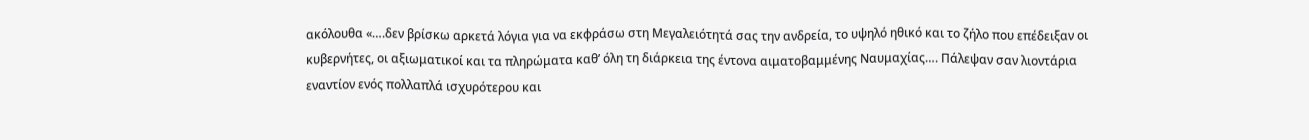ακόλουθα «….δεν βρίσκω αρκετά λόγια για να εκφράσω στη Μεγαλειότητά σας την ανδρεία, το υψηλό ηθικό και το ζήλο που επέδειξαν οι κυβερνήτες, οι αξιωματικοί και τα πληρώματα καθ’ όλη τη διάρκεια της έντονα αιματοβαμμένης Ναυμαχίας…. Πάλεψαν σαν λιοντάρια εναντίον ενός πολλαπλά ισχυρότερου και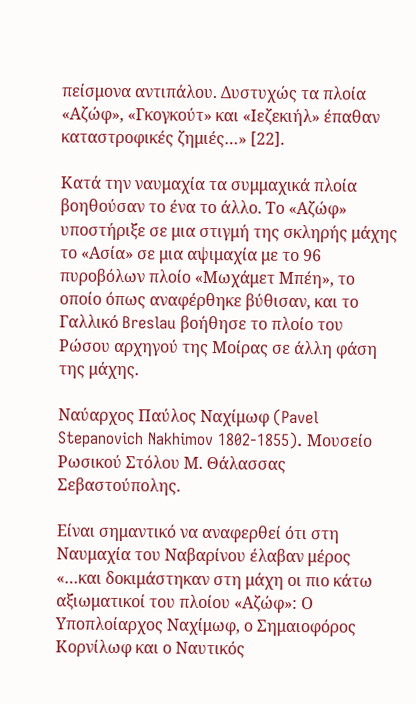πείσμονα αντιπάλου. Δυστυχώς τα πλοία «Αζώφ», «Γκογκούτ» και «Ιεζεκιήλ» έπαθαν καταστροφικές ζημιές…» [22].

Κατά την ναυμαχία τα συμμαχικά πλοία βοηθούσαν το ένα το άλλο. Το «Αζώφ» υποστήριξε σε μια στιγμή της σκληρής μάχης το «Ασία» σε μια αψιμαχία με το 96 πυροβόλων πλοίο «Μωχάμετ Μπέη», το οποίο όπως αναφέρθηκε βύθισαν, και το Γαλλικό Breslau βοήθησε το πλοίο του Ρώσου αρχηγού της Μοίρας σε άλλη φάση της μάχης.

Ναύαρχος Παύλος Ναχίμωφ (Pavel Stepanovich Nakhimov 1802-1855). Μουσείο Ρωσικού Στόλου Μ. Θάλασσας Σεβαστούπολης.

Είναι σημαντικό να αναφερθεί ότι στη Ναυμαχία του Ναβαρίνου έλαβαν μέρος «…και δοκιμάστηκαν στη μάχη οι πιο κάτω αξιωματικοί του πλοίου «Αζώφ»: Ο Υποπλοίαρχος Ναχίμωφ, ο Σημαιοφόρος Κορνίλωφ και ο Ναυτικός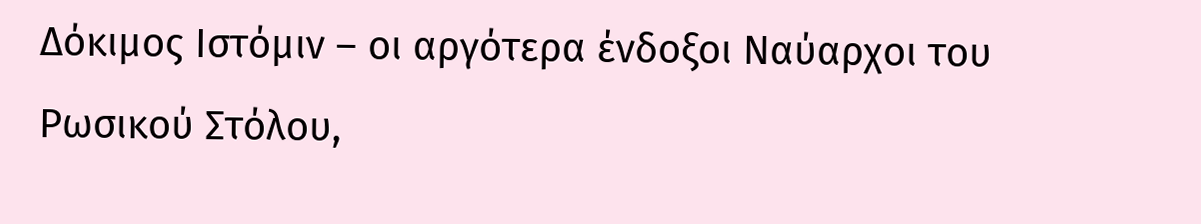Δόκιμος Ιστόμιν – οι αργότερα ένδοξοι Ναύαρχοι του Ρωσικού Στόλου,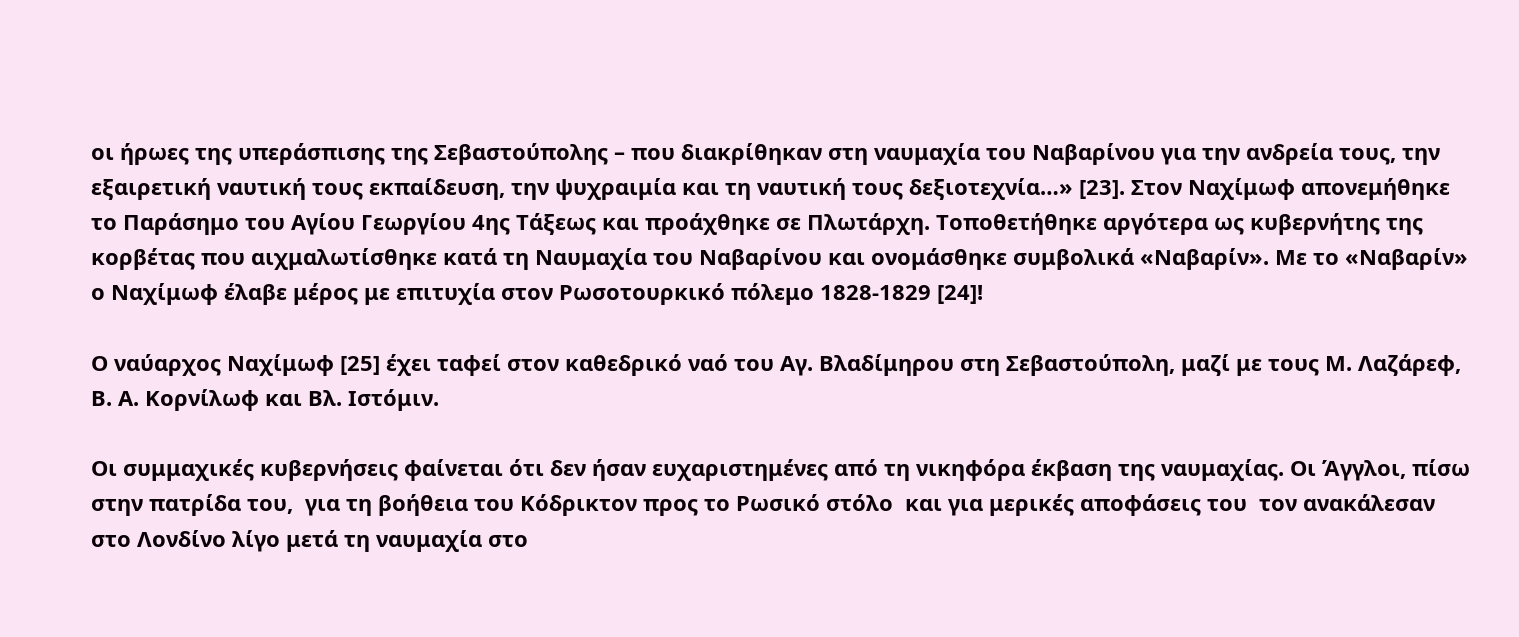οι ήρωες της υπεράσπισης της Σεβαστούπολης – που διακρίθηκαν στη ναυμαχία του Ναβαρίνου για την ανδρεία τους, την εξαιρετική ναυτική τους εκπαίδευση, την ψυχραιμία και τη ναυτική τους δεξιοτεχνία…» [23]. Στον Ναχίμωφ απονεμήθηκε το Παράσημο του Αγίου Γεωργίου 4ης Τάξεως και προάχθηκε σε Πλωτάρχη. Τοποθετήθηκε αργότερα ως κυβερνήτης της κορβέτας που αιχμαλωτίσθηκε κατά τη Ναυμαχία του Ναβαρίνου και ονομάσθηκε συμβολικά «Ναβαρίν». Με το «Ναβαρίν» ο Ναχίμωφ έλαβε μέρος με επιτυχία στον Ρωσοτουρκικό πόλεμο 1828-1829 [24]!

Ο ναύαρχος Ναχίμωφ [25] έχει ταφεί στον καθεδρικό ναό του Αγ. Βλαδίμηρου στη Σεβαστούπολη, μαζί με τους Μ. Λαζάρεφ, Β. Α. Κορνίλωφ και Βλ. Ιστόμιν.

Οι συμμαχικές κυβερνήσεις φαίνεται ότι δεν ήσαν ευχαριστημένες από τη νικηφόρα έκβαση της ναυμαχίας. Οι Άγγλοι, πίσω στην πατρίδα του,  για τη βοήθεια του Κόδρικτον προς το Ρωσικό στόλο  και για μερικές αποφάσεις του  τον ανακάλεσαν στο Λονδίνο λίγο μετά τη ναυμαχία στο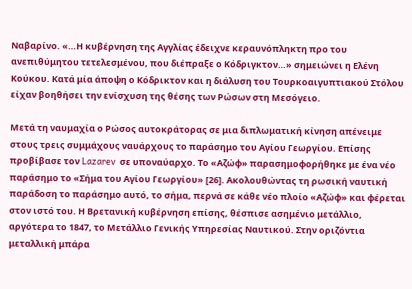Ναβαρίνο. «…Η κυβέρνηση της Αγγλίας έδειχνε κεραυνόπληκτη προ του ανεπιθύμητου τετελεσμένου, που διέπραξε ο Κόδριγκτον…» σημειώνει η Ελένη Κούκου. Κατά μία άποψη ο Κόδρικτον και η διάλυση του Τουρκοαιγυπτιακού Στόλου είχαν βοηθήσει την ενίσχυση της θέσης των Ρώσων στη Μεσόγειο.

Μετά τη ναυμαχία ο Ρώσος αυτοκράτορας σε μια διπλωματική κίνηση απένειμε  στους τρεις συμμάχους ναυάρχους το παράσημο του Αγίου Γεωργίου. Επίσης προβίβασε τον Lazarev  σε υποναύαρχο. Το «Αζώφ» παρασημοφορήθηκε με ένα νέο παράσημο το «Σήμα του Αγίου Γεωργίου» [26]. Ακολουθώντας τη ρωσική ναυτική παράδοση το παράσημο αυτό, το σήμα, περνά σε κάθε νέο πλοίο «Αζώφ» και φέρεται στον ιστό του. Η Βρετανική κυβέρνηση επίσης, θέσπισε ασημένιο μετάλλιο, αργότερα το 1847, το Μετάλλιο Γενικής Υπηρεσίας Ναυτικού. Στην οριζόντια μεταλλική μπάρα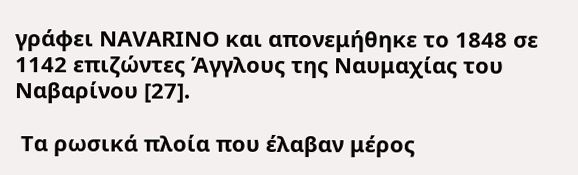γράφει ΝΑVΑRΙΝΟ και απονεμήθηκε το 1848 σε 1142 επιζώντες Άγγλους της Ναυμαχίας του Ναβαρίνου [27].

 Τα ρωσικά πλοία που έλαβαν μέρος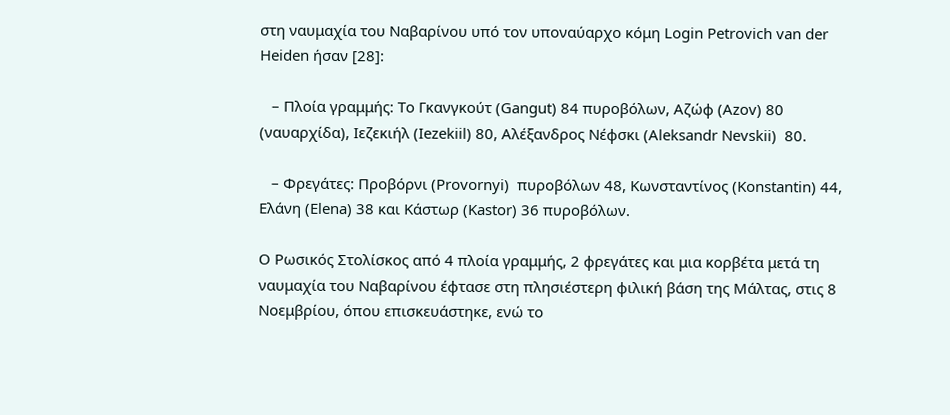στη ναυμαχία του Ναβαρίνου υπό τον υποναύαρχο κόμη Login Petrovich van der Heiden ήσαν [28]:

   – Πλοία γραμμής: Το Γκανγκούτ (Gangut) 84 πυροβόλων, Αζώφ (Azov) 80 (ναυαρχίδα), Ιεζεκιήλ (Iezekiil) 80, Αλέξανδρος Νέφσκι (Aleksandr Nevskii)  80.

   – Φρεγάτες: Προβόρνι (Provornyi)  πυροβόλων 48, Κωνσταντίνος (Konstantin) 44, Ελάνη (Elena) 38 και Κάστωρ (Kastor) 36 πυροβόλων.

Ο Ρωσικός Στολίσκος από 4 πλοία γραμμής, 2 φρεγάτες και μια κορβέτα μετά τη ναυμαχία του Ναβαρίνου έφτασε στη πλησιέστερη φιλική βάση της Μάλτας, στις 8 Νοεμβρίου, όπου επισκευάστηκε, ενώ το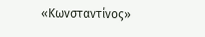«Κωνσταντίνος»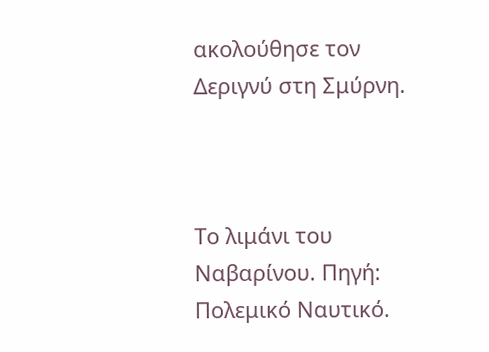ακολούθησε τον Δεριγνύ στη Σμύρνη.



Το λιμάνι του Ναβαρίνου. Πηγή: Πολεμικό Ναυτικό.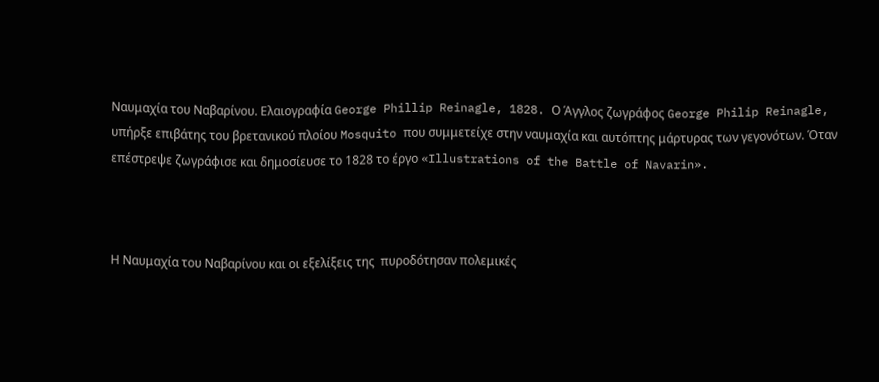Ναυμαχία του Ναβαρίνου. Ελαιογραφία George Phillip Reinagle, 1828. Ο Άγγλος ζωγράφος George Philip Reinagle, υπήρξε επιβάτης του βρετανικού πλοίου Mosquito που συμμετείχε στην ναυμαχία και αυτόπτης μάρτυρας των γεγονότων. Όταν επέστρεψε ζωγράφισε και δημοσίευσε το 1828 το έργο «Illustrations of the Battle of Navarin».



Η Ναυμαχία του Ναβαρίνου και οι εξελίξεις της  πυροδότησαν πολεμικές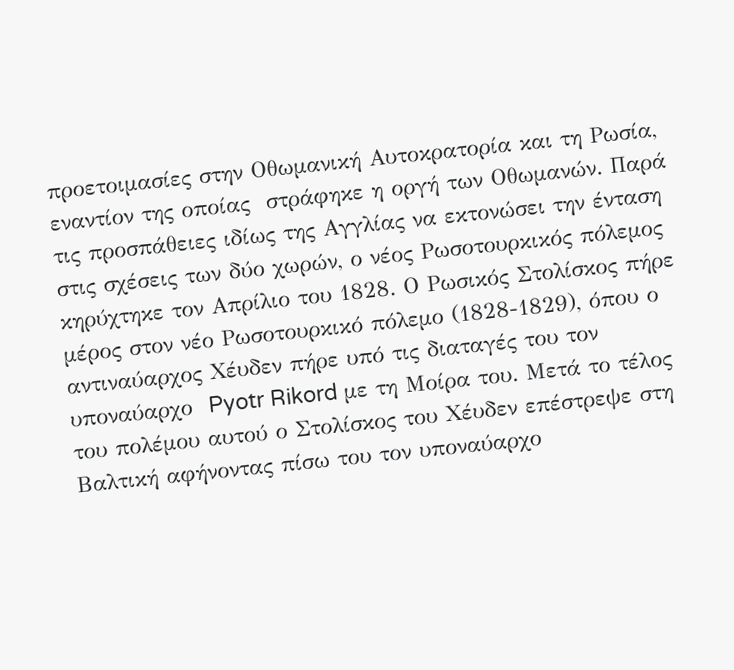προετοιμασίες στην Οθωμανική Αυτοκρατορία και τη Ρωσία, εναντίον της οποίας  στράφηκε η οργή των Οθωμανών. Παρά τις προσπάθειες ιδίως της Αγγλίας να εκτονώσει την ένταση στις σχέσεις των δύο χωρών, ο νέος Ρωσοτουρκικός πόλεμος κηρύχτηκε τον Απρίλιο του 1828. Ο Ρωσικός Στολίσκος πήρε μέρος στον νέο Ρωσοτουρκικό πόλεμο (1828-1829), όπου ο αντιναύαρχος Χέυδεν πήρε υπό τις διαταγές του τον υποναύαρχο  Pyotr Rikord με τη Μοίρα του. Μετά το τέλος του πολέμου αυτού ο Στολίσκος του Χέυδεν επέστρεψε στη Βαλτική αφήνοντας πίσω του τον υποναύαρχο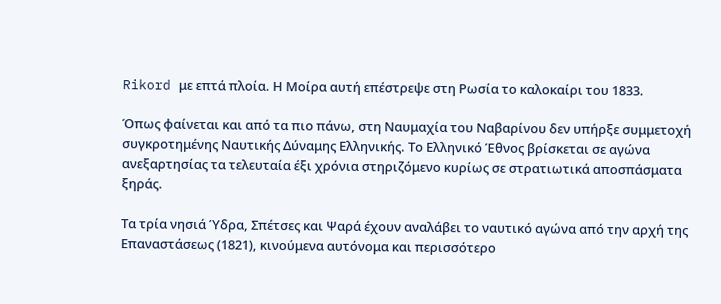Rikord με επτά πλοία. Η Μοίρα αυτή επέστρεψε στη Ρωσία το καλοκαίρι του 1833.

Όπως φαίνεται και από τα πιο πάνω, στη Ναυμαχία του Ναβαρίνου δεν υπήρξε συμμετοχή συγκροτημένης Ναυτικής Δύναμης Ελληνικής. Το Ελληνικό Έθνος βρίσκεται σε αγώνα ανεξαρτησίας τα τελευταία έξι χρόνια στηριζόμενο κυρίως σε στρατιωτικά αποσπάσματα ξηράς.

Τα τρία νησιά Ύδρα, Σπέτσες και Ψαρά έχουν αναλάβει το ναυτικό αγώνα από την αρχή της Επαναστάσεως (1821), κινούμενα αυτόνομα και περισσότερο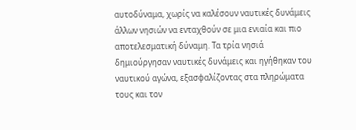αυτοδύναμα, χωρίς να καλέσουν ναυτικές δυνάμεις άλλων νησιών να ενταχθούν σε μια ενιαία και πιο αποτελεσματική δύναμη. Τα τρία νησιά δημιούργησαν ναυτικές δυνάμεις και ηγήθηκαν του ναυτικού αγώνα, εξασφαλίζοντας στα πληρώματα τους και τον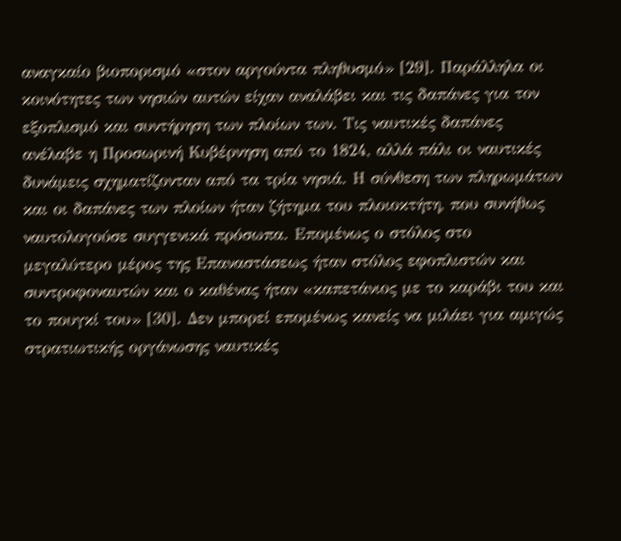αναγκαίο βιοπορισμό «στον αργούντα πληθυσμό» [29]. Παράλληλα οι κοινότητες των νησιών αυτών είχαν αναλάβει και τις δαπάνες για τον εξοπλισμό και συντήρηση των πλοίων των. Τις ναυτικές δαπάνες ανέλαβε η Προσωρινή Κυβέρνηση από το 1824, αλλά πάλι οι ναυτικές δυνάμεις σχηματίζονταν από τα τρία νησιά. Η σύνθεση των πληρωμάτων και οι δαπάνες των πλοίων ήταν ζήτημα του πλοιοκτήτη, που συνήθως ναυτολογούσε συγγενικά πρόσωπα. Επομένως ο στόλος στο μεγαλύτερο μέρος της Επαναστάσεως ήταν στόλος εφοπλιστών και συντροφοναυτών και ο καθένας ήταν «καπετάνιος με το καράβι του και το πουγκί του» [30]. Δεν μπορεί επομένως κανείς να μιλάει για αμιγώς στρατιωτικής οργάνωσης ναυτικές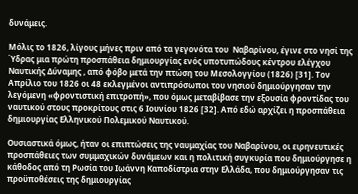δυνάμεις.

Μόλις το 1826, λίγους μήνες πριν από τα γεγονότα του  Ναβαρίνου, έγινε στο νησί της Ύδρας μια πρώτη προσπάθεια δημιουργίας ενός υποτυπώδους κέντρου ελέγχου Ναυτικής Δύναμης , από φόβο μετά την πτώση του Μεσολογγίου (1826) [31]. Τον Απρίλιο του 1826 οι 48 εκλεγμένοι αντιπρόσωποι του νησιού δημιούργησαν την λεγόμενη «φροντιστική επιτροπή», που όμως μεταβίβασε την εξουσία φροντίδας του ναυτικού στους προκρίτους στις 6 Ιουνίου 1826 [32]. Από εδώ αρχίζει η προσπάθεια δημιουργίας Ελληνικού Πολεμικού Ναυτικού.

Ουσιαστικά όμως, ήταν οι επιπτώσεις της ναυμαχίας του Ναβαρίνου, οι ειρηνευτικές προσπάθειες των συμμαχικών δυνάμεων και η πολιτική συγκυρία που δημιούργησε η κάθοδος από τη Ρωσία του Ιωάννη Καποδίστρια στην Ελλάδα, που δημιούργησαν τις προϋποθέσεις της δημιουργίας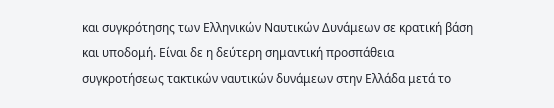και συγκρότησης των Ελληνικών Ναυτικών Δυνάμεων σε κρατική βάση και υποδομή. Είναι δε η δεύτερη σημαντική προσπάθεια συγκροτήσεως τακτικών ναυτικών δυνάμεων στην Ελλάδα μετά το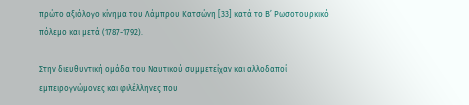πρώτο αξιόλογο κίνημα του Λάμπρου Κατσώνη [33] κατά το Β’ Ρωσοτουρκικό πόλεμο και μετά (1787-1792).

Στην διευθυντική ομάδα του Ναυτικού συμμετείχαν και αλλοδαποί εμπειρογνώμονες και φιλέλληνες που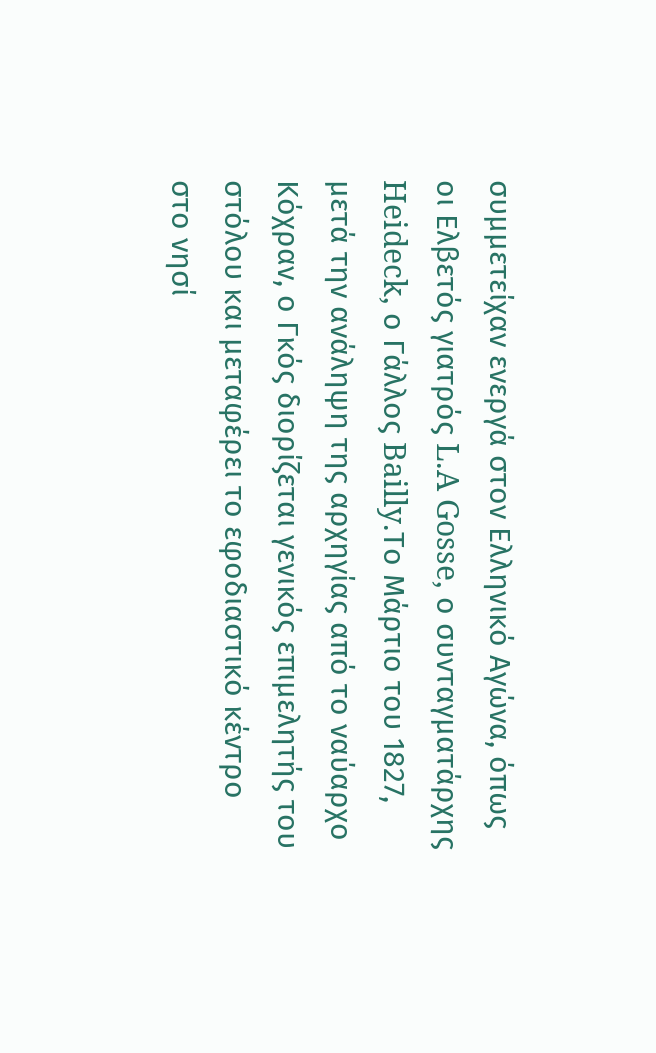συμμετείχαν ενεργά στον Ελληνικό Αγώνα, όπως οι Ελβετός γιατρός L.A Gosse, ο συνταγματάρχης Heideck, ο Γάλλος Bailly.Το Μάρτιο του 1827, μετά την ανάληψη της αρχηγίας από το ναύαρχο Κόχραν, ο Γκός διορίζεται γενικός επιμελητής του στόλου και μεταφέρει το εφοδιαστικό κέντρο στο νησί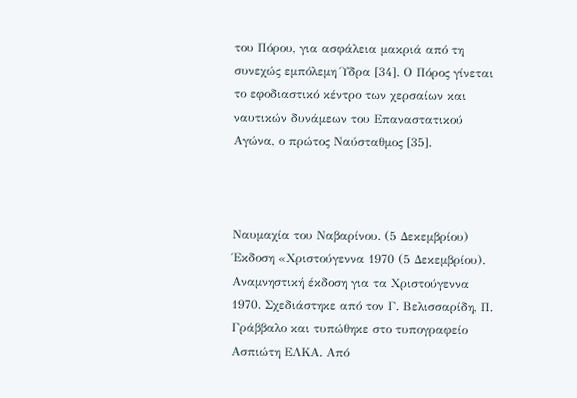του Πόρου, για ασφάλεια μακριά από τη συνεχώς εμπόλεμη Ύδρα [34]. Ο Πόρος γίνεται το εφοδιαστικό κέντρο των χερσαίων και ναυτικών δυνάμεων του Επαναστατικού Αγώνα, ο πρώτος Ναύσταθμος [35].



Ναυμαχία του Ναβαρίνου. (5 Δεκεμβρίου) Έκδοση «Χριστούγεννα 1970 (5 Δεκεμβρίου). Αναμνηστική έκδοση για τα Χριστούγεννα 1970. Σχεδιάστηκε από τον Γ. Βελισσαρίδη, Π. Γράββαλο και τυπώθηκε στο τυπογραφείο Ασπιώτη ΕΛΚΑ. Από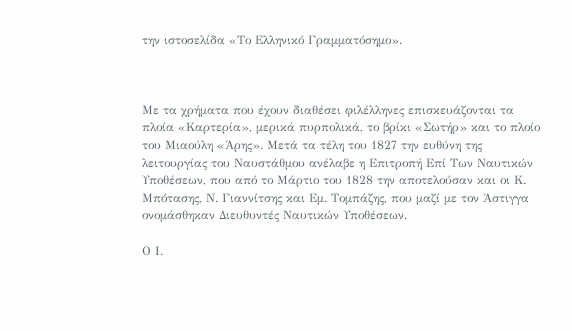την ιστοσελίδα «Το Ελληνικό Γραμματόσημο».



Με τα χρήματα που έχουν διαθέσει φιλέλληνες επισκευάζονται τα πλοία «Καρτερία», μερικά πυρπολικά, το βρίκι «Σωτήρ» και το πλοίο του Μιαούλη «Άρης». Μετά τα τέλη του 1827 την ευθύνη της λειτουργίας του Ναυστάθμου ανέλαβε η Επιτροπή Επί Των Ναυτικών Υποθέσεων, που από το Μάρτιο του 1828 την αποτελούσαν και οι Κ. Μπότασης, Ν. Γιαννίτσης και Εμ. Τομπάζης, που μαζί με τον Άστιγγα ονομάσθηκαν Διευθυντές Ναυτικών Υποθέσεων.

Ο Ι.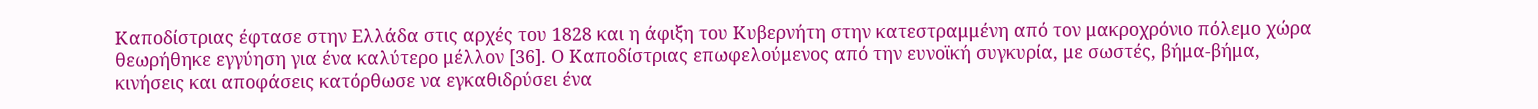Καποδίστριας έφτασε στην Ελλάδα στις αρχές του 1828 και η άφιξη του Κυβερνήτη στην κατεστραμμένη από τον μακροχρόνιο πόλεμο χώρα θεωρήθηκε εγγύηση για ένα καλύτερο μέλλον [36]. Ο Καποδίστριας επωφελούμενος από την ευνοϊκή συγκυρία, με σωστές, βήμα-βήμα, κινήσεις και αποφάσεις κατόρθωσε να εγκαθιδρύσει ένα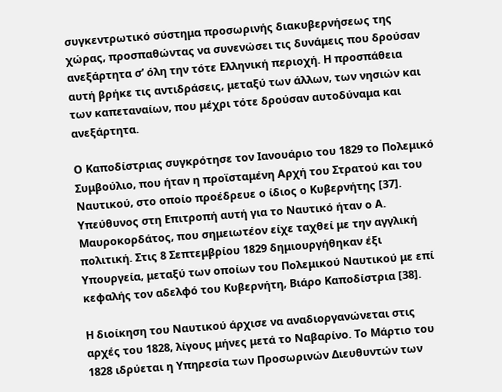συγκεντρωτικό σύστημα προσωρινής διακυβερνήσεως της χώρας, προσπαθώντας να συνενώσει τις δυνάμεις που δρούσαν ανεξάρτητα σ’ όλη την τότε Ελληνική περιοχή. Η προσπάθεια αυτή βρήκε τις αντιδράσεις, μεταξύ των άλλων, των νησιών και των καπεταναίων, που μέχρι τότε δρούσαν αυτοδύναμα και ανεξάρτητα.

Ο Καποδίστριας συγκρότησε τον Ιανουάριο του 1829 το Πολεμικό Συμβούλιο, που ήταν η προϊσταμένη Αρχή του Στρατού και του Ναυτικού, στο οποίο προέδρευε ο ίδιος ο Κυβερνήτης [37]. Υπεύθυνος στη Επιτροπή αυτή για το Ναυτικό ήταν ο Α. Μαυροκορδάτος, που σημειωτέον είχε ταχθεί με την αγγλική πολιτική. Στις 8 Σεπτεμβρίου 1829 δημιουργήθηκαν έξι Υπουργεία, μεταξύ των οποίων του Πολεμικού Ναυτικού με επί κεφαλής τον αδελφό του Κυβερνήτη, Βιάρο Καποδίστρια [38].

Η διοίκηση του Ναυτικού άρχισε να αναδιοργανώνεται στις αρχές του 1828, λίγους μήνες μετά το Ναβαρίνο. Το Μάρτιο του 1828 ιδρύεται η Υπηρεσία των Προσωρινών Διευθυντών των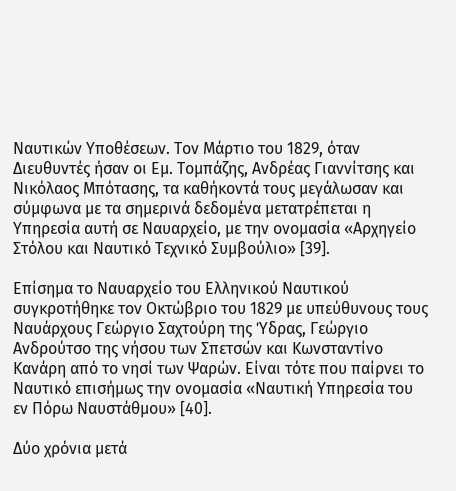Ναυτικών Υποθέσεων. Τον Μάρτιο του 1829, όταν Διευθυντές ήσαν οι Εμ. Τομπάζης, Ανδρέας Γιαννίτσης και Νικόλαος Μπότασης, τα καθήκοντά τους μεγάλωσαν και σύμφωνα με τα σημερινά δεδομένα μετατρέπεται η Υπηρεσία αυτή σε Ναυαρχείο, με την ονομασία «Αρχηγείο Στόλου και Ναυτικό Τεχνικό Συμβούλιο» [39].

Επίσημα το Ναυαρχείο του Ελληνικού Ναυτικού συγκροτήθηκε τον Οκτώβριο του 1829 με υπεύθυνους τους Ναυάρχους Γεώργιο Σαχτούρη της Ύδρας, Γεώργιο Ανδρούτσο της νήσου των Σπετσών και Κωνσταντίνο Κανάρη από το νησί των Ψαρών. Είναι τότε που παίρνει το Ναυτικό επισήμως την ονομασία «Ναυτική Υπηρεσία του εν Πόρω Ναυστάθμου» [40].

Δύο χρόνια μετά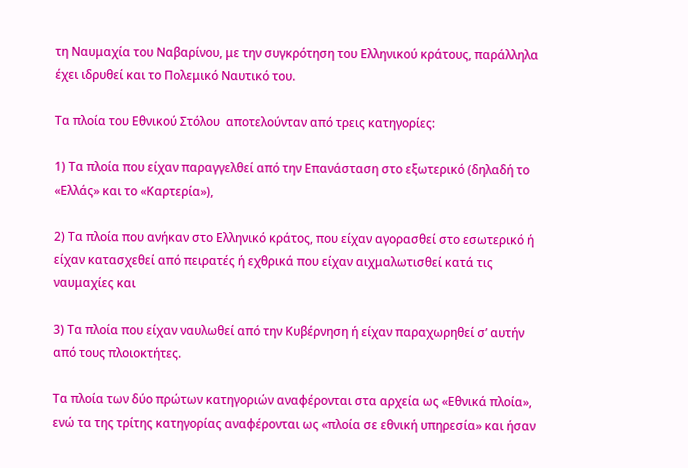τη Ναυμαχία του Ναβαρίνου, με την συγκρότηση του Ελληνικού κράτους, παράλληλα έχει ιδρυθεί και το Πολεμικό Ναυτικό του.

Τα πλοία του Εθνικού Στόλου  αποτελούνταν από τρεις κατηγορίες:

1) Τα πλοία που είχαν παραγγελθεί από την Επανάσταση στο εξωτερικό (δηλαδή το «Ελλάς» και το «Καρτερία»),

2) Τα πλοία που ανήκαν στο Ελληνικό κράτος, που είχαν αγορασθεί στο εσωτερικό ή είχαν κατασχεθεί από πειρατές ή εχθρικά που είχαν αιχμαλωτισθεί κατά τις ναυμαχίες και

3) Τα πλοία που είχαν ναυλωθεί από την Κυβέρνηση ή είχαν παραχωρηθεί σ’ αυτήν από τους πλοιοκτήτες.

Τα πλοία των δύο πρώτων κατηγοριών αναφέρονται στα αρχεία ως «Εθνικά πλοία», ενώ τα της τρίτης κατηγορίας αναφέρονται ως «πλοία σε εθνική υπηρεσία» και ήσαν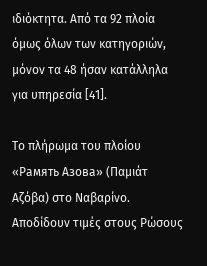ιδιόκτητα. Από τα 92 πλοία όμως όλων των κατηγοριών, μόνον τα 48 ήσαν κατάλληλα για υπηρεσία [41].

Το πλήρωμα του πλοίου «Рамять Азова» (Παμιάτ Αζόβα) στο Ναβαρίνο. Αποδίδουν τιμές στους Ρώσους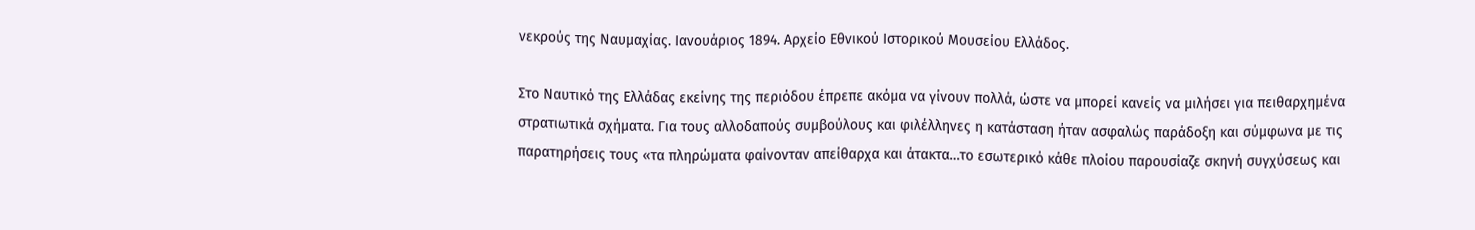νεκρούς της Ναυμαχίας. Ιανουάριος 1894. Αρχείο Εθνικού Ιστορικού Μουσείου Ελλάδος.

Στο Ναυτικό της Ελλάδας εκείνης της περιόδου έπρεπε ακόμα να γίνουν πολλά, ώστε να μπορεί κανείς να μιλήσει για πειθαρχημένα στρατιωτικά σχήματα. Για τους αλλοδαπούς συμβούλους και φιλέλληνες η κατάσταση ήταν ασφαλώς παράδοξη και σύμφωνα με τις παρατηρήσεις τους «τα πληρώματα φαίνονταν απείθαρχα και άτακτα…το εσωτερικό κάθε πλοίου παρουσίαζε σκηνή συγχύσεως και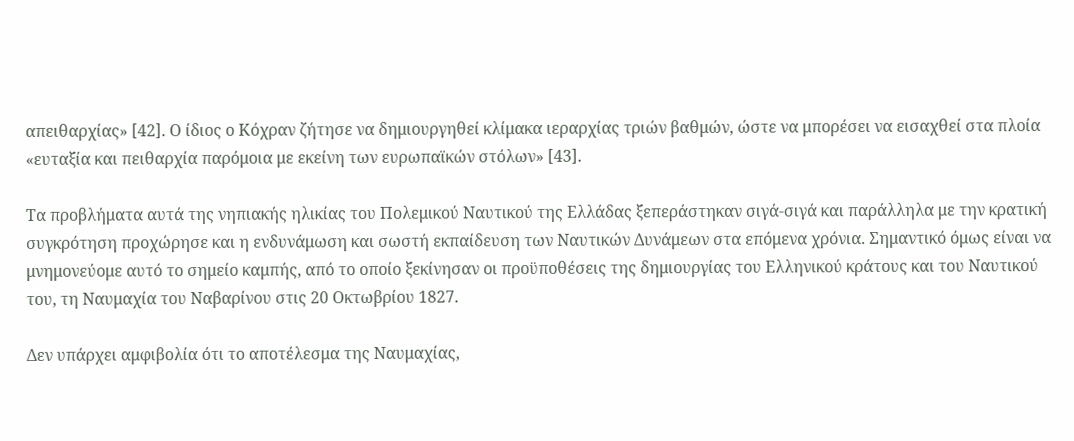απειθαρχίας» [42]. Ο ίδιος ο Κόχραν ζήτησε να δημιουργηθεί κλίμακα ιεραρχίας τριών βαθμών, ώστε να μπορέσει να εισαχθεί στα πλοία «ευταξία και πειθαρχία παρόμοια με εκείνη των ευρωπαϊκών στόλων» [43].

Τα προβλήματα αυτά της νηπιακής ηλικίας του Πολεμικού Ναυτικού της Ελλάδας ξεπεράστηκαν σιγά-σιγά και παράλληλα με την κρατική συγκρότηση προχώρησε και η ενδυνάμωση και σωστή εκπαίδευση των Ναυτικών Δυνάμεων στα επόμενα χρόνια. Σημαντικό όμως είναι να μνημονεύομε αυτό το σημείο καμπής, από το οποίο ξεκίνησαν οι προϋποθέσεις της δημιουργίας του Ελληνικού κράτους και του Ναυτικού του, τη Ναυμαχία του Ναβαρίνου στις 20 Οκτωβρίου 1827.

Δεν υπάρχει αμφιβολία ότι το αποτέλεσμα της Ναυμαχίας,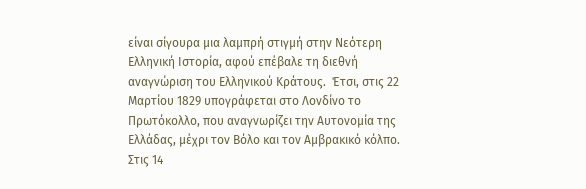είναι σίγουρα μια λαμπρή στιγμή στην Νεότερη Ελληνική Ιστορία, αφού επέβαλε τη διεθνή αναγνώριση του Ελληνικού Κράτους.  Έτσι, στις 22 Μαρτίου 1829 υπογράφεται στο Λονδίνο το Πρωτόκολλο, που αναγνωρίζει την Αυτονομία της Ελλάδας, μέχρι τον Βόλο και τον Αμβρακικό κόλπο. Στις 14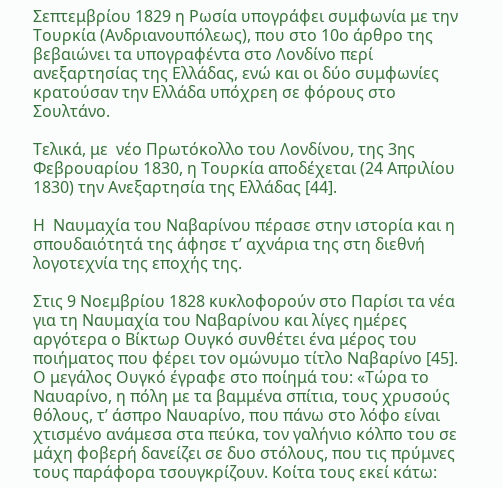Σεπτεμβρίου 1829 η Ρωσία υπογράφει συμφωνία με την Τουρκία (Ανδριανουπόλεως), που στο 10ο άρθρο της βεβαιώνει τα υπογραφέντα στο Λονδίνο περί ανεξαρτησίας της Ελλάδας, ενώ και οι δύο συμφωνίες κρατούσαν την Ελλάδα υπόχρεη σε φόρους στο Σουλτάνο.

Τελικά, με  νέο Πρωτόκολλο του Λονδίνου, της 3ης Φεβρουαρίου 1830, η Τουρκία αποδέχεται (24 Απριλίου 1830) την Ανεξαρτησία της Ελλάδας [44].

Η  Ναυμαχία του Ναβαρίνου πέρασε στην ιστορία και η σπουδαιότητά της άφησε τ’ αχνάρια της στη διεθνή λογοτεχνία της εποχής της.

Στις 9 Νοεμβρίου 1828 κυκλοφορούν στο Παρίσι τα νέα για τη Ναυμαχία του Ναβαρίνου και λίγες ημέρες αργότερα ο Βίκτωρ Ουγκό συνθέτει ένα μέρος του ποιήματος που φέρει τον ομώνυμο τίτλο Ναβαρίνο [45]. Ο μεγάλος Ουγκό έγραφε στο ποίημά του: «Τώρα το Ναυαρίνο, η πόλη με τα βαμμένα σπίτια, τους χρυσούς θόλους, τ’ άσπρο Ναυαρίνο, που πάνω στο λόφο είναι χτισμένο ανάμεσα στα πεύκα, τον γαλήνιο κόλπο του σε μάχη φοβερή δανείζει σε δυο στόλους, που τις πρύμνες τους παράφορα τσουγκρίζουν. Κοίτα τους εκεί κάτω: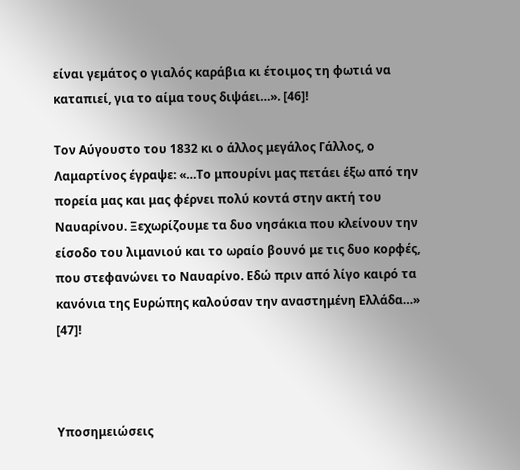είναι γεμάτος ο γιαλός καράβια κι έτοιμος τη φωτιά να καταπιεί, για το αίμα τους διψάει…». [46]!

Τον Αύγουστο του 1832 κι ο άλλος μεγάλος Γάλλος, ο Λαμαρτίνος έγραψε: «…Το μπουρίνι μας πετάει έξω από την πορεία μας και μας φέρνει πολύ κοντά στην ακτή του Ναυαρίνου. Ξεχωρίζουμε τα δυο νησάκια που κλείνουν την είσοδο του λιμανιού και το ωραίο βουνό με τις δυο κορφές, που στεφανώνει το Ναυαρίνο. Εδώ πριν από λίγο καιρό τα κανόνια της Ευρώπης καλούσαν την αναστημένη Ελλάδα…» [47]!



Υποσημειώσεις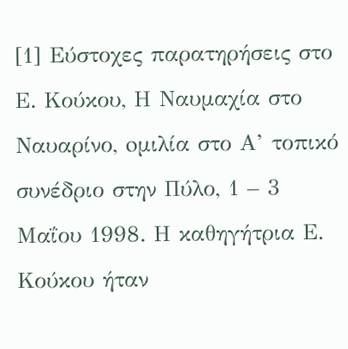[1] Εύστοχες παρατηρήσεις στο Ε. Κούκου, Η Ναυμαχία στο Ναυαρίνο, oμιλία στο Α’ τοπικό συνέδριο στην Πύλο, 1 – 3 Μαΐου 1998. Η καθηγήτρια Ε. Κούκου ήταν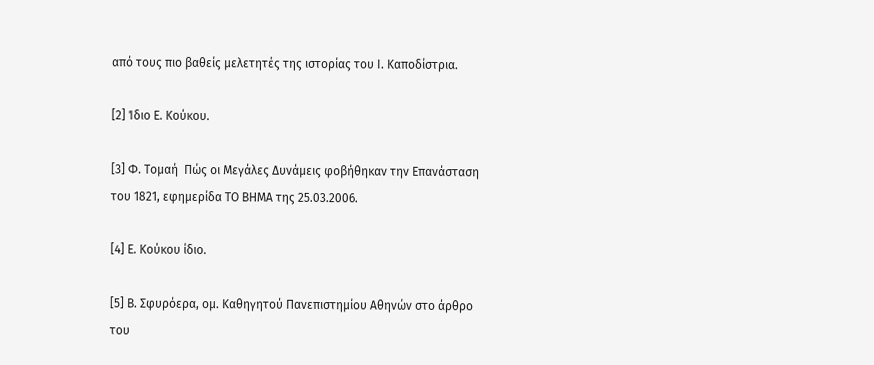από τους πιο βαθείς μελετητές της ιστορίας του Ι. Καποδίστρια.

[2] Ίδιο Ε. Κούκου.

[3] Φ. Tομαή  Πώς οι Μεγάλες Δυνάμεις φοβήθηκαν την Επανάσταση του 1821, εφημερίδα ΤΟ ΒΗΜΑ της 25.03.2006.

[4] Ε. Κούκου ίδιο.

[5] Β. Σφυρόερα, ομ. Καθηγητού Πανεπιστημίου Αθηνών στο άρθρο του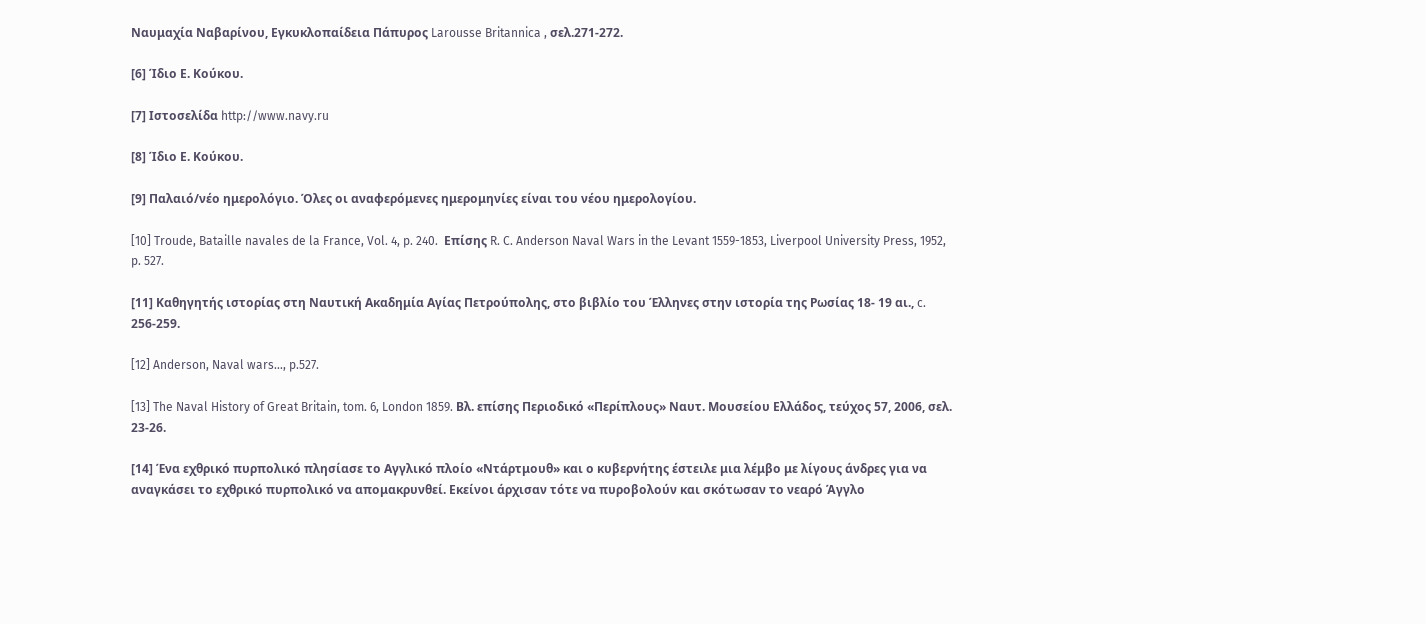Ναυμαχία Ναβαρίνου, Εγκυκλοπαίδεια Πάπυρος Larousse Britannica , σελ.271-272.

[6] Ίδιο Ε. Κούκου.

[7] Ιστοσελίδα http://www.navy.ru

[8] Ίδιο Ε. Κούκου.

[9] Παλαιό/νέο ημερολόγιο. Όλες οι αναφερόμενες ημερομηνίες είναι του νέου ημερολογίου.

[10] Troude, Bataille navales de la France, Vol. 4, p. 240.  Επίσης R. C. Anderson Naval Wars in the Levant 1559-1853, Liverpool University Press, 1952, p. 527.

[11] Καθηγητής ιστορίας στη Ναυτική Ακαδημία Αγίας Πετρούπολης, στο βιβλίο του Έλληνες στην ιστορία της Ρωσίας 18- 19 αι., c. 256-259.

[12] Anderson, Naval wars…, p.527.

[13] The Naval History of Great Britain, tom. 6, London 1859. Βλ. επίσης Περιοδικό «Περίπλους» Ναυτ. Μουσείου Ελλάδος, τεύχος 57, 2006, σελ. 23-26.

[14] Ένα εχθρικό πυρπολικό πλησίασε το Αγγλικό πλοίο «Ντάρτμουθ» και ο κυβερνήτης έστειλε μια λέμβο με λίγους άνδρες για να αναγκάσει το εχθρικό πυρπολικό να απομακρυνθεί. Εκείνοι άρχισαν τότε να πυροβολούν και σκότωσαν το νεαρό Άγγλο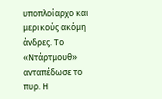υποπλοίαρχο και μερικούς ακόμη άνδρες. Το «Ντάρτμουθ» ανταπέδωσε το πυρ. Η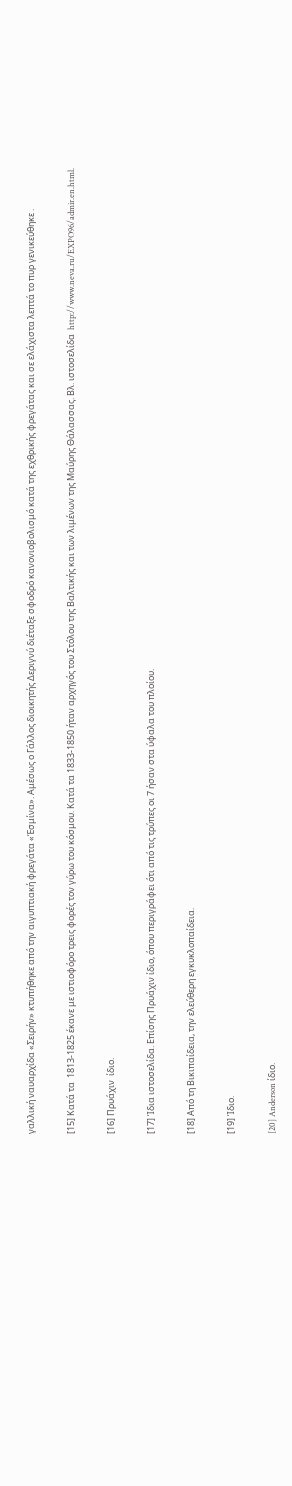γαλλική ναυαρχίδα «Σειρήν» κτυπήθηκε από την αιγυπτιακή φρεγάτα «Έσμίνα». Αμέσως ο Γάλλος διοικητής Δεριγνύ διέταξε σφοδρό κανονιοβολισμό κατά της εχθρικής φρεγάτας και σε ελάχιστα λεπτά το πυρ γενικεύθηκε .

[15] Κατά τα  1813-1825 έκανε με ιστιοφόρο τρεις φορές τον γύρω του κόσμου. Κατά τα 1833-1850 ήταν αρχηγός του Στόλου της Βαλτικής και των λιμένων της Μαύρης Θάλασσας. Βλ. ιστοσελίδα  http://www.neva.ru/EXPO96/admir.en.html.

[16] Πρυάχιν  ίδιο.

[17] Ίδια ιστοσελίδα. Επίσης Πρυάχιν ίδιο, όπου περιγράφει ότι από τις τρύπες οι 7 ήσαν στα ύφαλα του πλοίου.

[18] Από τη Βικιπαίδεια, την ελεύθερη εγκυκλοπαίδεια.

[19] Ίδιο.

[20] Anderson ίδιο.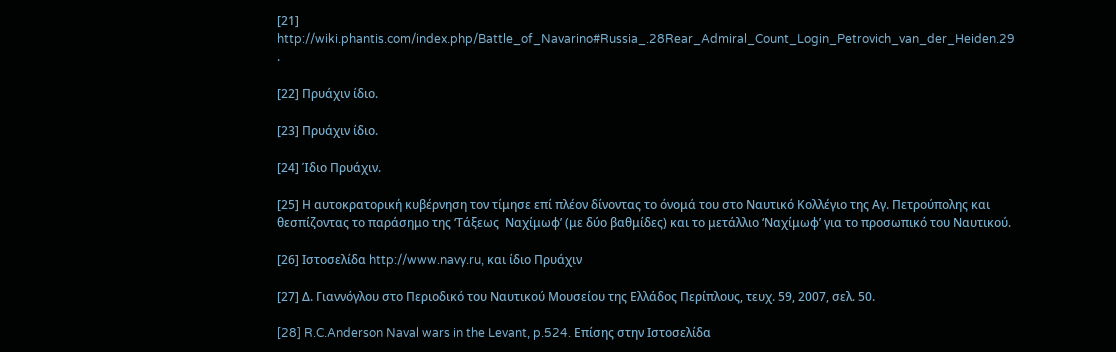[21] http://wiki.phantis.com/index.php/Battle_of_Navarino#Russia_.28Rear_Admiral_Count_Login_Petrovich_van_der_Heiden.29 .

[22] Πρυάχιν ίδιο.

[23] Πρυάχιν ίδιο.

[24] Ίδιο Πρυάχιν.

[25] Η αυτοκρατορική κυβέρνηση τον τίμησε επί πλέον δίνοντας το όνομά του στο Ναυτικό Κολλέγιο της Αγ. Πετρούπολης και θεσπίζοντας το παράσημο της ‘Τάξεως  Ναχίμωφ’ (με δύο βαθμίδες) και το μετάλλιο ‘Ναχίμωφ’ για το προσωπικό του Ναυτικού.

[26] Ιστοσελίδα http://www.navy.ru, και ίδιο Πρυάχιν

[27] Δ. Γιαννόγλου στο Περιοδικό του Ναυτικού Μουσείου της Ελλάδος Περίπλους, τευχ. 59, 2007, σελ. 50.

[28] R.C.Anderson Naval wars in the Levant, p.524. Επίσης στην Ιστοσελίδα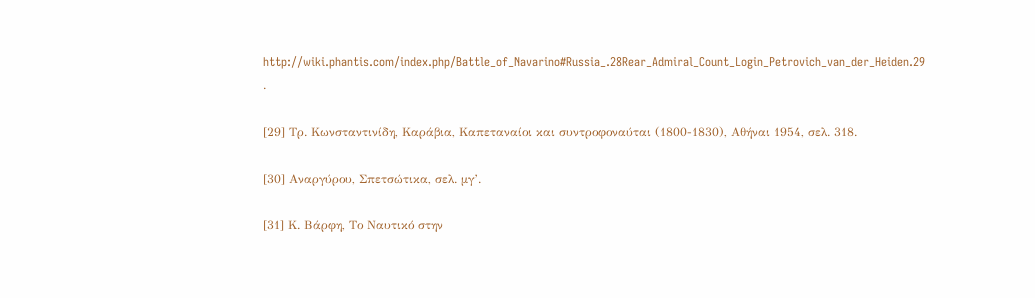http://wiki.phantis.com/index.php/Battle_of_Navarino#Russia_.28Rear_Admiral_Count_Login_Petrovich_van_der_Heiden.29 .

[29] Τρ. Κωνσταντινίδη, Καράβια, Καπεταναίοι και συντροφοναύται (1800-1830), Αθήναι 1954, σελ. 318.

[30] Αναργύρου, Σπετσώτικα, σελ. μγ’.

[31] Κ. Βάρφη, Το Ναυτικό στην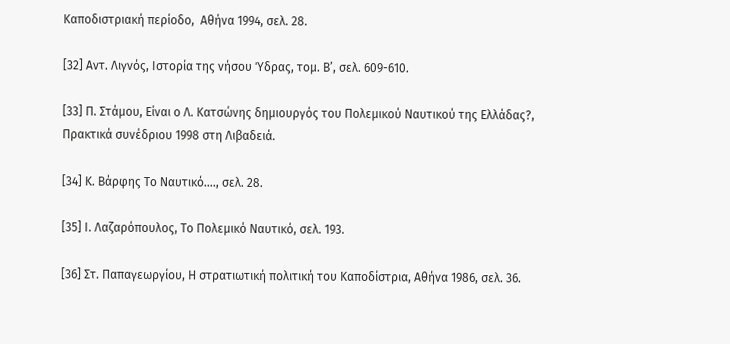Καποδιστριακή περίοδο,  Αθήνα 1994, σελ. 28.

[32] Αντ. Λιγνός, Ιστορία της νήσου Ύδρας, τομ. Β’, σελ. 609-610.

[33] Π. Στάμου, Είναι ο Λ. Κατσώνης δημιουργός του Πολεμικού Ναυτικού της Ελλάδας?, Πρακτικά συνέδριου 1998 στη Λιβαδειά.

[34] Κ. Βάρφης Το Ναυτικό…., σελ. 28.

[35] Ι. Λαζαρόπουλος, Το Πολεμικό Ναυτικό, σελ. 193.

[36] Στ. Παπαγεωργίου, Η στρατιωτική πολιτική του Καποδίστρια, Αθήνα 1986, σελ. 36.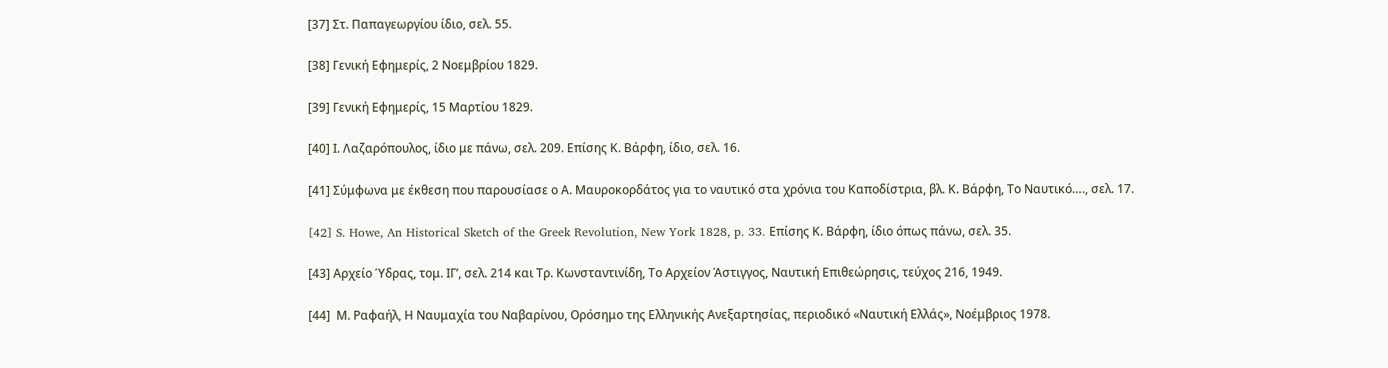[37] Στ. Παπαγεωργίου ίδιο, σελ. 55.

[38] Γενική Εφημερίς, 2 Νοεμβρίου 1829.

[39] Γενική Εφημερίς, 15 Μαρτίου 1829.

[40] Ι. Λαζαρόπουλος, ίδιο με πάνω, σελ. 209. Επίσης Κ. Βάρφη, ίδιο, σελ. 16.

[41] Σύμφωνα με έκθεση που παρουσίασε ο Α. Μαυροκορδάτος για το ναυτικό στα χρόνια του Καποδίστρια, βλ. Κ. Βάρφη, Το Ναυτικό…., σελ. 17.

[42] S. Howe, An Historical Sketch of the Greek Revolution, New York 1828, p. 33. Επίσης Κ. Βάρφη, ίδιο όπως πάνω, σελ. 35.

[43] Αρχείο Ύδρας, τομ. ΙΓ’, σελ. 214 και Τρ. Κωνσταντινίδη, Το Αρχείον Άστιγγος, Ναυτική Επιθεώρησις, τεύχος 216, 1949.

[44]  Μ. Ραφαήλ, Η Ναυμαχία του Ναβαρίνου, Ορόσημο της Ελληνικής Ανεξαρτησίας, περιοδικό «Ναυτική Ελλάς», Νοέμβριος 1978.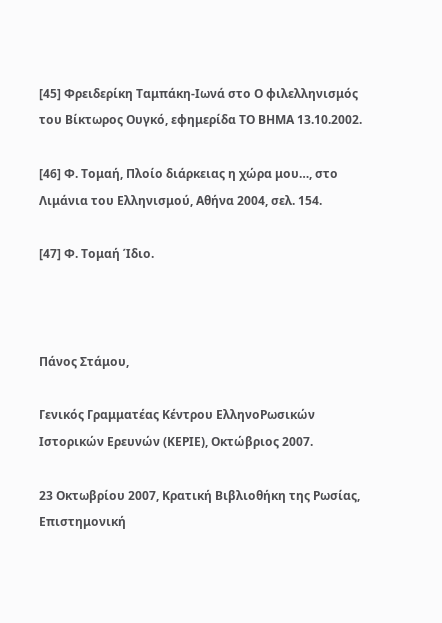[45] Φρειδερίκη Ταμπάκη-Ιωνά στο Ο φιλελληνισμός του Βίκτωρος Ουγκό, εφημερίδα ΤΟ ΒΗΜΑ 13.10.2002.

[46] Φ. Τομαή, Πλοίο διάρκειας η χώρα μου…, στο Λιμάνια του Ελληνισμού, Αθήνα 2004, σελ. 154.

[47] Φ. Τομαή Ίδιο.



Πάνος Στάμου,

Γενικός Γραμματέας Κέντρου ΕλληνοΡωσικών Ιστορικών Ερευνών (ΚΕΡΙΕ), Οκτώβριος 2007.

23 Οκτωβρίου 2007, Κρατική Βιβλιοθήκη της Ρωσίας, Επιστημονική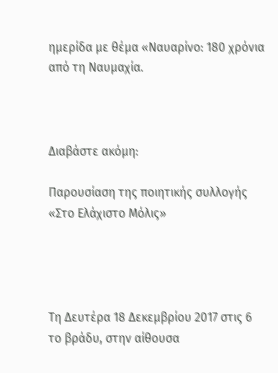ημερίδα με θέμα «Ναυαρίνο: 180 χρόνια από τη Ναυμαχία.



Διαβάστε ακόμη:

Παρουσίαση της ποιητικής συλλογής «Στο Ελάχιστο Μόλις»




Τη Δευτέρα 18 Δεκεμβρίου 2017 στις 6 το βράδυ, στην αίθουσα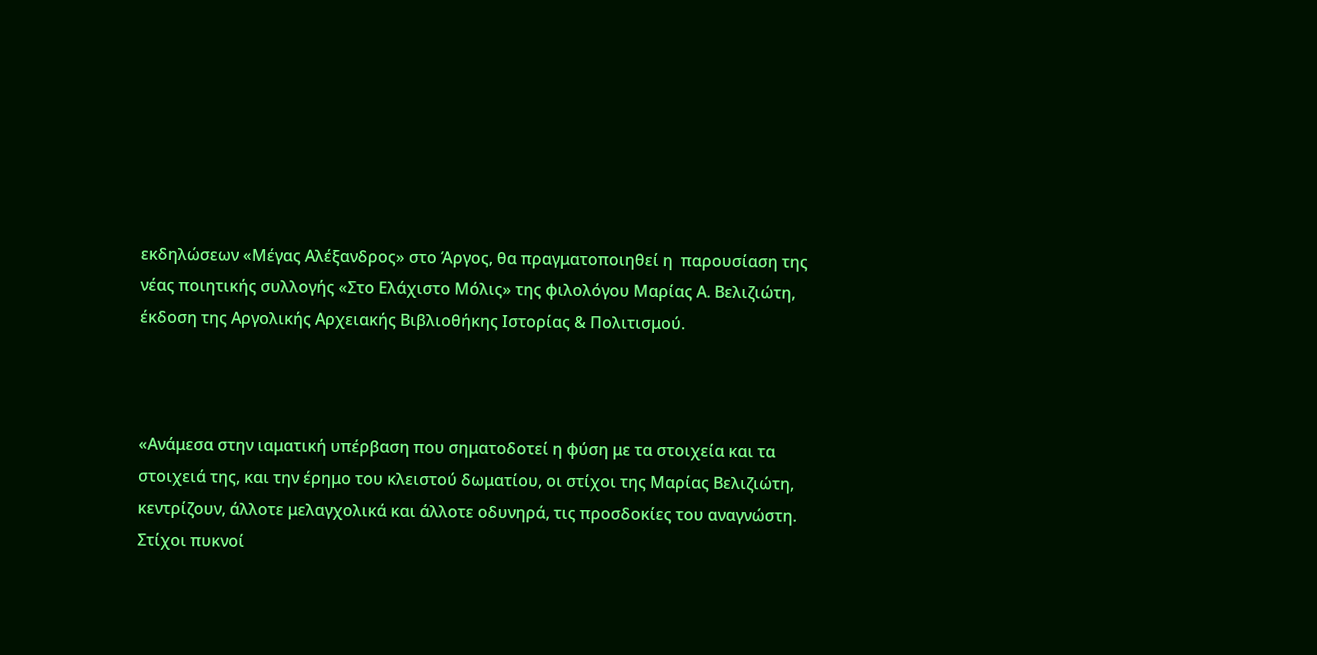εκδηλώσεων «Μέγας Αλέξανδρος» στο Άργος, θα πραγματοποιηθεί η  παρουσίαση της νέας ποιητικής συλλογής «Στο Ελάχιστο Μόλις» της φιλολόγου Μαρίας Α. Βελιζιώτη, έκδοση της Αργολικής Αρχειακής Βιβλιοθήκης Ιστορίας & Πολιτισμού.



«Ανάμεσα στην ιαματική υπέρβαση που σηματοδοτεί η φύση με τα στοιχεία και τα στοιχειά της, και την έρημο του κλειστού δωματίου, οι στίχοι της Μαρίας Βελιζιώτη, κεντρίζουν, άλλοτε μελαγχολικά και άλλοτε οδυνηρά, τις προσδοκίες του αναγνώστη. Στίχοι πυκνοί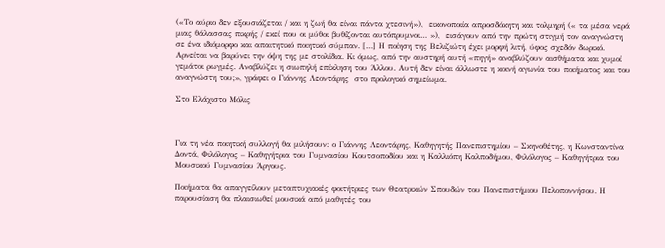(«Το αύριο δεν εξουσιάζεται / και η ζωή θα είναι πάντα χτεσινή»),  εικονοποιία απροσδόκητη και τολμηρή (« τα μέσα νερά μιας θάλασσας πικρής / εκεί που οι μύθοι βυθίζονται αυτόπρυμνοι… »),  εισάγουν από την πρώτη στιγμή τον αναγνώστη σε ένα ιδιόμορφο και απαιτητικό ποιητικό σύμπαν. […] Η ποίηση της Βελιζιώτη έχει μορφή λιτή, ύφος σχεδόν δωρικό. Αρνείται να βαρύνει την όψη της με στολίδια. Κι όμως, από την αυστηρή αυτή «πηγή» αναβλύζουν αισθήματα και χυμοί γεμάτοι ρωγμές. Αναβλύζει η σιωπηλή επίκληση του Άλλου. Αυτή δεν είναι άλλωστε η κοινή αγωνία του ποιήματος και του αναγνώστη του;», γράφει ο Γιάννης Λεοντάρης  στο προλογικό σημείωμα.

Στο Ελάχιστο Μόλις



Για τη νέα ποιητική συλλογή θα μιλήσουν: ο Γιάννης Λεοντάρης, Καθηγητής Πανεπιστημίου – Σκηνοθέτης, η Κωνσταντίνα Δοντά, Φιλόλογος – Καθηγήτρια του Γυμνασίου Κουτσοποδίου και η Καλλιόπη Καλποδήμου, Φιλόλογος – Καθηγήτρια του Μουσικού Γυμνασίου Άργους.

Ποιήματα θα απαγγείλουν μεταπτυχιακές φοιτήτριες των Θεατρικών Σπουδών του Πανεπιστήμιου Πελοποννήσου. Η παρουσίαση θα πλαισιωθεί μουσικά από μαθητές του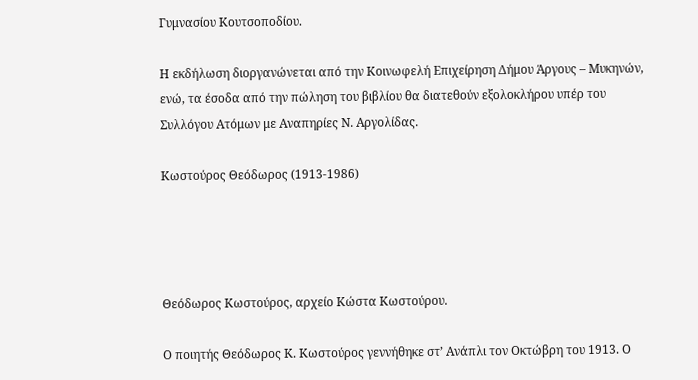Γυμνασίου Κουτσοποδίου.

Η εκδήλωση διοργανώνεται από την Κοινωφελή Επιχείρηση Δήμου Άργους – Μυκηνών, ενώ, τα έσοδα από την πώληση του βιβλίου θα διατεθούν εξολοκλήρου υπέρ του Συλλόγου Ατόμων με Αναπηρίες Ν. Αργολίδας.

Κωστούρος Θεόδωρος (1913-1986)




Θεόδωρος Κωστούρος, αρχείο Κώστα Κωστούρου.

Ο ποιητής Θεόδωρος Κ. Κωστούρος γεννήθηκε στ’ Ανάπλι τον Οκτώβρη του 1913. Ο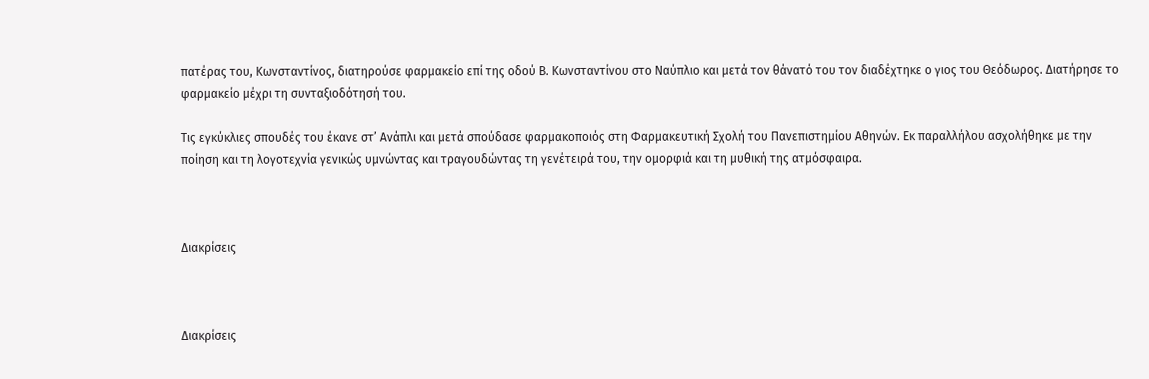πατέρας του, Κωνσταντίνος, διατηρούσε φαρμακείο επί της οδού Β. Κωνσταντίνου στο Ναύπλιο και μετά τον θάνατό του τον διαδέχτηκε ο γιος του Θεόδωρος. Διατήρησε το φαρμακείο μέχρι τη συνταξιοδότησή του.

Τις εγκύκλιες σπουδές του έκανε στ’ Ανάπλι και μετά σπούδασε φαρμακοποιός στη Φαρμακευτική Σχολή του Πανεπιστημίου Αθηνών. Εκ παραλλήλου ασχολήθηκε με την ποίηση και τη λογοτεχνία γενικώς υμνώντας και τραγουδώντας τη γενέτειρά του, την ομορφιά και τη μυθική της ατμόσφαιρα.



Διακρίσεις



Διακρίσεις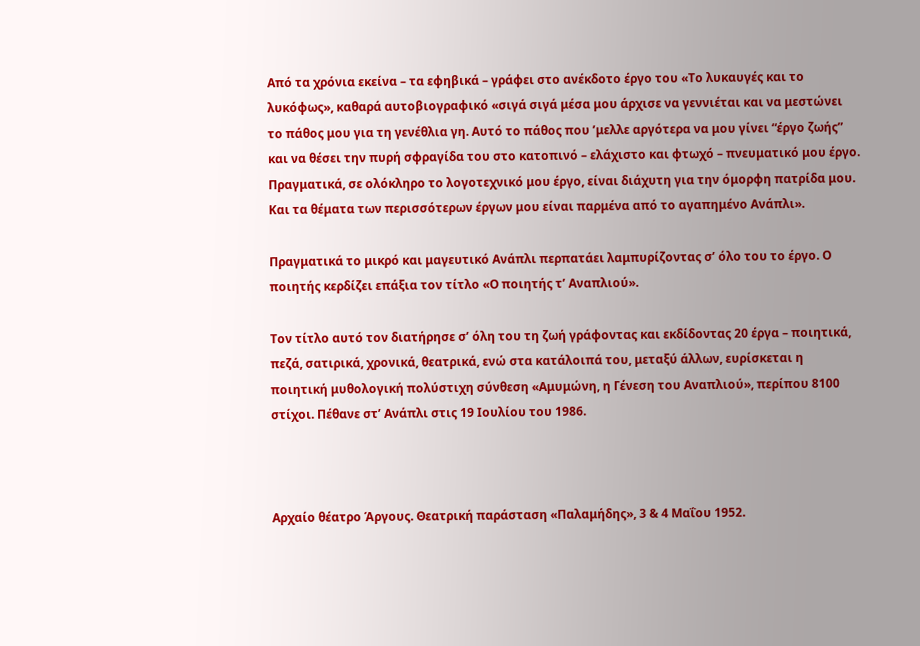Από τα χρόνια εκείνα – τα εφηβικά – γράφει στο ανέκδοτο έργο του «Το λυκαυγές και το λυκόφως», καθαρά αυτοβιογραφικό «σιγά σιγά μέσα μου άρχισε να γεννιέται και να μεστώνει το πάθος μου για τη γενέθλια γη. Αυτό το πάθος που ’μελλε αργότερα να μου γίνει “έργο ζωής” και να θέσει την πυρή σφραγίδα του στο κατοπινό – ελάχιστο και φτωχό – πνευματικό μου έργο. Πραγματικά, σε ολόκληρο το λογοτεχνικό μου έργο, είναι διάχυτη για την όμορφη πατρίδα μου. Και τα θέματα των περισσότερων έργων μου είναι παρμένα από το αγαπημένο Ανάπλι».

Πραγματικά το μικρό και μαγευτικό Ανάπλι περπατάει λαμπυρίζοντας σ’ όλο του το έργο. Ο ποιητής κερδίζει επάξια τον τίτλο «Ο ποιητής τ’ Αναπλιού».

Τον τίτλο αυτό τον διατήρησε σ’ όλη του τη ζωή γράφοντας και εκδίδοντας 20 έργα – ποιητικά, πεζά, σατιρικά, χρονικά, θεατρικά, ενώ στα κατάλοιπά του, μεταξύ άλλων, ευρίσκεται η ποιητική μυθολογική πολύστιχη σύνθεση «Αμυμώνη, η Γένεση του Αναπλιού», περίπου 8100 στίχοι. Πέθανε στ’ Ανάπλι στις 19 Ιουλίου του 1986.



Αρχαίο θέατρο Άργους. Θεατρική παράσταση «Παλαμήδης», 3 & 4 Μαΐου 1952.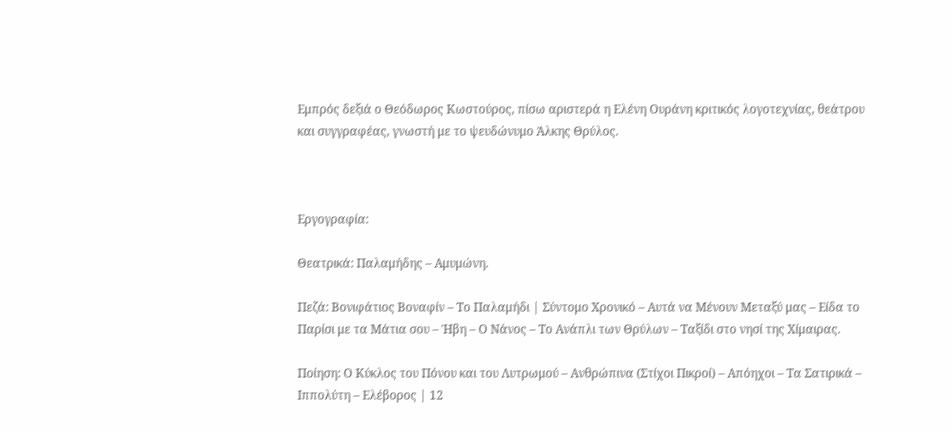Εμπρός δεξιά ο Θεόδωρος Κωστούρος, πίσω αριστερά η Ελένη Ουράνη κριτικός λογοτεχνίας, θεάτρου και συγγραφέας, γνωστή με το ψευδώνυμο Άλκης Θρύλος.



Εργογραφία:

Θεατρικά: Παλαμήδης – Αμυμώνη.

Πεζά: Βονιφάτιος Βοναφίν – Το Παλαμήδι | Σύντομο Χρονικό – Αυτά να Μένουν Μεταξύ μας – Είδα το Παρίσι με τα Μάτια σου – Ήβη – Ο Νάνος – Το Ανάπλι των Θρύλων – Ταξίδι στο νησί της Χίμαιρας.

Ποίηση: Ο Κύκλος του Πόνου και του Λυτρωμού – Ανθρώπινα (Στίχοι Πικροί) – Απόηχοι – Τα Σατιρικά – Ιππολύτη – Ελέβορος | 12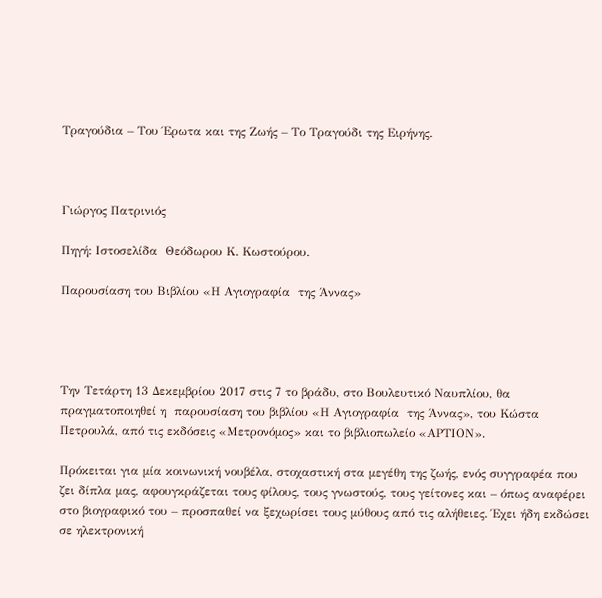Τραγούδια – Του Έρωτα και της Ζωής – Το Τραγούδι της Ειρήνης.



Γιώργος Πατρινιός

Πηγή: Ιστοσελίδα  Θεόδωρου Κ. Κωστούρου.

Παρουσίαση του Βιβλίου «Η Αγιογραφία  της Άννας»




Την Τετάρτη 13 Δεκεμβρίου 2017 στις 7 το βράδυ, στο Βουλευτικό Ναυπλίου, θα πραγματοποιηθεί η  παρουσίαση του βιβλίου «Η Αγιογραφία  της Άννας», του Κώστα Πετρουλά, από τις εκδόσεις «Μετρονόμος» και το βιβλιοπωλείο «ΑΡΤΙΟΝ».

Πρόκειται για μία κοινωνική νουβέλα, στοχαστική στα μεγέθη της ζωής, ενός συγγραφέα που ζει δίπλα μας, αφουγκράζεται τους φίλους, τους γνωστούς, τους γείτονες και – όπως αναφέρει στο βιογραφικό του – προσπαθεί να ξεχωρίσει τους μύθους από τις αλήθειες. Έχει ήδη εκδώσει σε ηλεκτρονική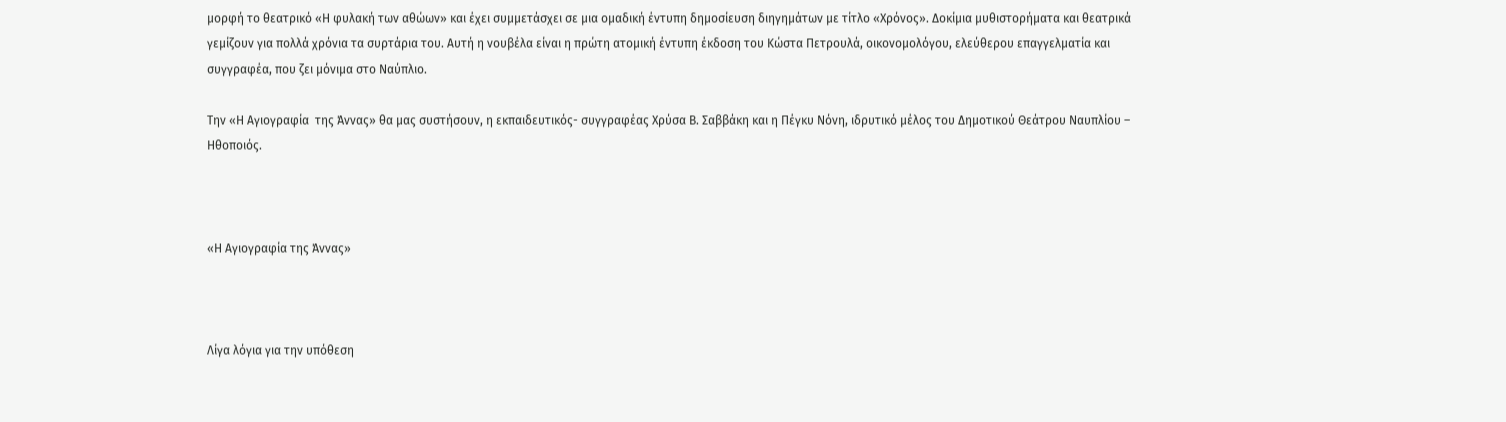μορφή το θεατρικό «Η φυλακή των αθώων» και έχει συμμετάσχει σε μια ομαδική έντυπη δημοσίευση διηγημάτων με τίτλο «Χρόνος». Δοκίμια μυθιστορήματα και θεατρικά γεμίζουν για πολλά χρόνια τα συρτάρια του. Αυτή η νουβέλα είναι η πρώτη ατομική έντυπη έκδοση του Κώστα Πετρουλά, οικονομολόγου, ελεύθερου επαγγελματία και συγγραφέα, που ζει μόνιμα στο Ναύπλιο.

Την «Η Αγιογραφία  της Άννας» θα μας συστήσουν, η εκπαιδευτικός- συγγραφέας Χρύσα Β. Σαββάκη και η Πέγκυ Νόνη, ιδρυτικό μέλος του Δημοτικού Θεάτρου Ναυπλίου – Ηθοποιός.



«Η Αγιογραφία της Άννας»



Λίγα λόγια για την υπόθεση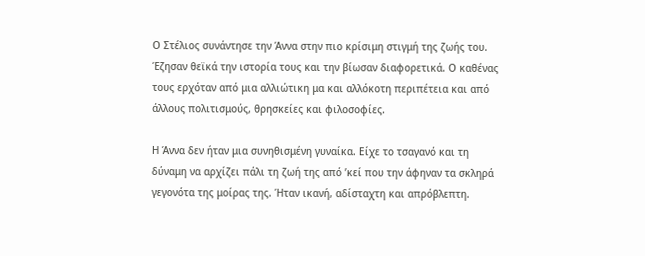Ο Στέλιος συνάντησε την Άννα στην πιο κρίσιμη στιγμή της ζωής του. Έζησαν θεϊκά την ιστορία τους και την βίωσαν διαφορετικά. Ο καθένας τους ερχόταν από μια αλλιώτικη μα και αλλόκοτη περιπέτεια και από άλλους πολιτισμούς, θρησκείες και φιλοσοφίες.

Η Άννα δεν ήταν μια συνηθισμένη γυναίκα. Είχε το τσαγανό και τη δύναμη να αρχίζει πάλι τη ζωή της από ’κεί που την άφηναν τα σκληρά γεγονότα της μοίρας της. Ήταν ικανή, αδίσταχτη και απρόβλεπτη.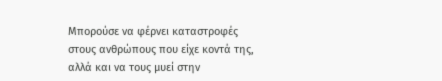Μπορούσε να φέρνει καταστροφές στους ανθρώπους που είχε κοντά της, αλλά και να τους μυεί στην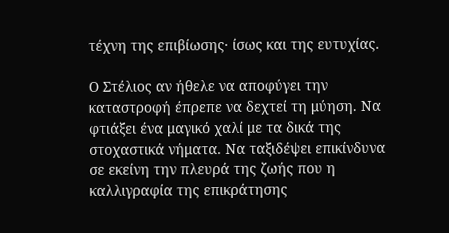τέχνη της επιβίωσης· ίσως και της ευτυχίας.

Ο Στέλιος αν ήθελε να αποφύγει την καταστροφή έπρεπε να δεχτεί τη μύηση. Να φτιάξει ένα μαγικό χαλί με τα δικά της στοχαστικά νήματα. Να ταξιδέψει επικίνδυνα σε εκείνη την πλευρά της ζωής που η καλλιγραφία της επικράτησης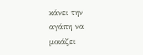κάνει την αγάπη να μοιάζει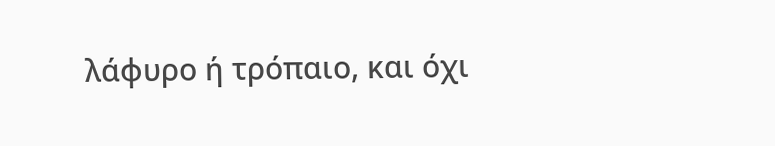λάφυρο ή τρόπαιο, και όχι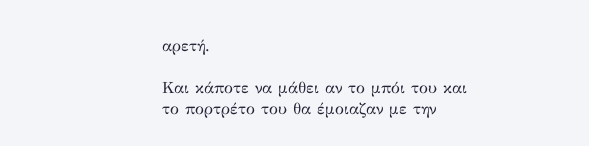αρετή.

Και κάποτε να μάθει αν το μπόι του και το πορτρέτο του θα έμοιαζαν με την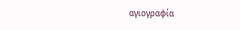αγιογραφία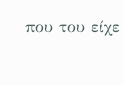που του είχε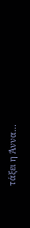τάξει η Άννα…